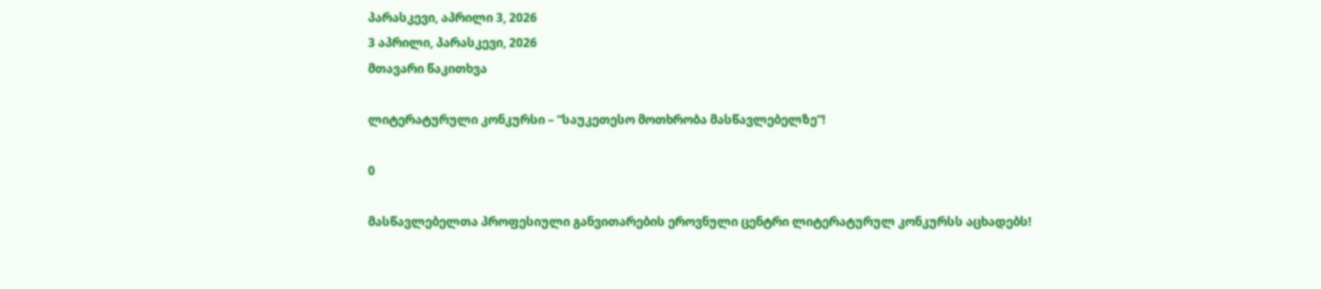პარასკევი, აპრილი 3, 2026
3 აპრილი, პარასკევი, 2026
მთავარი წაკითხვა

ლიტერატურული კონკურსი – “საუკეთესო მოთხრობა მასწავლებელზე”!

0

მასწავლებელთა პროფესიული განვითარების ეროვნული ცენტრი ლიტერატურულ კონკურსს აცხადებს!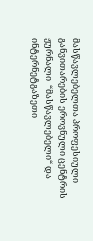მასწავლებელთა პროფესიული განვითარების ეროვნული ცენტრის ჟურნალი  “მასწავლებელი“ და ინტერნეტგაზეთი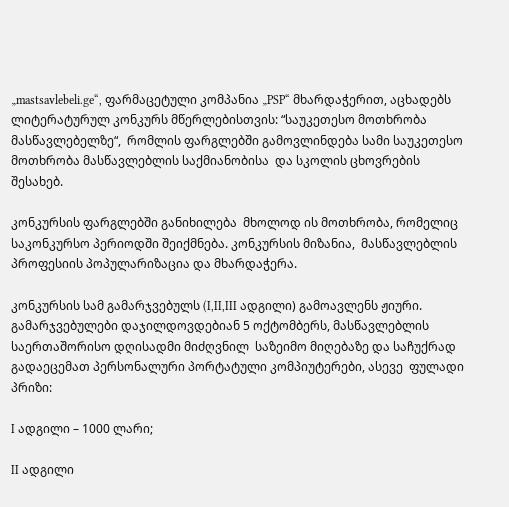„mastsavlebeli.ge“, ფარმაცეტული კომპანია „PSP“ მხარდაჭერით, აცხადებს ლიტერატურულ კონკურს მწერლებისთვის: “საუკეთესო მოთხრობა მასწავლებელზე“,  რომლის ფარგლებში გამოვლინდება სამი საუკეთესო მოთხრობა მასწავლებლის საქმიანობისა  და სკოლის ცხოვრების შესახებ.

კონკურსის ფარგლებში განიხილება  მხოლოდ ის მოთხრობა, რომელიც საკონკურსო პერიოდში შეიქმნება. კონკურსის მიზანია,  მასწავლებლის პროფესიის პოპულარიზაცია და მხარდაჭერა.

კონკურსის სამ გამარჯვებულს (I,II,III ადგილი) გამოავლენს ჟიური.  გამარჯვებულები დაჯილდოვდებიან 5 ოქტომბერს, მასწავლებლის საერთაშორისო დღისადმი მიძღვნილ  საზეიმო მიღებაზე და საჩუქრად გადაეცემათ პერსონალური პორტატული კომპიუტერები, ასევე  ფულადი პრიზი:

I ადგილი – 1000 ლარი;

II ადგილი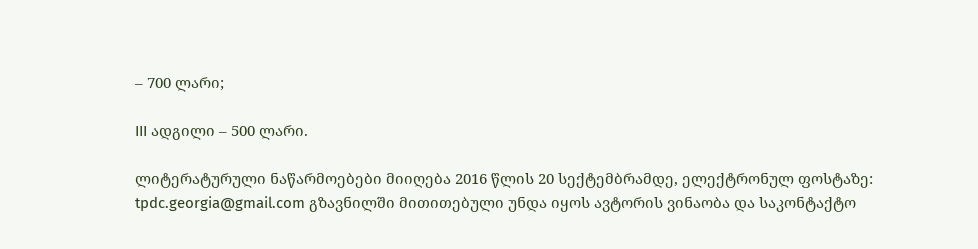– 700 ლარი;

III ადგილი – 500 ლარი.

ლიტერატურული ნაწარმოებები მიიღება 2016 წლის 20 სექტემბრამდე, ელექტრონულ ფოსტაზე: tpdc.georgia@gmail.com გზავნილში მითითებული უნდა იყოს ავტორის ვინაობა და საკონტაქტო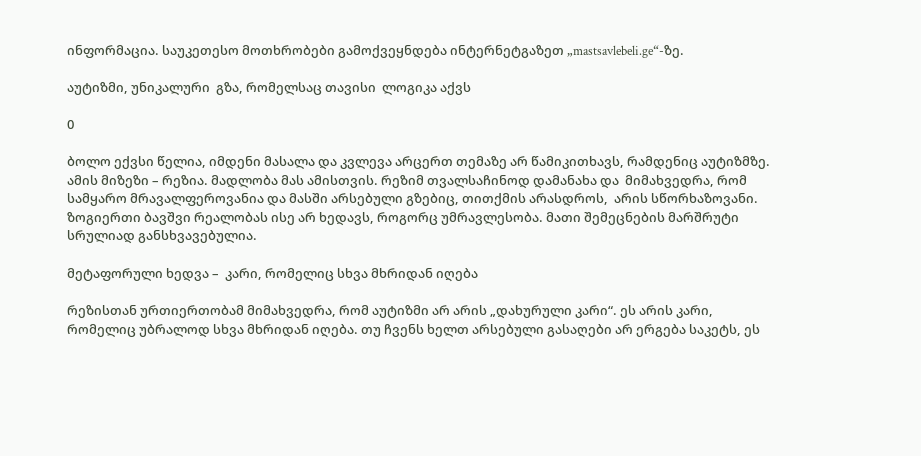ინფორმაცია. საუკეთესო მოთხრობები გამოქვეყნდება ინტერნეტგაზეთ „mastsavlebeli.ge“-ზე.

აუტიზმი, უნიკალური  გზა, რომელსაც თავისი  ლოგიკა აქვს

0

ბოლო ექვსი წელია, იმდენი მასალა და კვლევა არცერთ თემაზე არ წამიკითხავს, რამდენიც აუტიზმზე. ამის მიზეზი – რეზია. მადლობა მას ამისთვის. რეზიმ თვალსაჩინოდ დამანახა და  მიმახვედრა, რომ სამყარო მრავალფეროვანია და მასში არსებული გზებიც, თითქმის არასდროს,  არის სწორხაზოვანი.  ზოგიერთი ბავშვი რეალობას ისე არ ხედავს, როგორც უმრავლესობა. მათი შემეცნების მარშრუტი სრულიად განსხვავებულია.

მეტაფორული ხედვა –  კარი, რომელიც სხვა მხრიდან იღება

რეზისთან ურთიერთობამ მიმახვედრა, რომ აუტიზმი არ არის „დახურული კარი“. ეს არის კარი, რომელიც უბრალოდ სხვა მხრიდან იღება. თუ ჩვენს ხელთ არსებული გასაღები არ ერგება საკეტს, ეს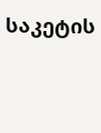საკეტის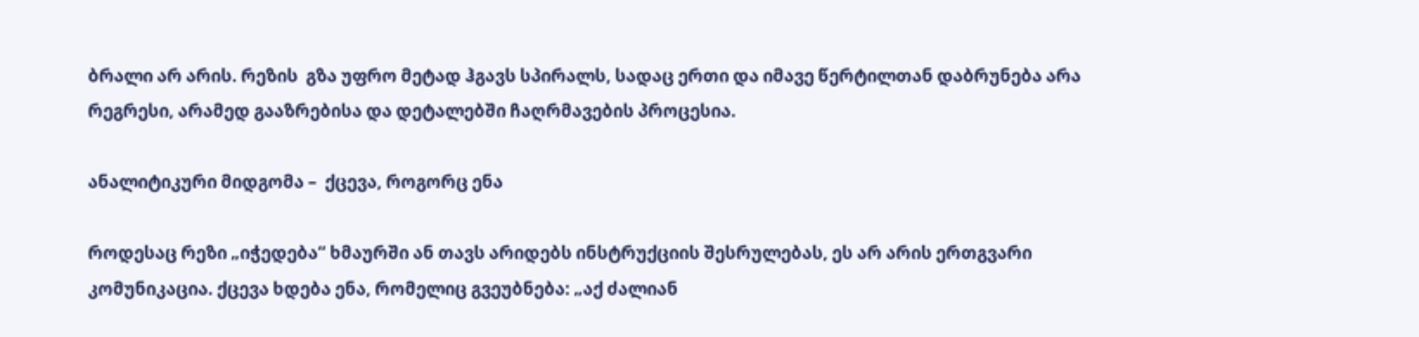ბრალი არ არის. რეზის  გზა უფრო მეტად ჰგავს სპირალს, სადაც ერთი და იმავე წერტილთან დაბრუნება არა რეგრესი, არამედ გააზრებისა და დეტალებში ჩაღრმავების პროცესია.

ანალიტიკური მიდგომა –  ქცევა, როგორც ენა

როდესაც რეზი „იჭედება“ ხმაურში ან თავს არიდებს ინსტრუქციის შესრულებას, ეს არ არის ერთგვარი  კომუნიკაცია. ქცევა ხდება ენა, რომელიც გვეუბნება: „აქ ძალიან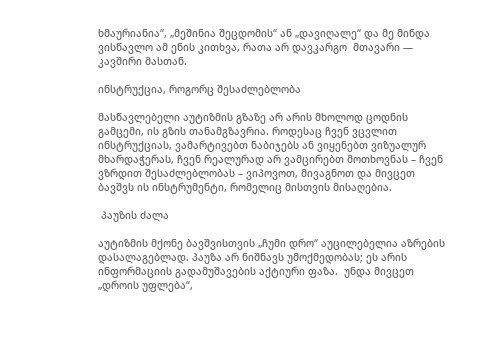ხმაურიანია“, „მეშინია შეცდომის“ ან „დავიღალე“ და მე მინდა  ვისწავლო ამ ენის კითხვა, რათა არ დავკარგო  მთავარი — კავშირი მასთან.

ინსტრუქცია, როგორც შესაძლებლობა

მასწავლებელი აუტიზმის გზაზე არ არის მხოლოდ ცოდნის გამცემი, ის გზის თანამგზავრია. როდესაც ჩვენ ვცვლით ინსტრუქციას, ვამარტივებთ ნაბიჯებს ან ვიყენებთ ვიზუალურ მხარდაჭერას, ჩვენ რეალურად არ ვამცირებთ მოთხოვნას – ჩვენ ვზრდით შესაძლებლობას – ვიპოვოთ, მივაგნოთ და მივცეთ ბავშვს ის ინსტრუმენტი, რომელიც მისთვის მისაღებია.

 პაუზის ძალა

აუტიზმის მქონე ბავშვისთვის „ჩუმი დრო“ აუცილებელია აზრების დასალაგებლად. პაუზა არ ნიშნავს უმოქმედობას; ეს არის ინფორმაციის გადამუშავების აქტიური ფაზა.  უნდა მივცეთ  „დროის უფლება“,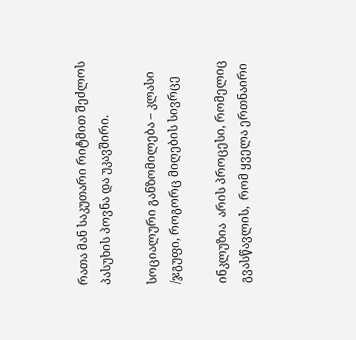რათა მან საკუთარი რიტმით შეძლოს პასუხის პოვნა და უკავშირი.

სოციალური განზომილება – კლასი /ჯგუფი, როგორც მიღების სივრცე

ინკლუზია  არის პროცესი, რომელიც გვასწავლის,  რომ ყველა ერთნაირი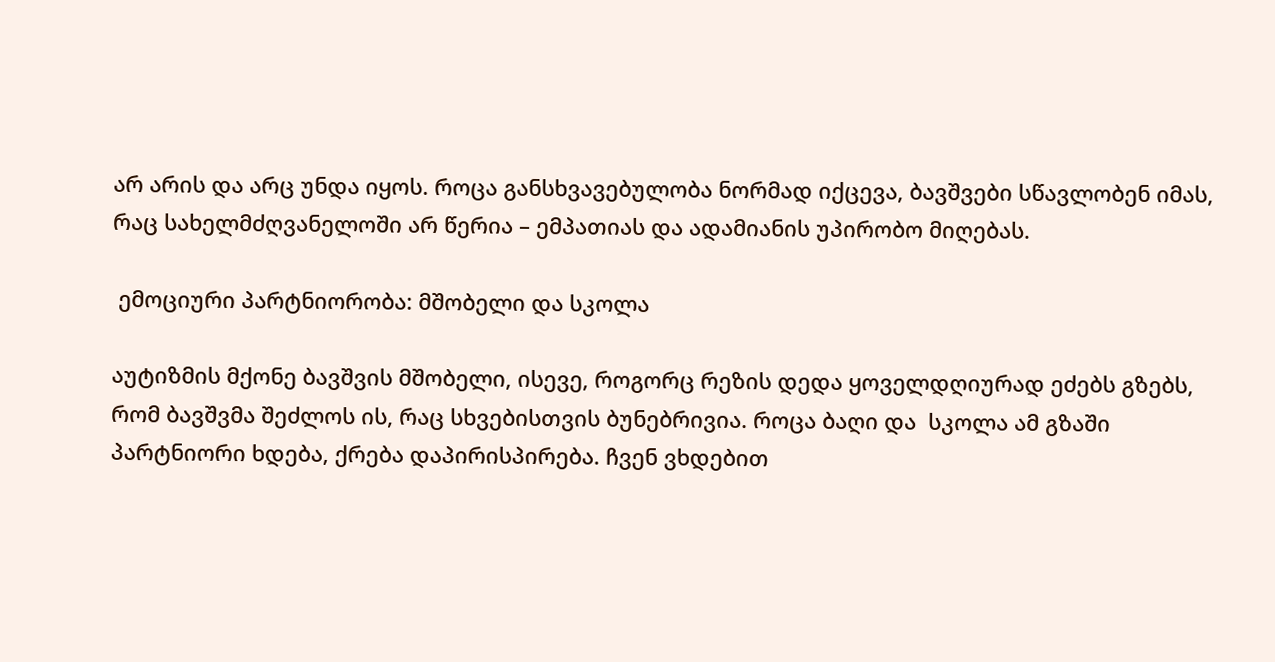არ არის და არც უნდა იყოს. როცა განსხვავებულობა ნორმად იქცევა, ბავშვები სწავლობენ იმას, რაც სახელმძღვანელოში არ წერია – ემპათიას და ადამიანის უპირობო მიღებას.

 ემოციური პარტნიორობა: მშობელი და სკოლა

აუტიზმის მქონე ბავშვის მშობელი, ისევე, როგორც რეზის დედა ყოველდღიურად ეძებს გზებს, რომ ბავშვმა შეძლოს ის, რაც სხვებისთვის ბუნებრივია. როცა ბაღი და  სკოლა ამ გზაში პარტნიორი ხდება, ქრება დაპირისპირება. ჩვენ ვხდებით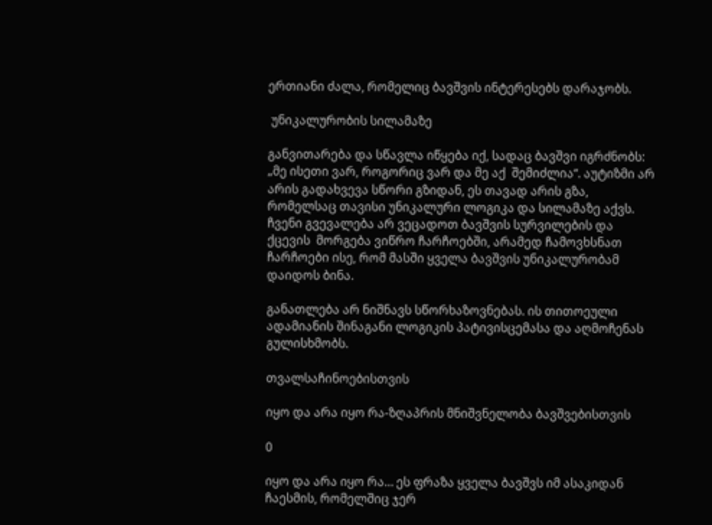ერთიანი ძალა, რომელიც ბავშვის ინტერესებს დარაჯობს.

 უნიკალურობის სილამაზე

განვითარება და სწავლა იწყება იქ, სადაც ბავშვი იგრძნობს: „მე ისეთი ვარ, როგორიც ვარ და მე აქ  შემიძლია“. აუტიზმი არ არის გადახვევა სწორი გზიდან, ეს თავად არის გზა, რომელსაც თავისი უნიკალური ლოგიკა და სილამაზე აქვს. ჩვენი გვევალება არ ვეცადოთ ბავშვის სურვილების და ქცევის  მორგება ვიწრო ჩარჩოებში, არამედ ჩამოვხსნათ   ჩარჩოები ისე, რომ მასში ყველა ბავშვის უნიკალურობამ დაიდოს ბინა.

განათლება არ ნიშნავს სწორხაზოვნებას. ის თითოეული ადამიანის შინაგანი ლოგიკის პატივისცემასა და აღმოჩენას გულისხმობს.

თვალსაჩინოებისთვის

იყო და არა იყო რა-ზღაპრის მნიშვნელობა ბავშვებისთვის

0

იყო და არა იყო რა… ეს ფრაზა ყველა ბავშვს იმ ასაკიდან ჩაესმის, რომელშიც ჯერ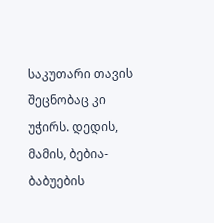საკუთარი თავის შეცნობაც კი უჭირს. დედის, მამის, ბებია-ბაბუების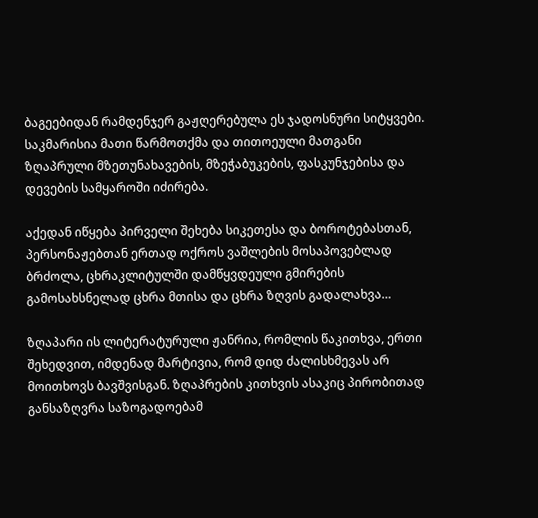ბაგეებიდან რამდენჯერ გაჟღერებულა ეს ჯადოსნური სიტყვები. საკმარისია მათი წარმოთქმა და თითოეული მათგანი ზღაპრული მზეთუნახავების, მზეჭაბუკების, ფასკუნჯებისა და დევების სამყაროში იძირება.

აქედან იწყება პირველი შეხება სიკეთესა და ბოროტებასთან, პერსონაჟებთან ერთად ოქროს ვაშლების მოსაპოვებლად ბრძოლა, ცხრაკლიტულში დამწყვდეული გმირების გამოსახსნელად ცხრა მთისა და ცხრა ზღვის გადალახვა…

ზღაპარი ის ლიტერატურული ჟანრია, რომლის წაკითხვა, ერთი შეხედვით, იმდენად მარტივია, რომ დიდ ძალისხმევას არ მოითხოვს ბავშვისგან. ზღაპრების კითხვის ასაკიც პირობითად განსაზღვრა საზოგადოებამ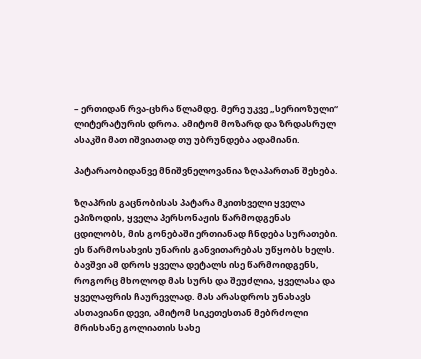– ერთიდან რვა-ცხრა წლამდე. მერე უკვე „სერიოზული“ ლიტერატურის დროა. ამიტომ მოზარდ და ზრდასრულ ასაკში მათ იშვიათად თუ უბრუნდება ადამიანი.

პატარაობიდანვე მნიშვნელოვანია ზღაპართან შეხება.

ზღაპრის გაცნობისას პატარა მკითხველი ყველა ეპიზოდის, ყველა პერსონაჟის წარმოდგენას ცდილობს, მის გონებაში ერთიანად ჩნდება სურათები. ეს წარმოსახვის უნარის განვითარებას უწყობს ხელს. ბავშვი ამ დროს ყველა დეტალს ისე წარმოიდგენს, როგორც მხოლოდ მას სურს და შეუძლია, ყველასა და ყველაფრის ჩაურევლად. მას არასდროს უნახავს ასთავიანი დევი, ამიტომ სიკეთესთან მებრძოლი მრისხანე გოლიათის სახე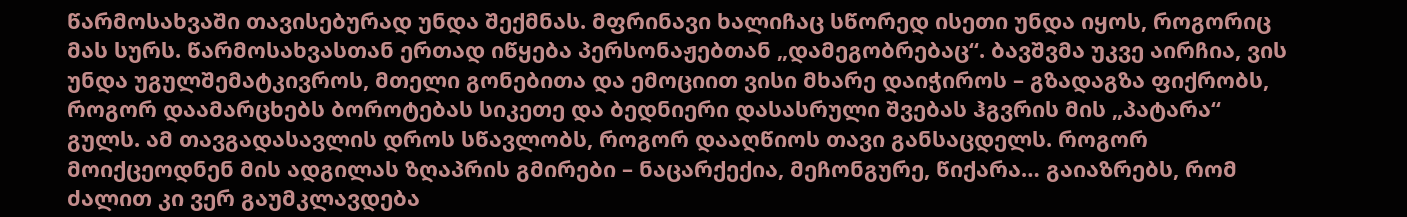წარმოსახვაში თავისებურად უნდა შექმნას. მფრინავი ხალიჩაც სწორედ ისეთი უნდა იყოს, როგორიც მას სურს. წარმოსახვასთან ერთად იწყება პერსონაჟებთან „დამეგობრებაც“. ბავშვმა უკვე აირჩია, ვის უნდა უგულშემატკივროს, მთელი გონებითა და ემოციით ვისი მხარე დაიჭიროს – გზადაგზა ფიქრობს, როგორ დაამარცხებს ბოროტებას სიკეთე და ბედნიერი დასასრული შვებას ჰგვრის მის „პატარა“ გულს. ამ თავგადასავლის დროს სწავლობს, როგორ დააღწიოს თავი განსაცდელს. როგორ მოიქცეოდნენ მის ადგილას ზღაპრის გმირები – ნაცარქექია, მეჩონგურე, წიქარა… გაიაზრებს, რომ ძალით კი ვერ გაუმკლავდება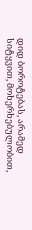დიდ ბოროტებას, არამედ სიტყვით, მოხერხებულობით,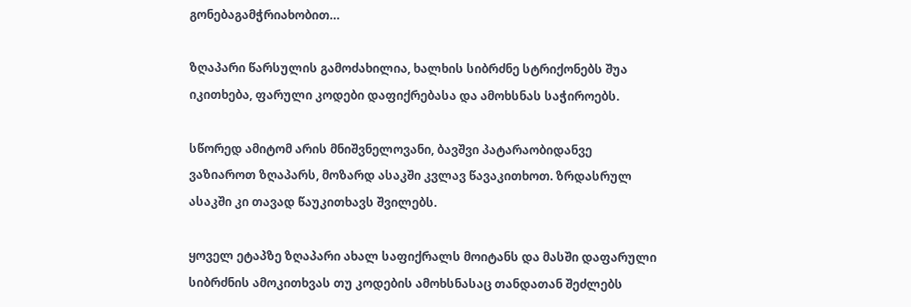გონებაგამჭრიახობით…

ზღაპარი წარსულის გამოძახილია, ხალხის სიბრძნე სტრიქონებს შუა იკითხება, ფარული კოდები დაფიქრებასა და ამოხსნას საჭიროებს.

სწორედ ამიტომ არის მნიშვნელოვანი, ბავშვი პატარაობიდანვე ვაზიაროთ ზღაპარს, მოზარდ ასაკში კვლავ წავაკითხოთ. ზრდასრულ ასაკში კი თავად წაუკითხავს შვილებს.

ყოველ ეტაპზე ზღაპარი ახალ საფიქრალს მოიტანს და მასში დაფარული სიბრძნის ამოკითხვას თუ კოდების ამოხსნასაც თანდათან შეძლებს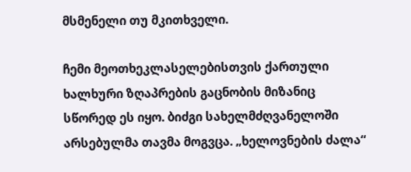მსმენელი თუ მკითხველი.

ჩემი მეოთხეკლასელებისთვის ქართული ხალხური ზღაპრების გაცნობის მიზანიც სწორედ ეს იყო. ბიძგი სახელმძღვანელოში არსებულმა თავმა მოგვცა. „ხელოვნების ძალა“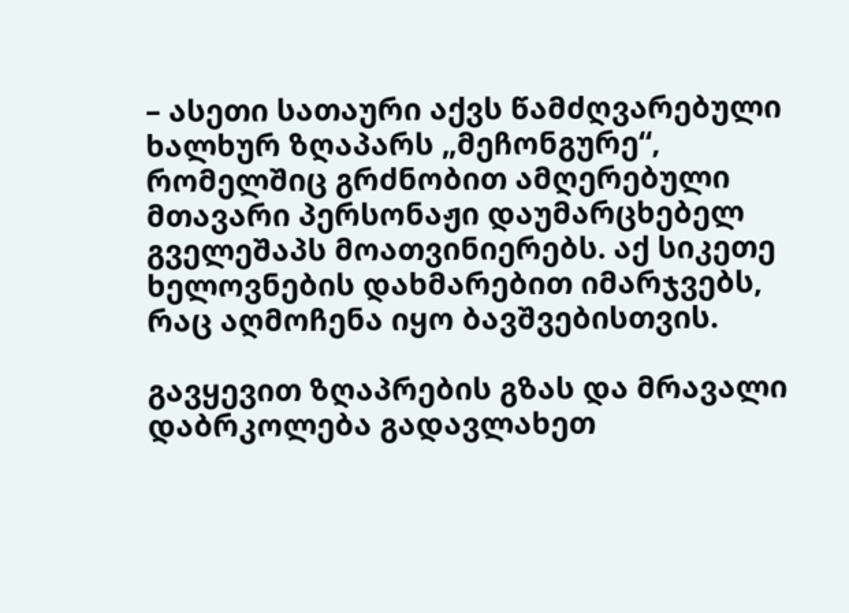– ასეთი სათაური აქვს წამძღვარებული ხალხურ ზღაპარს „მეჩონგურე“, რომელშიც გრძნობით ამღერებული მთავარი პერსონაჟი დაუმარცხებელ გველეშაპს მოათვინიერებს. აქ სიკეთე ხელოვნების დახმარებით იმარჯვებს, რაც აღმოჩენა იყო ბავშვებისთვის.

გავყევით ზღაპრების გზას და მრავალი დაბრკოლება გადავლახეთ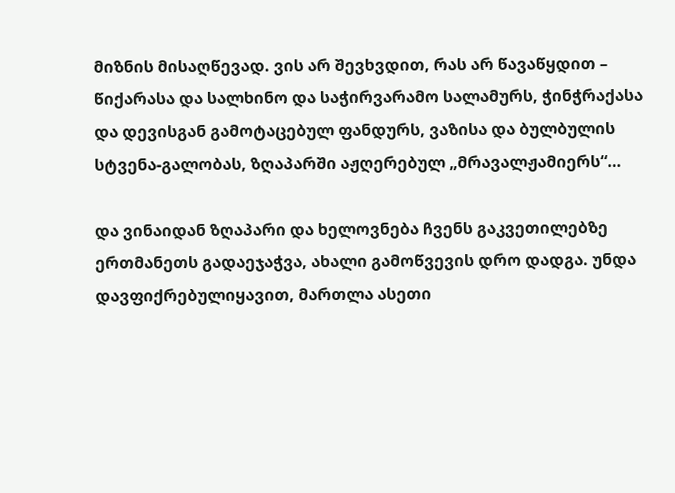მიზნის მისაღწევად. ვის არ შევხვდით, რას არ წავაწყდით – წიქარასა და სალხინო და საჭირვარამო სალამურს, ჭინჭრაქასა და დევისგან გამოტაცებულ ფანდურს, ვაზისა და ბულბულის სტვენა-გალობას, ზღაპარში აჟღერებულ „მრავალჟამიერს“…

და ვინაიდან ზღაპარი და ხელოვნება ჩვენს გაკვეთილებზე ერთმანეთს გადაეჯაჭვა, ახალი გამოწვევის დრო დადგა. უნდა დავფიქრებულიყავით, მართლა ასეთი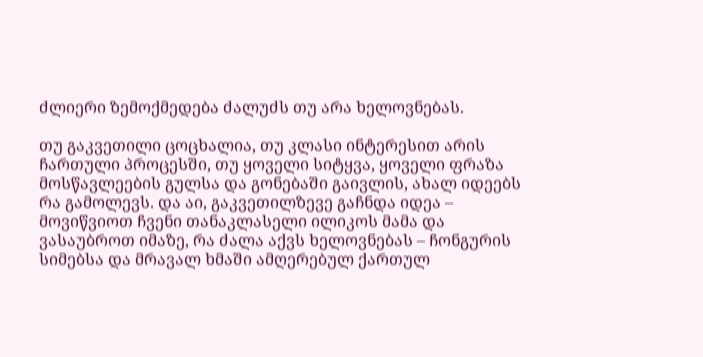ძლიერი ზემოქმედება ძალუძს თუ არა ხელოვნებას.

თუ გაკვეთილი ცოცხალია, თუ კლასი ინტერესით არის ჩართული პროცესში, თუ ყოველი სიტყვა, ყოველი ფრაზა მოსწავლეების გულსა და გონებაში გაივლის, ახალ იდეებს რა გამოლევს. და აი, გაკვეთილზევე გაჩნდა იდეა – მოვიწვიოთ ჩვენი თანაკლასელი ილიკოს მამა და ვასაუბროთ იმაზე, რა ძალა აქვს ხელოვნებას – ჩონგურის სიმებსა და მრავალ ხმაში ამღერებულ ქართულ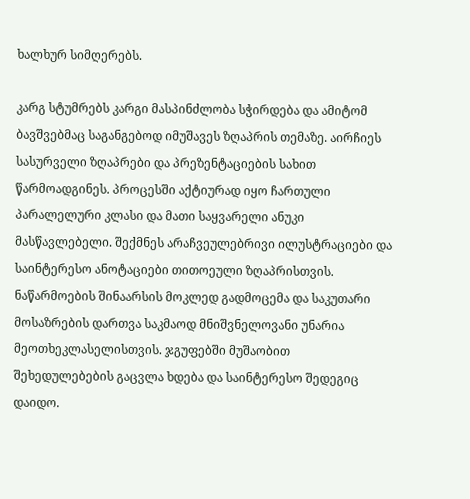ხალხურ სიმღერებს.

კარგ სტუმრებს კარგი მასპინძლობა სჭირდება და ამიტომ ბავშვებმაც საგანგებოდ იმუშავეს ზღაპრის თემაზე. აირჩიეს სასურველი ზღაპრები და პრეზენტაციების სახით წარმოადგინეს. პროცესში აქტიურად იყო ჩართული პარალელური კლასი და მათი საყვარელი ანუკი მასწავლებელი. შექმნეს არაჩვეულებრივი ილუსტრაციები და საინტერესო ანოტაციები თითოეული ზღაპრისთვის. ნაწარმოების შინაარსის მოკლედ გადმოცემა და საკუთარი მოსაზრების დართვა საკმაოდ მნიშვნელოვანი უნარია მეოთხეკლასელისთვის. ჯგუფებში მუშაობით შეხედულებების გაცვლა ხდება და საინტერესო შედეგიც დაიდო.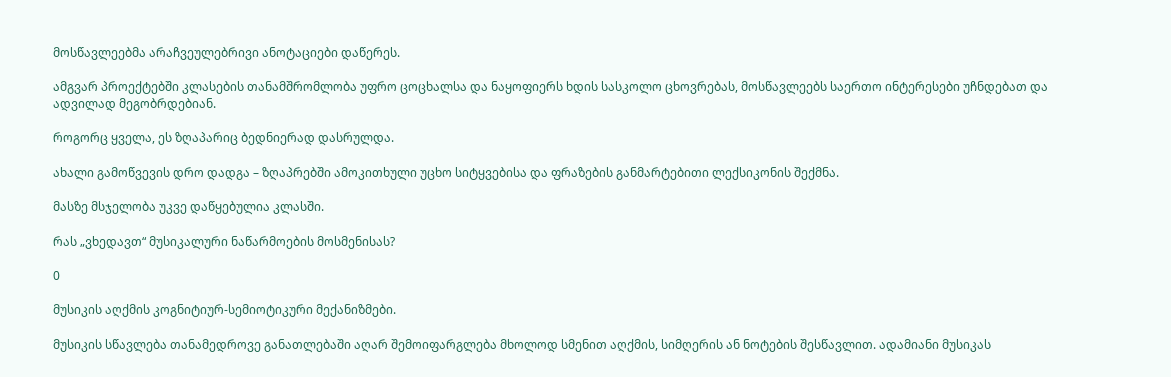მოსწავლეებმა არაჩვეულებრივი ანოტაციები დაწერეს.

ამგვარ პროექტებში კლასების თანამშრომლობა უფრო ცოცხალსა და ნაყოფიერს ხდის სასკოლო ცხოვრებას, მოსწავლეებს საერთო ინტერესები უჩნდებათ და ადვილად მეგობრდებიან.

როგორც ყველა, ეს ზღაპარიც ბედნიერად დასრულდა.

ახალი გამოწვევის დრო დადგა – ზღაპრებში ამოკითხული უცხო სიტყვებისა და ფრაზების განმარტებითი ლექსიკონის შექმნა.

მასზე მსჯელობა უკვე დაწყებულია კლასში.

რას „ვხედავთ“ მუსიკალური ნაწარმოების მოსმენისას?

0

მუსიკის აღქმის კოგნიტიურ-სემიოტიკური მექანიზმები.

მუსიკის სწავლება თანამედროვე განათლებაში აღარ შემოიფარგლება მხოლოდ სმენით აღქმის, სიმღერის ან ნოტების შესწავლით. ადამიანი მუსიკას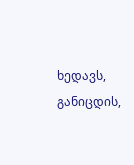ხედავს, განიცდის,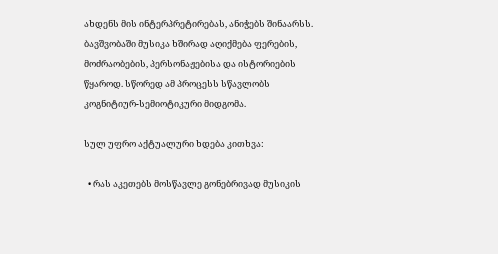ახდენს მის ინტერპრეტირებას, ანიჭებს შინაარსს. ბავშვობაში მუსიკა ხშირად აღიქმება ფერების, მოძრაობების, პერსონაჟებისა და ისტორიების წყაროდ. სწორედ ამ პროცესს სწავლობს კოგნიტიურ-სემიოტიკური მიდგომა.

სულ უფრო აქტუალური ხდება კითხვა:

  • რას აკეთებს მოსწავლე გონებრივად მუსიკის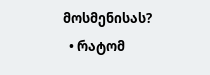მოსმენისას?
  • რატომ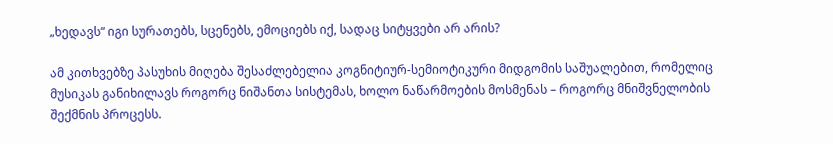„ხედავს“ იგი სურათებს, სცენებს, ემოციებს იქ, სადაც სიტყვები არ არის?

ამ კითხვებზე პასუხის მიღება შესაძლებელია კოგნიტიურ-სემიოტიკური მიდგომის საშუალებით, რომელიც მუსიკას განიხილავს როგორც ნიშანთა სისტემას, ხოლო ნაწარმოების მოსმენას – როგორც მნიშვნელობის შექმნის პროცესს.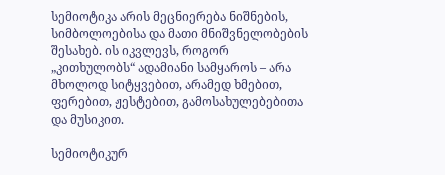სემიოტიკა არის მეცნიერება ნიშნების, სიმბოლოებისა და მათი მნიშვნელობების შესახებ. ის იკვლევს, როგორ „კითხულობს“ ადამიანი სამყაროს – არა მხოლოდ სიტყვებით, არამედ ხმებით, ფერებით, ჟესტებით, გამოსახულებებითა და მუსიკით.

სემიოტიკურ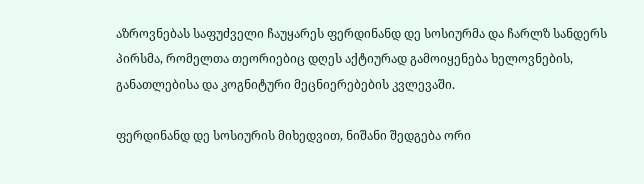აზროვნებას საფუძველი ჩაუყარეს ფერდინანდ დე სოსიურმა და ჩარლზ სანდერს პირსმა, რომელთა თეორიებიც დღეს აქტიურად გამოიყენება ხელოვნების, განათლებისა და კოგნიტური მეცნიერებების კვლევაში.

ფერდინანდ დე სოსიურის მიხედვით, ნიშანი შედგება ორი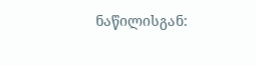ნაწილისგან: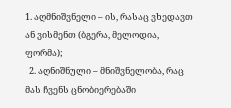1. აღმნიშვნელი – ის, რასაც ვხედავთ ან ვისმენთ (ბგერა, მელოდია, ფორმა);
  2. აღნიშნული – მნიშვნელობა, რაც მას ჩვენს ცნობიერებაში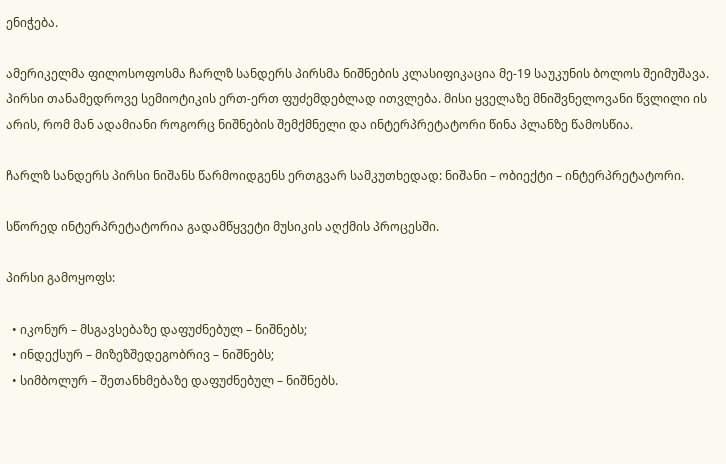ენიჭება.

ამერიკელმა ფილოსოფოსმა ჩარლზ სანდერს პირსმა ნიშნების კლასიფიკაცია მე-19 საუკუნის ბოლოს შეიმუშავა. პირსი თანამედროვე სემიოტიკის ერთ-ერთ ფუძემდებლად ითვლება. მისი ყველაზე მნიშვნელოვანი წვლილი ის არის, რომ მან ადამიანი როგორც ნიშნების შემქმნელი და ინტერპრეტატორი წინა პლანზე წამოსწია.

ჩარლზ სანდერს პირსი ნიშანს წარმოიდგენს ერთგვარ სამკუთხედად: ნიშანი – ობიექტი – ინტერპრეტატორი.

სწორედ ინტერპრეტატორია გადამწყვეტი მუსიკის აღქმის პროცესში.

პირსი გამოყოფს:

  • იკონურ – მსგავსებაზე დაფუძნებულ – ნიშნებს;
  • ინდექსურ – მიზეზშედეგობრივ – ნიშნებს;
  • სიმბოლურ – შეთანხმებაზე დაფუძნებულ – ნიშნებს.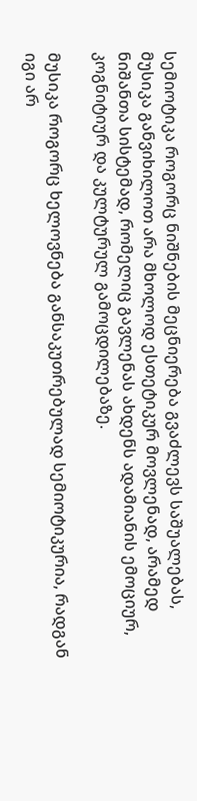სემიოტიკა როგორც ნიშნების მეცნიერება გვაძლევს საშუალებას, მუსიკა განვიხილოთ არა მხოლოდ ესთეტიკურ მოვლენად, არამედ ნიშანთა სისტემად, რომელიც გავლენას ახდენს ადამიანის ემოციურ, კოგნიტიურ და კულტურულ გამოცდილებაზე.

მუსიკა როგორც ხელოვნება განსაკუთრებულად სემიოტიკურია, რადგან იგი არ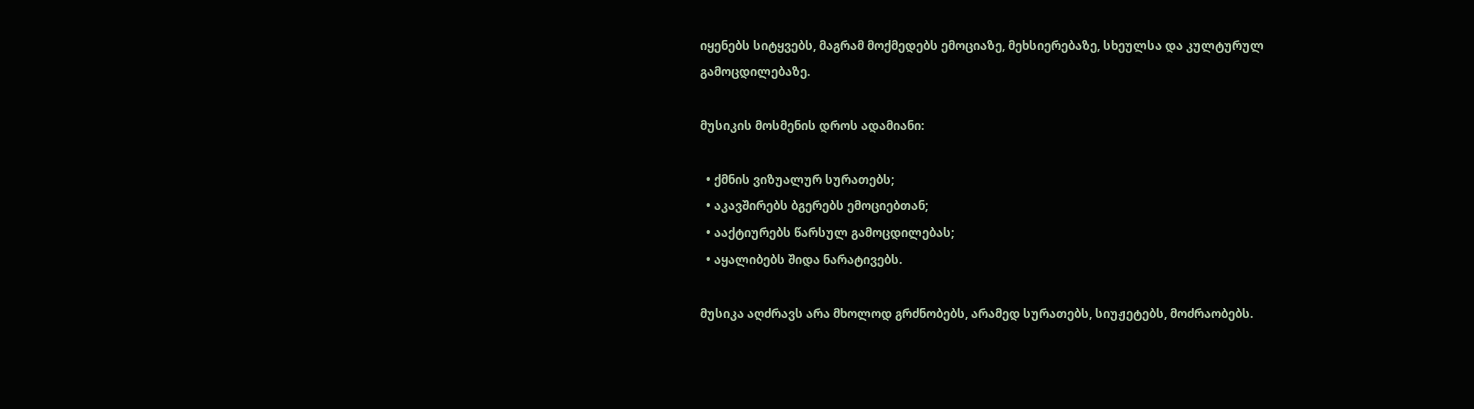იყენებს სიტყვებს, მაგრამ მოქმედებს ემოციაზე, მეხსიერებაზე, სხეულსა და კულტურულ გამოცდილებაზე.

მუსიკის მოსმენის დროს ადამიანი:

  • ქმნის ვიზუალურ სურათებს;
  • აკავშირებს ბგერებს ემოციებთან;
  • ააქტიურებს წარსულ გამოცდილებას;
  • აყალიბებს შიდა ნარატივებს.

მუსიკა აღძრავს არა მხოლოდ გრძნობებს, არამედ სურათებს, სიუჟეტებს, მოძრაობებს.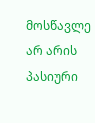მოსწავლე არ არის პასიური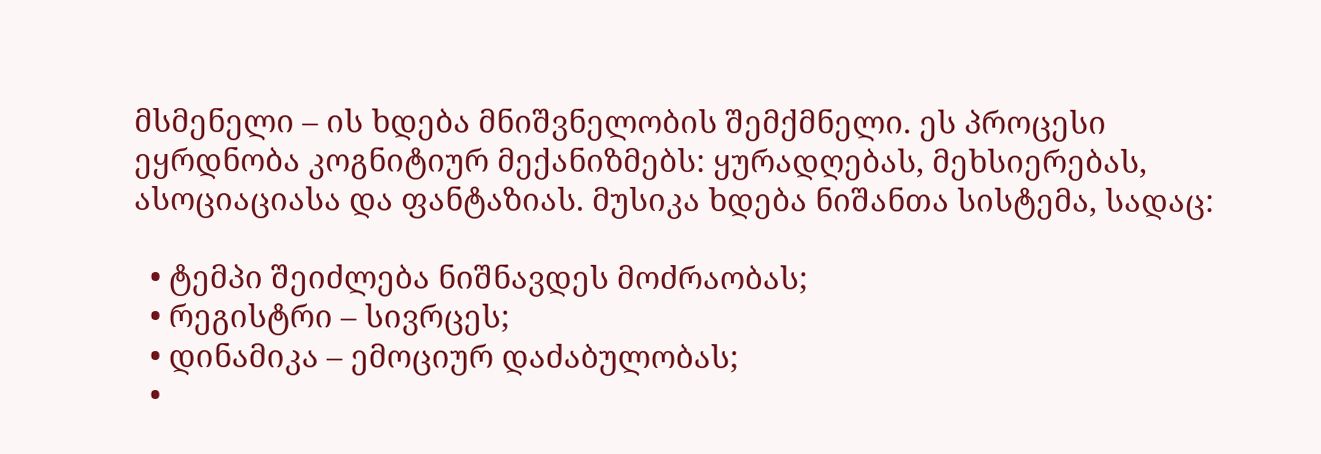მსმენელი – ის ხდება მნიშვნელობის შემქმნელი. ეს პროცესი ეყრდნობა კოგნიტიურ მექანიზმებს: ყურადღებას, მეხსიერებას, ასოციაციასა და ფანტაზიას. მუსიკა ხდება ნიშანთა სისტემა, სადაც:

  • ტემპი შეიძლება ნიშნავდეს მოძრაობას;
  • რეგისტრი – სივრცეს;
  • დინამიკა – ემოციურ დაძაბულობას;
  •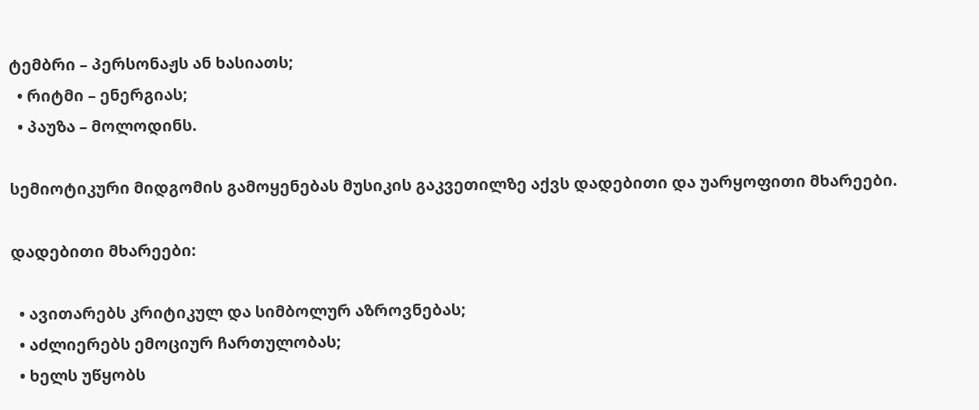ტემბრი – პერსონაჟს ან ხასიათს;
  • რიტმი – ენერგიას;
  • პაუზა – მოლოდინს.

სემიოტიკური მიდგომის გამოყენებას მუსიკის გაკვეთილზე აქვს დადებითი და უარყოფითი მხარეები.

დადებითი მხარეები:

  • ავითარებს კრიტიკულ და სიმბოლურ აზროვნებას;
  • აძლიერებს ემოციურ ჩართულობას;
  • ხელს უწყობს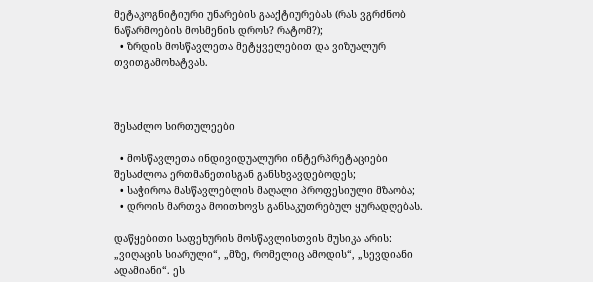მეტაკოგნიტიური უნარების გააქტიურებას (რას ვგრძნობ ნაწარმოების მოსმენის დროს? რატომ?);
  • ზრდის მოსწავლეთა მეტყველებით და ვიზუალურ თვითგამოხატვას.



შესაძლო სირთულეები

  • მოსწავლეთა ინდივიდუალური ინტერპრეტაციები შესაძლოა ერთმანეთისგან განსხვავდებოდეს;
  • საჭიროა მასწავლებლის მაღალი პროფესიული მზაობა;
  • დროის მართვა მოითხოვს განსაკუთრებულ ყურადღებას.

დაწყებითი საფეხურის მოსწავლისთვის მუსიკა არის: „ვიღაცის სიარული“, „მზე, რომელიც ამოდის“, „სევდიანი ადამიანი“. ეს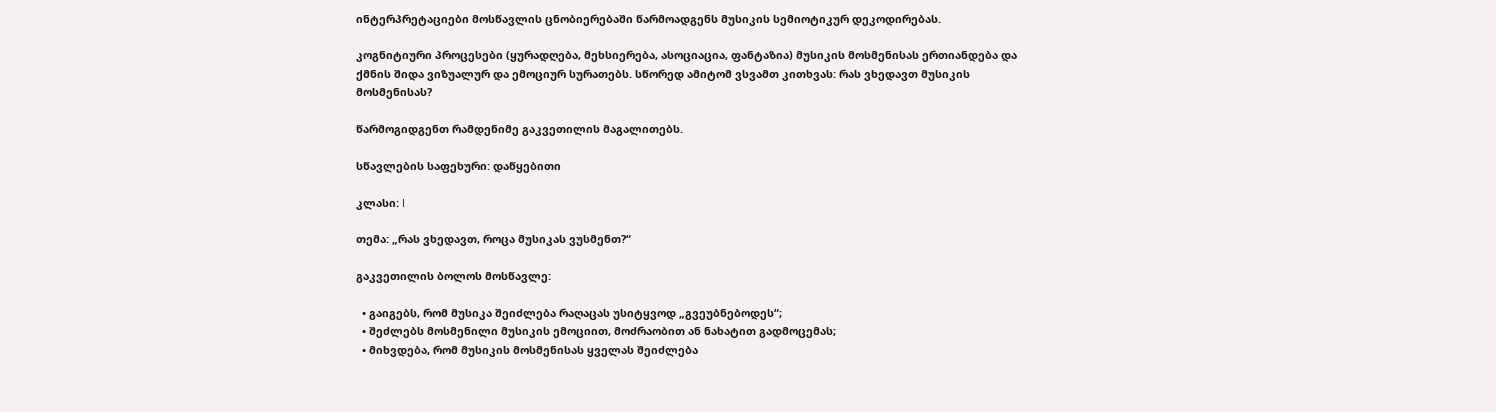ინტერპრეტაციები მოსწავლის ცნობიერებაში წარმოადგენს მუსიკის სემიოტიკურ დეკოდირებას.

კოგნიტიური პროცესები (ყურადღება, მეხსიერება, ასოციაცია, ფანტაზია) მუსიკის მოსმენისას ერთიანდება და ქმნის შიდა ვიზუალურ და ემოციურ სურათებს. სწორედ ამიტომ ვსვამთ კითხვას: რას ვხედავთ მუსიკის მოსმენისას?

წარმოგიდგენთ რამდენიმე გაკვეთილის მაგალითებს.

სწავლების საფეხური: დაწყებითი

კლასი: I

თემა: „რას ვხედავთ, როცა მუსიკას ვუსმენთ?“

გაკვეთილის ბოლოს მოსწავლე:

  • გაიგებს, რომ მუსიკა შეიძლება რაღაცას უსიტყვოდ „გვეუბნებოდეს“;
  • შეძლებს მოსმენილი მუსიკის ემოციით, მოძრაობით ან ნახატით გადმოცემას;
  • მიხვდება, რომ მუსიკის მოსმენისას ყველას შეიძლება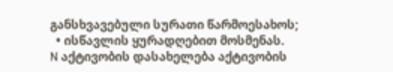განსხვავებული სურათი წარმოესახოს;
  • ისწავლის ყურადღებით მოსმენას.
N აქტივობის დასახელება აქტივობის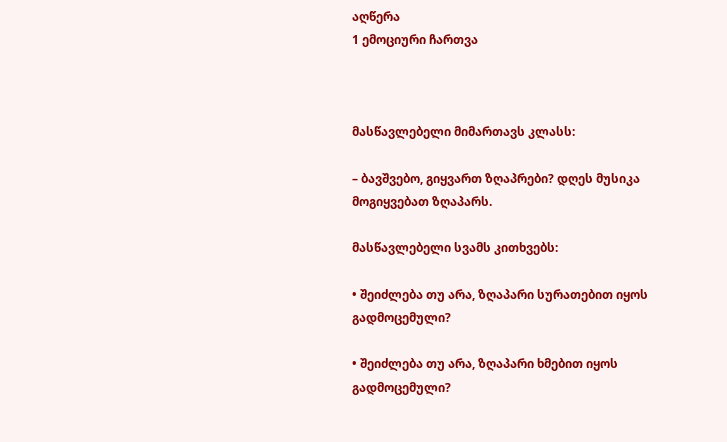აღწერა
1 ემოციური ჩართვა



მასწავლებელი მიმართავს კლასს:

– ბავშვებო, გიყვართ ზღაპრები? დღეს მუსიკა მოგიყვებათ ზღაპარს.

მასწავლებელი სვამს კითხვებს:

• შეიძლება თუ არა, ზღაპარი სურათებით იყოს გადმოცემული?

• შეიძლება თუ არა, ზღაპარი ხმებით იყოს გადმოცემული?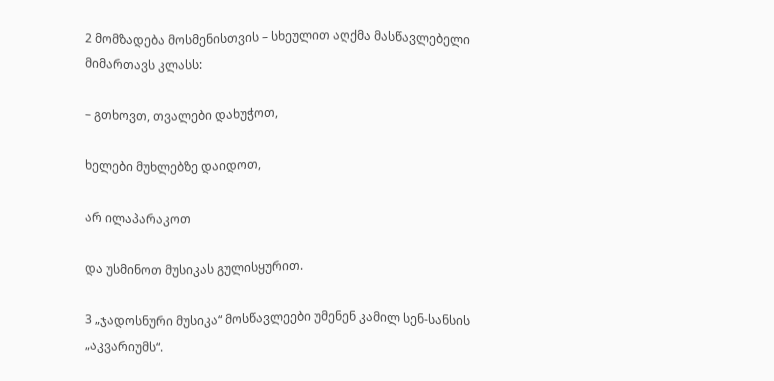2 მომზადება მოსმენისთვის – სხეულით აღქმა მასწავლებელი მიმართავს კლასს:

– გთხოვთ, თვალები დახუჭოთ,

ხელები მუხლებზე დაიდოთ,

არ ილაპარაკოთ

და უსმინოთ მუსიკას გულისყურით.

3 „ჯადოსნური მუსიკა“ მოსწავლეები უმენენ კამილ სენ-სანსის „აკვარიუმს“.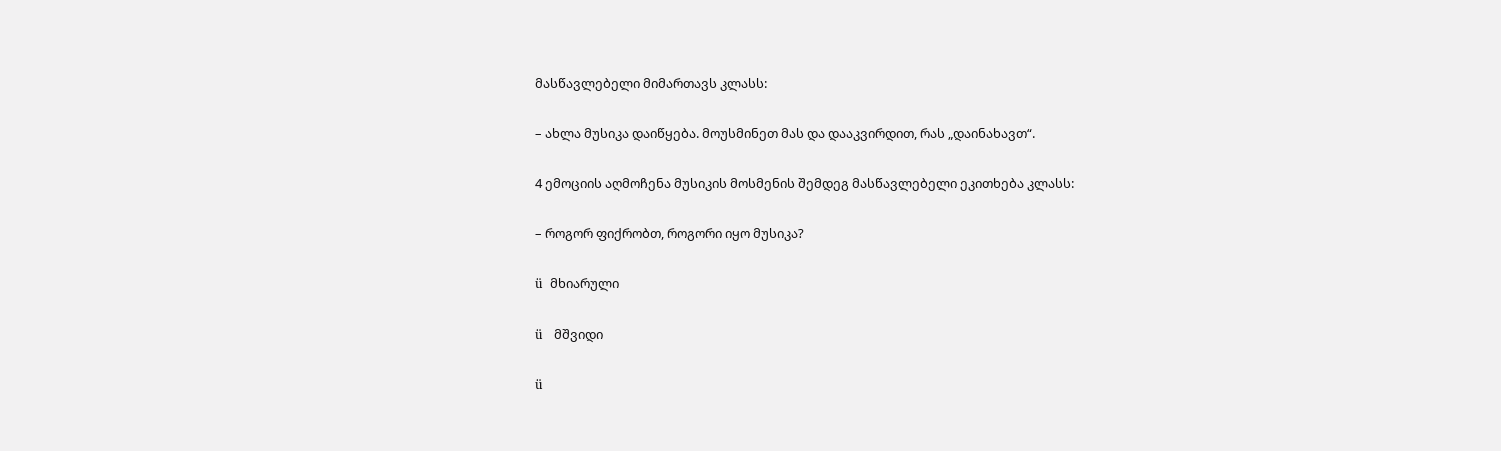მასწავლებელი მიმართავს კლასს:

– ახლა მუსიკა დაიწყება. მოუსმინეთ მას და დააკვირდით, რას „დაინახავთ“.

4 ემოციის აღმოჩენა მუსიკის მოსმენის შემდეგ მასწავლებელი ეკითხება კლასს:

– როგორ ფიქრობთ, როგორი იყო მუსიკა?

ü  მხიარული

ü   მშვიდი

ü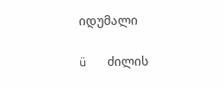იდუმალი

ü   ძილის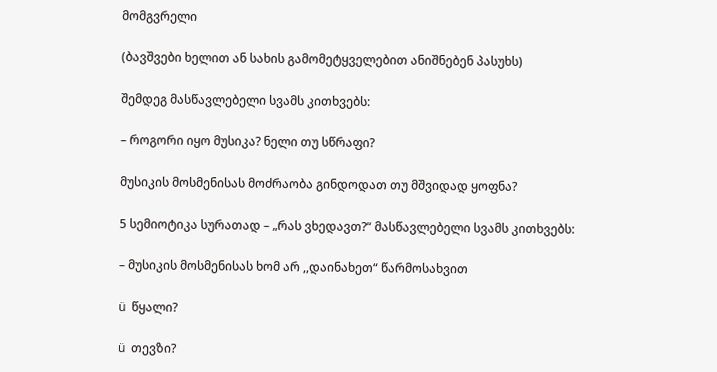მომგვრელი

(ბავშვები ხელით ან სახის გამომეტყველებით ანიშნებენ პასუხს)

შემდეგ მასწავლებელი სვამს კითხვებს:

– როგორი იყო მუსიკა? ნელი თუ სწრაფი?

მუსიკის მოსმენისას მოძრაობა გინდოდათ თუ მშვიდად ყოფნა?

5 სემიოტიკა სურათად – „რას ვხედავთ?“ მასწავლებელი სვამს კითხვებს:

– მუსიკის მოსმენისას ხომ არ ,,დაინახეთ“ წარმოსახვით

ü  წყალი?

ü  თევზი?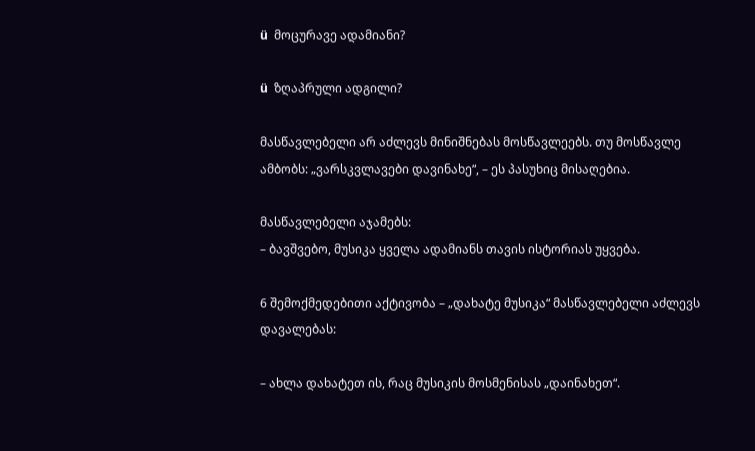ü  მოცურავე ადამიანი?

ü  ზღაპრული ადგილი?

მასწავლებელი არ აძლევს მინიშნებას მოსწავლეებს. თუ მოსწავლე ამბობს: „ვარსკვლავები დავინახე“, – ეს პასუხიც მისაღებია.

მასწავლებელი აჯამებს:
– ბავშვებო, მუსიკა ყველა ადამიანს თავის ისტორიას უყვება.

6 შემოქმედებითი აქტივობა – „დახატე მუსიკა“ მასწავლებელი აძლევს დავალებას:

– ახლა დახატეთ ის, რაც მუსიკის მოსმენისას „დაინახეთ“.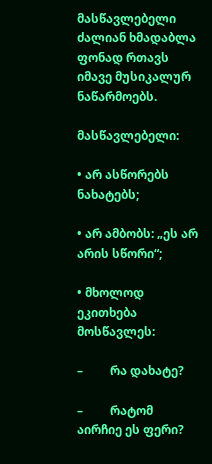მასწავლებელი ძალიან ხმადაბლა ფონად რთავს იმავე მუსიკალურ ნაწარმოებს.

მასწავლებელი:

• არ ასწორებს ნახატებს;

• არ ამბობს: „ეს არ არის სწორი“;

• მხოლოდ ეკითხება მოსწავლეს:

–         რა დახატე?

–         რატომ აირჩიე ეს ფერი?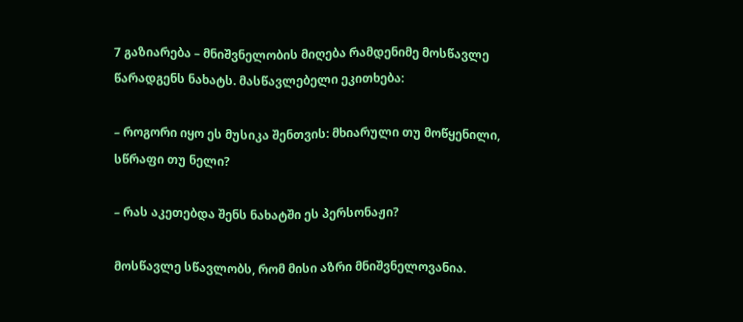7 გაზიარება – მნიშვნელობის მიღება რამდენიმე მოსწავლე წარადგენს ნახატს. მასწავლებელი ეკითხება:

– როგორი იყო ეს მუსიკა შენთვის: მხიარული თუ მოწყენილი, სწრაფი თუ ნელი?

– რას აკეთებდა შენს ნახატში ეს პერსონაჟი?

მოსწავლე სწავლობს, რომ მისი აზრი მნიშვნელოვანია.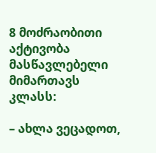8 მოძრაობითი აქტივობა მასწავლებელი მიმართავს კლასს:

– ახლა ვეცადოთ,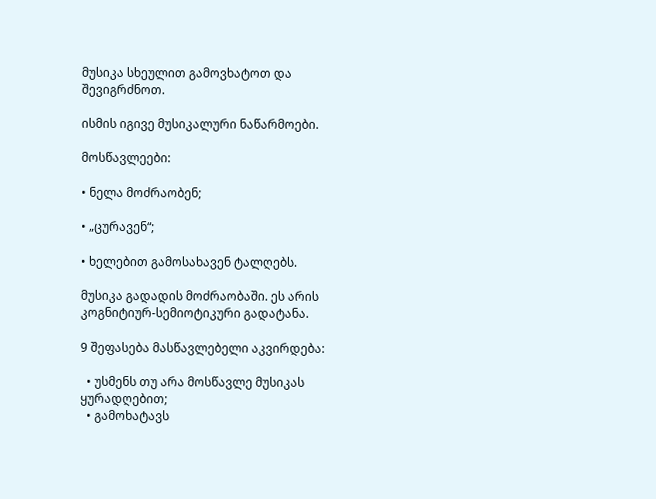მუსიკა სხეულით გამოვხატოთ და შევიგრძნოთ.

ისმის იგივე მუსიკალური ნაწარმოები.

მოსწავლეები:

• ნელა მოძრაობენ;

• „ცურავენ“;

• ხელებით გამოსახავენ ტალღებს.

მუსიკა გადადის მოძრაობაში. ეს არის კოგნიტიურ-სემიოტიკური გადატანა.

9 შეფასება მასწავლებელი აკვირდება:

  • უსმენს თუ არა მოსწავლე მუსიკას ყურადღებით;
  • გამოხატავს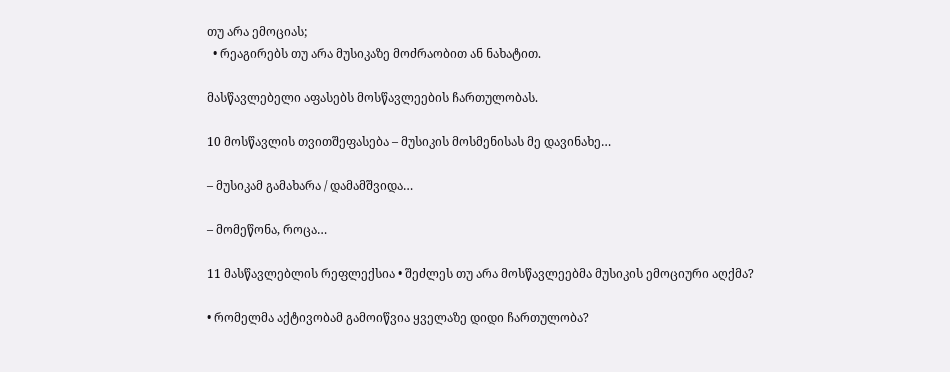თუ არა ემოციას;
  • რეაგირებს თუ არა მუსიკაზე მოძრაობით ან ნახატით.

მასწავლებელი აფასებს მოსწავლეების ჩართულობას.

10 მოსწავლის თვითშეფასება – მუსიკის მოსმენისას მე დავინახე…

– მუსიკამ გამახარა / დამამშვიდა…

– მომეწონა, როცა…

11 მასწავლებლის რეფლექსია • შეძლეს თუ არა მოსწავლეებმა მუსიკის ემოციური აღქმა?

• რომელმა აქტივობამ გამოიწვია ყველაზე დიდი ჩართულობა?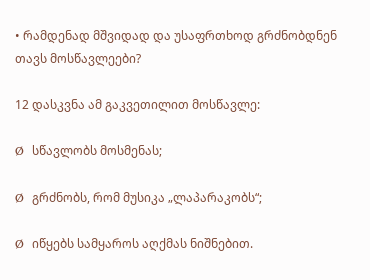• რამდენად მშვიდად და უსაფრთხოდ გრძნობდნენ თავს მოსწავლეები?

12 დასკვნა ამ გაკვეთილით მოსწავლე:

Ø  სწავლობს მოსმენას;

Ø  გრძნობს, რომ მუსიკა „ლაპარაკობს“;

Ø  იწყებს სამყაროს აღქმას ნიშნებით.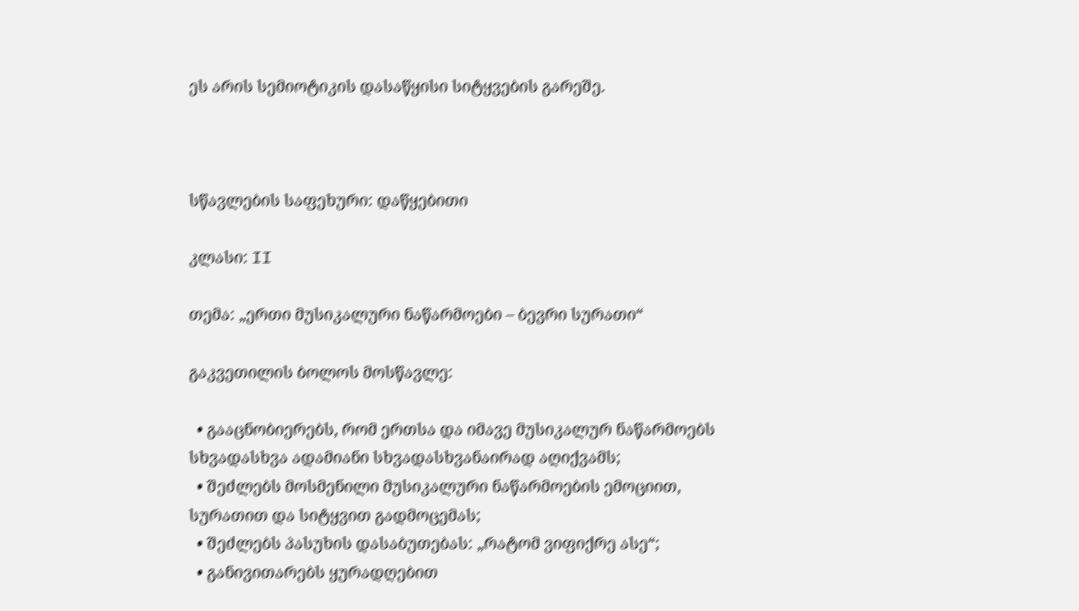ეს არის სემიოტიკის დასაწყისი სიტყვების გარეშე.



სწავლების საფეხური: დაწყებითი

კლასი: II

თემა: „ერთი მუსიკალური ნაწარმოები – ბევრი სურათი“

გაკვეთილის ბოლოს მოსწავლე:

  • გააცნობიერებს, რომ ერთსა და იმავე მუსიკალურ ნაწარმოებს სხვადასხვა ადამიანი სხვადასხვანაირად აღიქვამს;
  • შეძლებს მოსმენილი მუსიკალური ნაწარმოების ემოციით, სურათით და სიტყვით გადმოცემას;
  • შეძლებს პასუხის დასაბუთებას: „რატომ ვიფიქრე ასე“;
  • განივითარებს ყურადღებით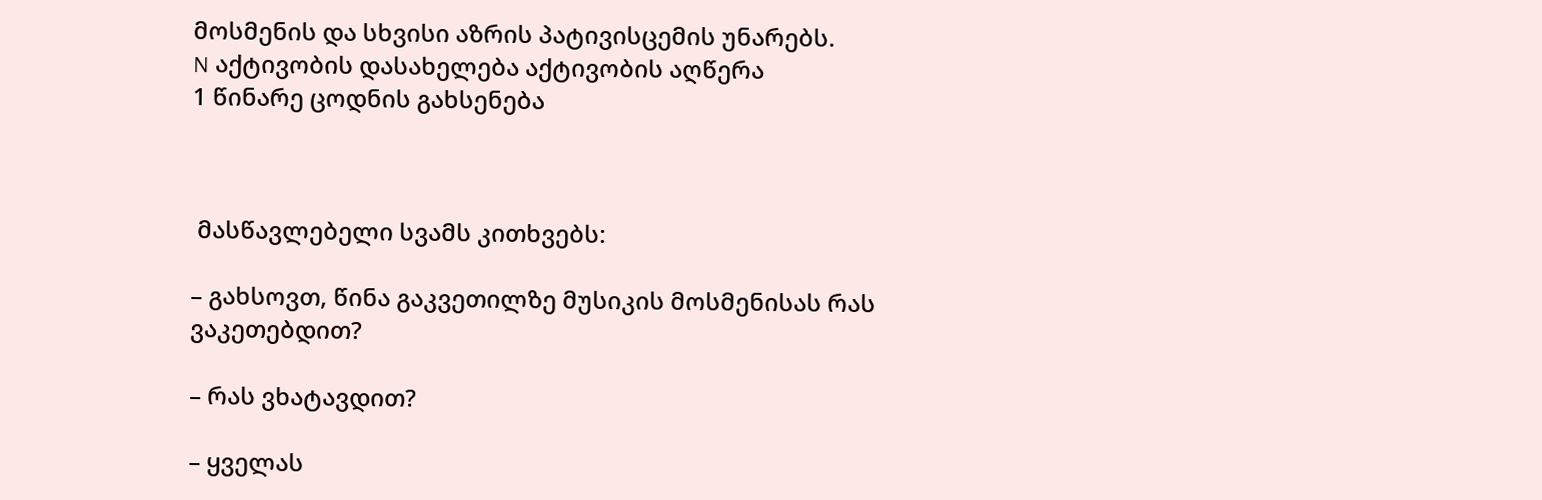მოსმენის და სხვისი აზრის პატივისცემის უნარებს.
N აქტივობის დასახელება აქტივობის აღწერა
1 წინარე ცოდნის გახსენება



 მასწავლებელი სვამს კითხვებს:

– გახსოვთ, წინა გაკვეთილზე მუსიკის მოსმენისას რას ვაკეთებდით?

– რას ვხატავდით?

– ყველას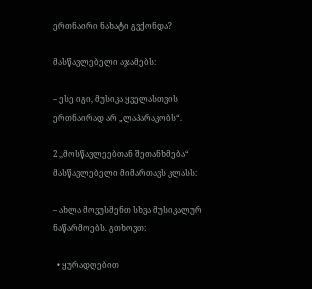ერთნაირი ნახატი გვქონდა?

მასწავლებელი აჯამებს:

– ესე იგი, მუსიკა ყველასთვის ერთნაირად არ „ლაპარაკობს“.

2 ,,მოსწავლეებთან შეთანხმება“ მასწავლებელი მიმართავს კლასს:

– ახლა მოვუსმენთ სხვა მუსიკალურ ნაწარმოებს. გთხოვთ:

  • ყურადღებით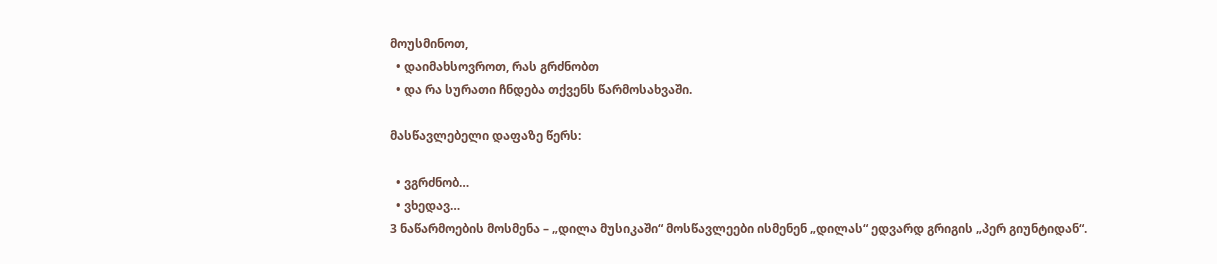მოუსმინოთ,
  • დაიმახსოვროთ, რას გრძნობთ
  • და რა სურათი ჩნდება თქვენს წარმოსახვაში.

მასწავლებელი დაფაზე წერს:

  • ვგრძნობ…
  • ვხედავ…
3 ნაწარმოების მოსმენა – „დილა მუსიკაში“ მოსწავლეები ისმენენ „დილას“ ედვარდ გრიგის „პერ გიუნტიდან“.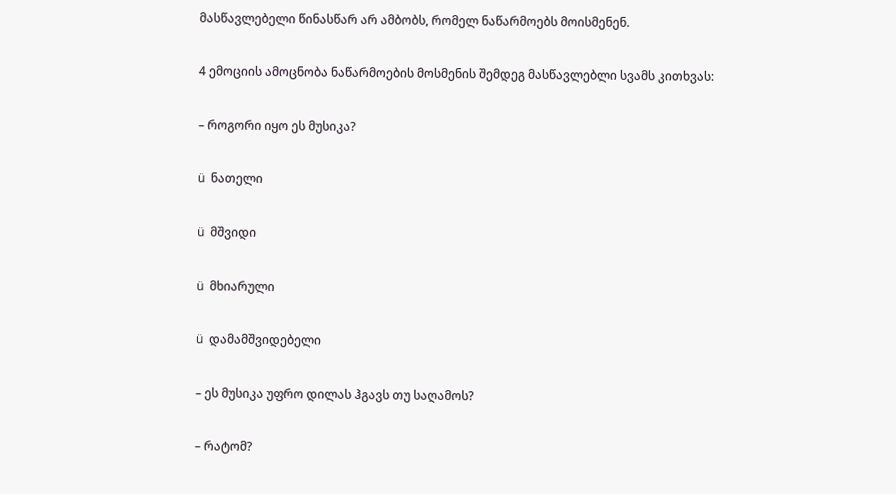მასწავლებელი წინასწარ არ ამბობს, რომელ ნაწარმოებს მოისმენენ.

4 ემოციის ამოცნობა ნაწარმოების მოსმენის შემდეგ მასწავლებლი სვამს კითხვას:

– როგორი იყო ეს მუსიკა?

ü  ნათელი

ü  მშვიდი

ü  მხიარული

ü  დამამშვიდებელი

– ეს მუსიკა უფრო დილას ჰგავს თუ საღამოს?

– რატომ?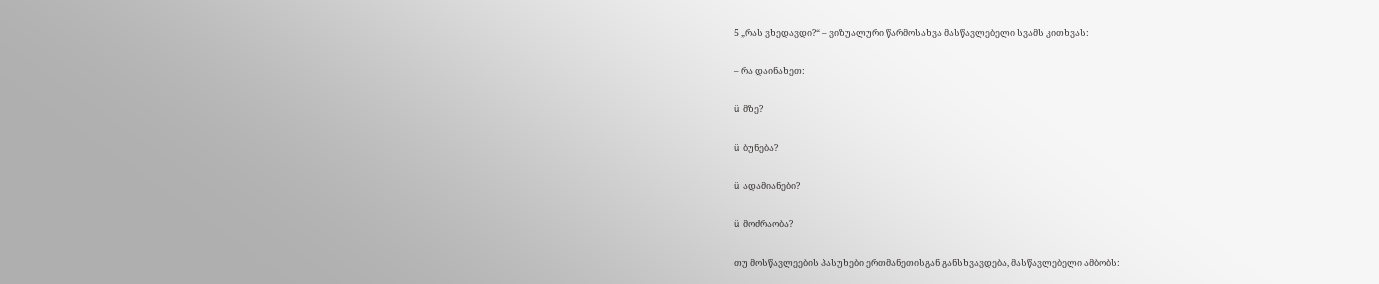5 „რას ვხედავდი?“ – ვიზუალური წარმოსახვა მასწავლებელი სვამს კითხვას:

– რა დაინახეთ:

ü  მზე?

ü  ბუნება?

ü  ადამიანები?

ü  მოძრაობა?

თუ მოსწავლეების პასუხები ერთმანეთისგან განსხვავდება, მასწავლებელი ამბობს: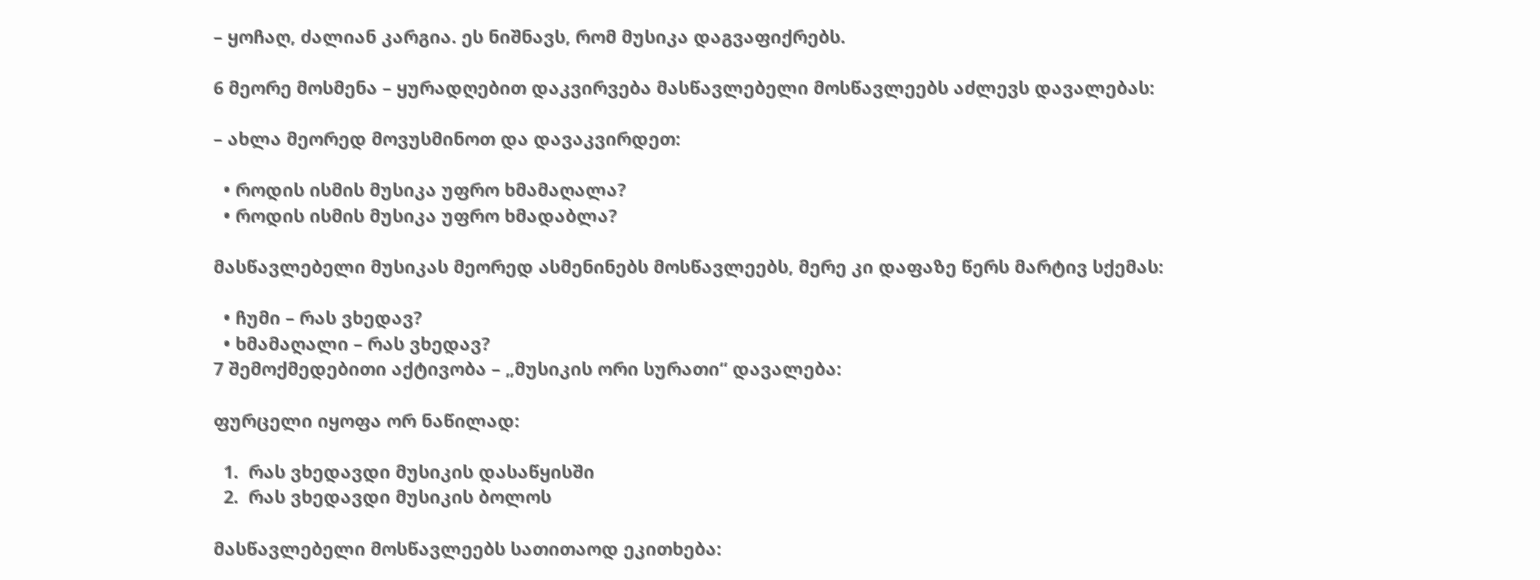– ყოჩაღ, ძალიან კარგია. ეს ნიშნავს, რომ მუსიკა დაგვაფიქრებს.

6 მეორე მოსმენა – ყურადღებით დაკვირვება მასწავლებელი მოსწავლეებს აძლევს დავალებას:

– ახლა მეორედ მოვუსმინოთ და დავაკვირდეთ:

  • როდის ისმის მუსიკა უფრო ხმამაღალა?
  • როდის ისმის მუსიკა უფრო ხმადაბლა?

მასწავლებელი მუსიკას მეორედ ასმენინებს მოსწავლეებს, მერე კი დაფაზე წერს მარტივ სქემას:

  • ჩუმი – რას ვხედავ?
  • ხმამაღალი – რას ვხედავ?
7 შემოქმედებითი აქტივობა – „მუსიკის ორი სურათი“ დავალება:

ფურცელი იყოფა ორ ნაწილად:

  1.  რას ვხედავდი მუსიკის დასაწყისში
  2.  რას ვხედავდი მუსიკის ბოლოს

მასწავლებელი მოსწავლეებს სათითაოდ ეკითხება: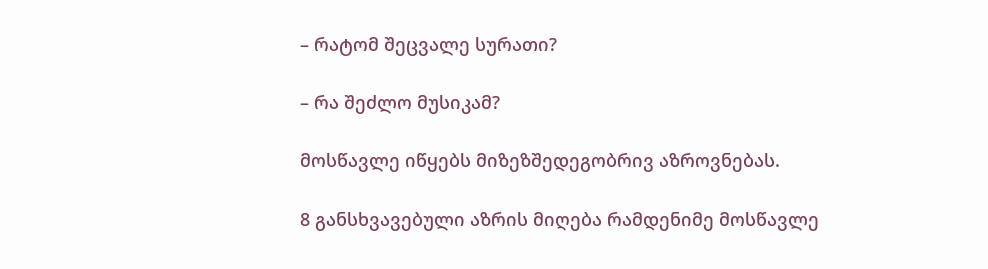– რატომ შეცვალე სურათი?

– რა შეძლო მუსიკამ?

მოსწავლე იწყებს მიზეზშედეგობრივ აზროვნებას.

8 განსხვავებული აზრის მიღება რამდენიმე მოსწავლე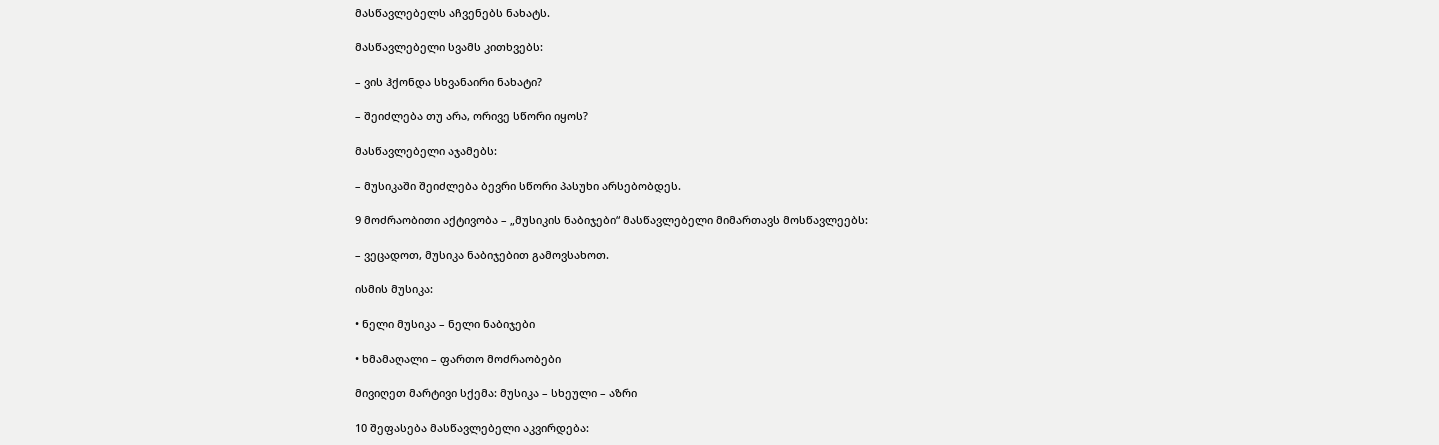მასწავლებელს აჩვენებს ნახატს.

მასწავლებელი სვამს კითხვებს:

– ვის ჰქონდა სხვანაირი ნახატი?

– შეიძლება თუ არა, ორივე სწორი იყოს?

მასწავლებელი აჯამებს:

– მუსიკაში შეიძლება ბევრი სწორი პასუხი არსებობდეს.

9 მოძრაობითი აქტივობა – „მუსიკის ნაბიჯები“ მასწავლებელი მიმართავს მოსწავლეებს:

– ვეცადოთ, მუსიკა ნაბიჯებით გამოვსახოთ.

ისმის მუსიკა:

• ნელი მუსიკა – ნელი ნაბიჯები

• ხმამაღალი – ფართო მოძრაობები

მივიღეთ მარტივი სქემა: მუსიკა – სხეული – აზრი

10 შეფასება მასწავლებელი აკვირდება: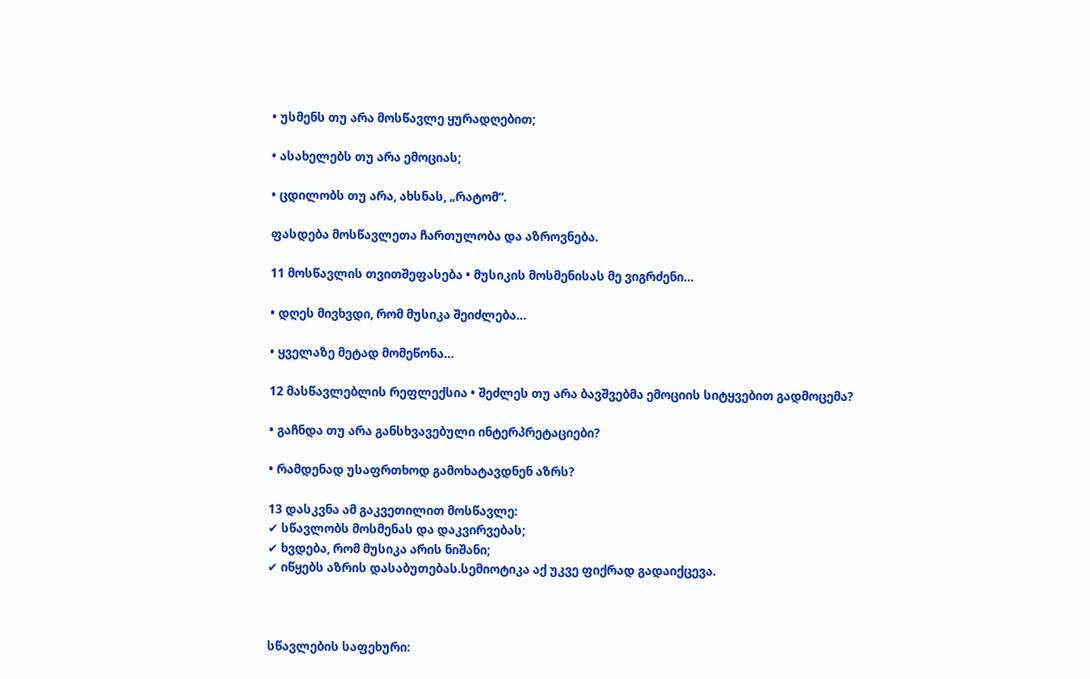• უსმენს თუ არა მოსწავლე ყურადღებით;

• ასახელებს თუ არა ემოციას;

• ცდილობს თუ არა, ახსნას, „რატომ“.

ფასდება მოსწავლეთა ჩართულობა და აზროვნება.

11 მოსწავლის თვითშეფასება • მუსიკის მოსმენისას მე ვიგრძენი…

• დღეს მივხვდი, რომ მუსიკა შეიძლება…

• ყველაზე მეტად მომეწონა…

12 მასწავლებლის რეფლექსია • შეძლეს თუ არა ბავშვებმა ემოციის სიტყვებით გადმოცემა?

• გაჩნდა თუ არა განსხვავებული ინტერპრეტაციები?

• რამდენად უსაფრთხოდ გამოხატავდნენ აზრს?

13 დასკვნა ამ გაკვეთილით მოსწავლე:
✔ სწავლობს მოსმენას და დაკვირვებას;
✔ ხვდება, რომ მუსიკა არის ნიშანი;
✔ იწყებს აზრის დასაბუთებას.სემიოტიკა აქ უკვე ფიქრად გადაიქცევა.



სწავლების საფეხური: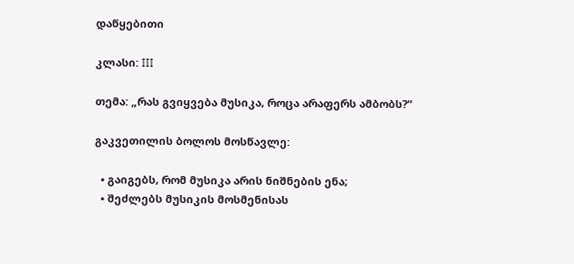დაწყებითი

კლასი: III

თემა: „რას გვიყვება მუსიკა, როცა არაფერს ამბობს?“

გაკვეთილის ბოლოს მოსწავლე:

  • გაიგებს, რომ მუსიკა არის ნიშნების ენა;
  • შეძლებს მუსიკის მოსმენისას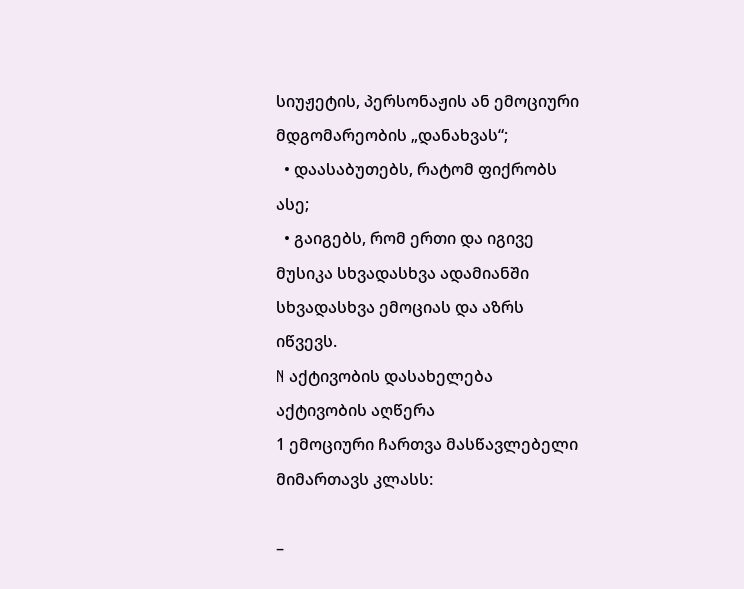სიუჟეტის, პერსონაჟის ან ემოციური მდგომარეობის „დანახვას“;
  • დაასაბუთებს, რატომ ფიქრობს ასე;
  • გაიგებს, რომ ერთი და იგივე მუსიკა სხვადასხვა ადამიანში სხვადასხვა ემოციას და აზრს იწვევს.
N აქტივობის დასახელება აქტივობის აღწერა
1 ემოციური ჩართვა მასწავლებელი მიმართავს კლასს:

–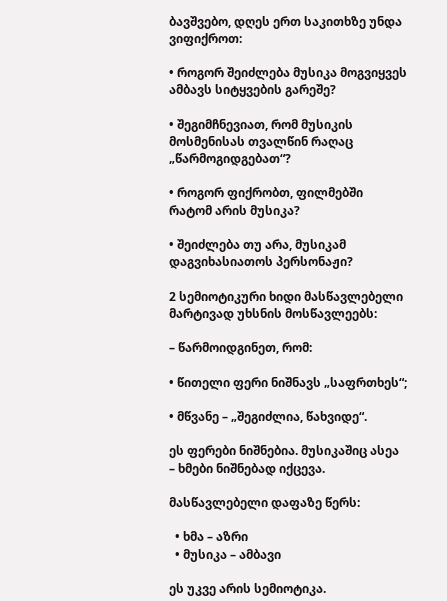ბავშვებო, დღეს ერთ საკითხზე უნდა ვიფიქროთ:

• როგორ შეიძლება მუსიკა მოგვიყვეს ამბავს სიტყვების გარეშე?

• შეგიმჩნევიათ, რომ მუსიკის მოსმენისას თვალწინ რაღაც „წარმოგიდგებათ“?

• როგორ ფიქრობთ, ფილმებში რატომ არის მუსიკა?

• შეიძლება თუ არა, მუსიკამ დაგვიხასიათოს პერსონაჟი?

2 სემიოტიკური ხიდი მასწავლებელი მარტივად უხსნის მოსწავლეებს:

– წარმოიდგინეთ, რომ:

• წითელი ფერი ნიშნავს „საფრთხეს“;

• მწვანე – „შეგიძლია, წახვიდე“.

ეს ფერები ნიშნებია. მუსიკაშიც ასეა – ხმები ნიშნებად იქცევა.

მასწავლებელი დაფაზე წერს:

  • ხმა – აზრი
  • მუსიკა – ამბავი

ეს უკვე არის სემიოტიკა.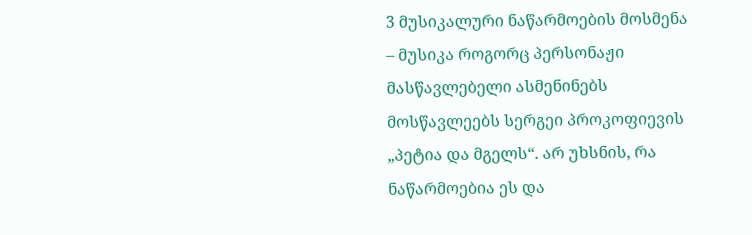3 მუსიკალური ნაწარმოების მოსმენა – მუსიკა როგორც პერსონაჟი მასწავლებელი ასმენინებს მოსწავლეებს სერგეი პროკოფიევის „პეტია და მგელს“. არ უხსნის, რა ნაწარმოებია ეს და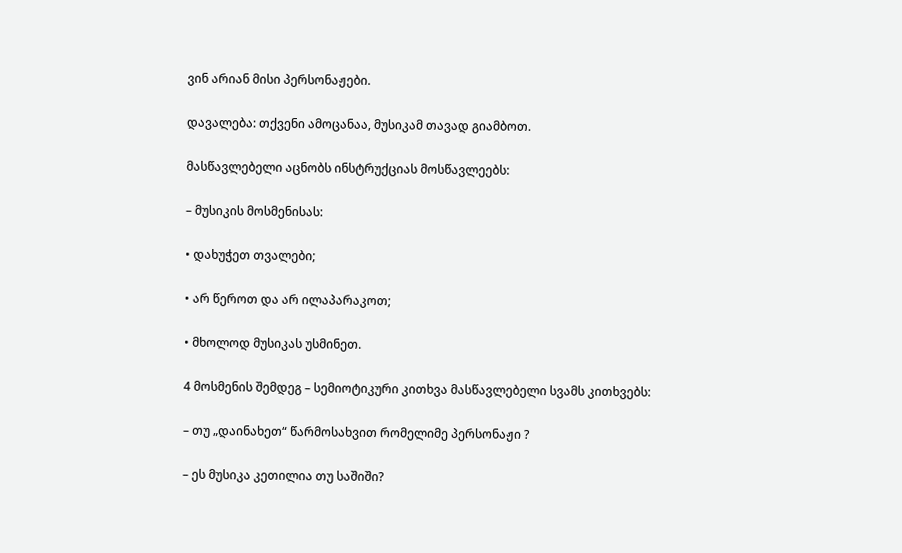ვინ არიან მისი პერსონაჟები.

დავალება: თქვენი ამოცანაა, მუსიკამ თავად გიამბოთ.

მასწავლებელი აცნობს ინსტრუქციას მოსწავლეებს:

– მუსიკის მოსმენისას:

• დახუჭეთ თვალები;

• არ წეროთ და არ ილაპარაკოთ;

• მხოლოდ მუსიკას უსმინეთ.

4 მოსმენის შემდეგ – სემიოტიკური კითხვა მასწავლებელი სვამს კითხვებს:

– თუ „დაინახეთ“ წარმოსახვით რომელიმე პერსონაჟი ?

– ეს მუსიკა კეთილია თუ საშიში?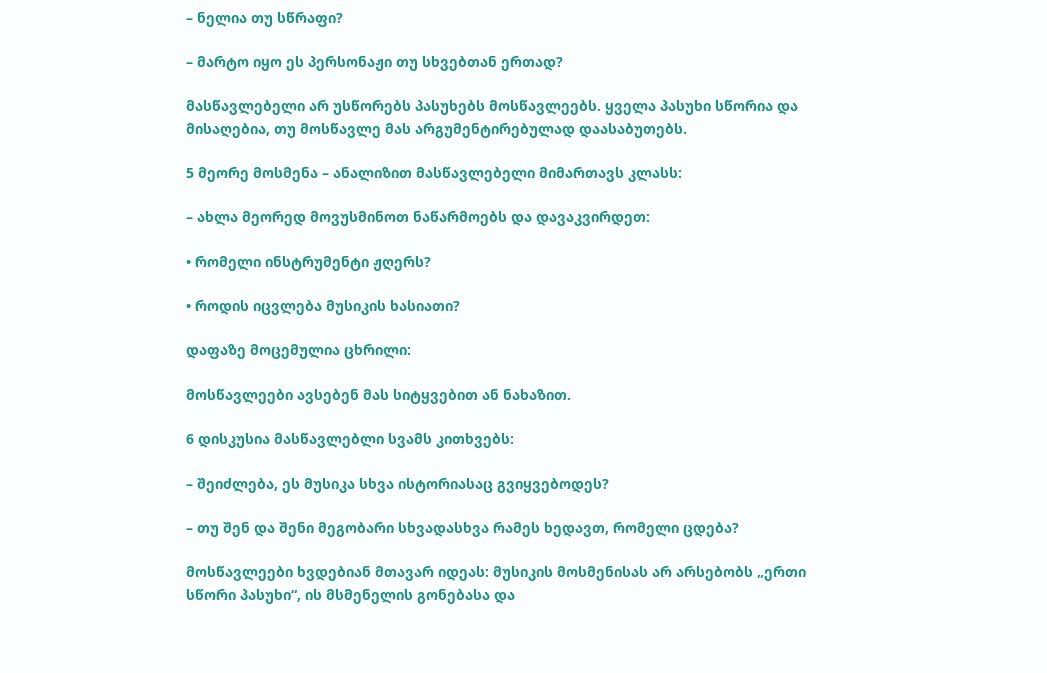– ნელია თუ სწრაფი?

– მარტო იყო ეს პერსონაჟი თუ სხვებთან ერთად?

მასწავლებელი არ უსწორებს პასუხებს მოსწავლეებს. ყველა პასუხი სწორია და მისაღებია, თუ მოსწავლე მას არგუმენტირებულად დაასაბუთებს.

5 მეორე მოსმენა – ანალიზით მასწავლებელი მიმართავს კლასს:

– ახლა მეორედ მოვუსმინოთ ნაწარმოებს და დავაკვირდეთ:

• რომელი ინსტრუმენტი ჟღერს?

• როდის იცვლება მუსიკის ხასიათი?

დაფაზე მოცემულია ცხრილი:

მოსწავლეები ავსებენ მას სიტყვებით ან ნახაზით.

6 დისკუსია მასწავლებლი სვამს კითხვებს:

– შეიძლება, ეს მუსიკა სხვა ისტორიასაც გვიყვებოდეს?

– თუ შენ და შენი მეგობარი სხვადასხვა რამეს ხედავთ, რომელი ცდება?

მოსწავლეები ხვდებიან მთავარ იდეას: მუსიკის მოსმენისას არ არსებობს „ერთი სწორი პასუხი“, ის მსმენელის გონებასა და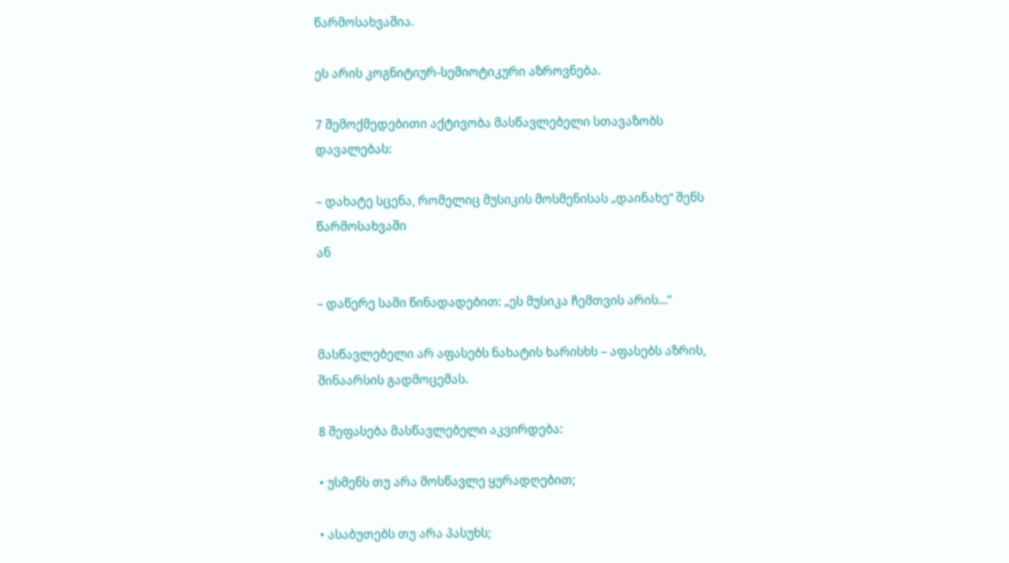წარმოსახვაშია.

ეს არის კოგნიტიურ-სემიოტიკური აზროვნება.

7 შემოქმედებითი აქტივობა მასწავლებელი სთავაზობს დავალებას:

– დახატე სცენა, რომელიც მუსიკის მოსმენისას „დაინახე“ შენს წარმოსახვაში
ან

– დაწერე სამი წინადადებით: „ეს მუსიკა ჩემთვის არის…“

მასწავლებელი არ აფასებს ნახატის ხარისხს – აფასებს აზრის, შინაარსის გადმოცემას.

8 შეფასება მასწავლებელი აკვირდება:

• უსმენს თუ არა მოსწავლე ყურადღებით;

• ასაბუთებს თუ არა პასუხს;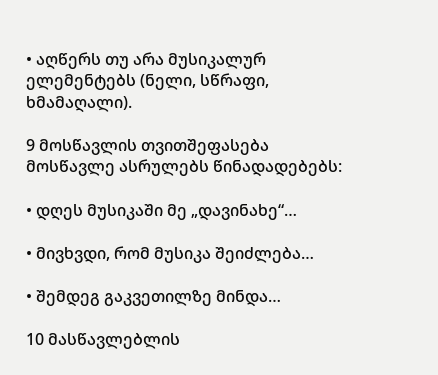• აღწერს თუ არა მუსიკალურ ელემენტებს (ნელი, სწრაფი, ხმამაღალი).

9 მოსწავლის თვითშეფასება მოსწავლე ასრულებს წინადადებებს:

• დღეს მუსიკაში მე „დავინახე“…

• მივხვდი, რომ მუსიკა შეიძლება…

• შემდეგ გაკვეთილზე მინდა…

10 მასწავლებლის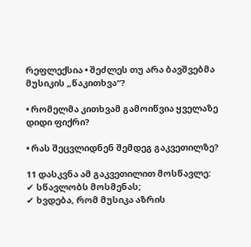რეფლექსია • შეძლეს თუ არა ბავშვებმა მუსიკის „წაკითხვა“?

• რომელმა კითხვამ გამოიწვია ყველაზე დიდი ფიქრი?

• რას შეცვლიდნენ შემდეგ გაკვეთილზე?

11 დასკვნა ამ გაკვეთილით მოსწავლე:
✔ სწავლობს მოსმენას;
✔ ხვდება, რომ მუსიკა აზრის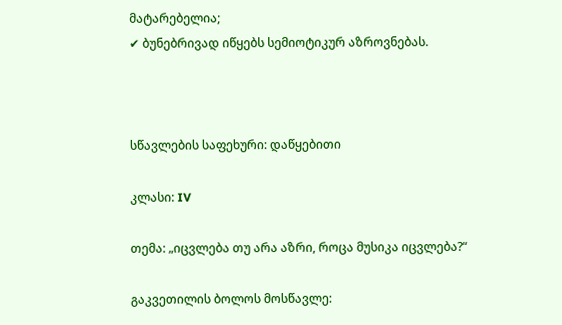მატარებელია;
✔ ბუნებრივად იწყებს სემიოტიკურ აზროვნებას.



სწავლების საფეხური: დაწყებითი

კლასი: IV

თემა: „იცვლება თუ არა აზრი, როცა მუსიკა იცვლება?“

გაკვეთილის ბოლოს მოსწავლე: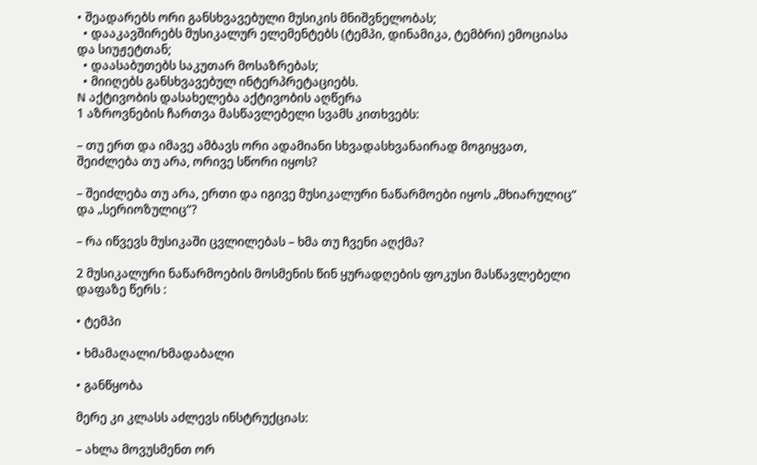• შეადარებს ორი განსხვავებული მუსიკის მნიშვნელობას;
  • დააკავშირებს მუსიკალურ ელემენტებს (ტემპი, დინამიკა, ტემბრი) ემოციასა და სიუჟეტთან;
  • დაასაბუთებს საკუთარ მოსაზრებას;
  • მიიღებს განსხვავებულ ინტერპრეტაციებს.
N აქტივობის დასახელება აქტივობის აღწერა
1 აზროვნების ჩართვა მასწავლებელი სვამს კითხვებს:

– თუ ერთ და იმავე ამბავს ორი ადამიანი სხვადასხვანაირად მოგიყვათ, შეიძლება თუ არა, ორივე სწორი იყოს?

– შეიძლება თუ არა, ერთი და იგივე მუსიკალური ნაწარმოები იყოს „მხიარულიც“ და „სერიოზულიც“?

– რა იწვევს მუსიკაში ცვლილებას – ხმა თუ ჩვენი აღქმა?

2 მუსიკალური ნაწარმოების მოსმენის წინ ყურადღების ფოკუსი მასწავლებელი დაფაზე წერს :

• ტემპი

• ხმამაღალი/ხმადაბალი

• განწყობა

მერე კი კლასს აძლევს ინსტრუქციას:

– ახლა მოვუსმენთ ორ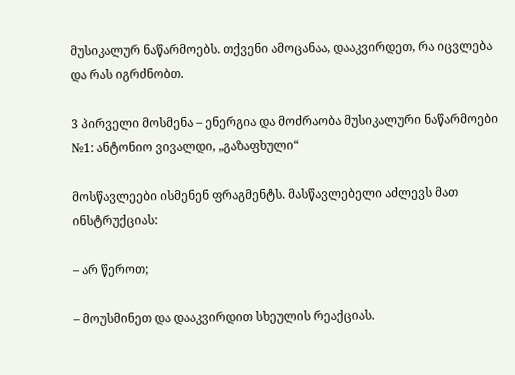მუსიკალურ ნაწარმოებს. თქვენი ამოცანაა, დააკვირდეთ, რა იცვლება და რას იგრძნობთ.

3 პირველი მოსმენა – ენერგია და მოძრაობა მუსიკალური ნაწარმოები №1: ანტონიო ვივალდი, „გაზაფხული“

მოსწავლეები ისმენენ ფრაგმენტს. მასწავლებელი აძლევს მათ ინსტრუქციას:

– არ წეროთ;

– მოუსმინეთ და დააკვირდით სხეულის რეაქციას.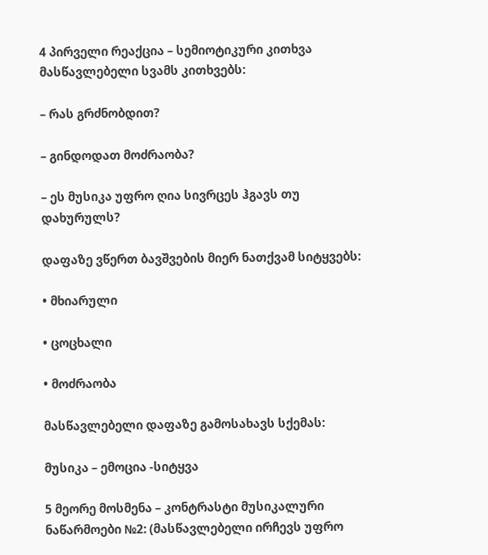4 პირველი რეაქცია – სემიოტიკური კითხვა მასწავლებელი სვამს კითხვებს:

– რას გრძნობდით?

– გინდოდათ მოძრაობა?

– ეს მუსიკა უფრო ღია სივრცეს ჰგავს თუ დახურულს?

დაფაზე ვწერთ ბავშვების მიერ ნათქვამ სიტყვებს:

• მხიარული

• ცოცხალი

• მოძრაობა

მასწავლებელი დაფაზე გამოსახავს სქემას:

მუსიკა – ემოცია -სიტყვა

5 მეორე მოსმენა – კონტრასტი მუსიკალური ნაწარმოები №2: (მასწავლებელი ირჩევს უფრო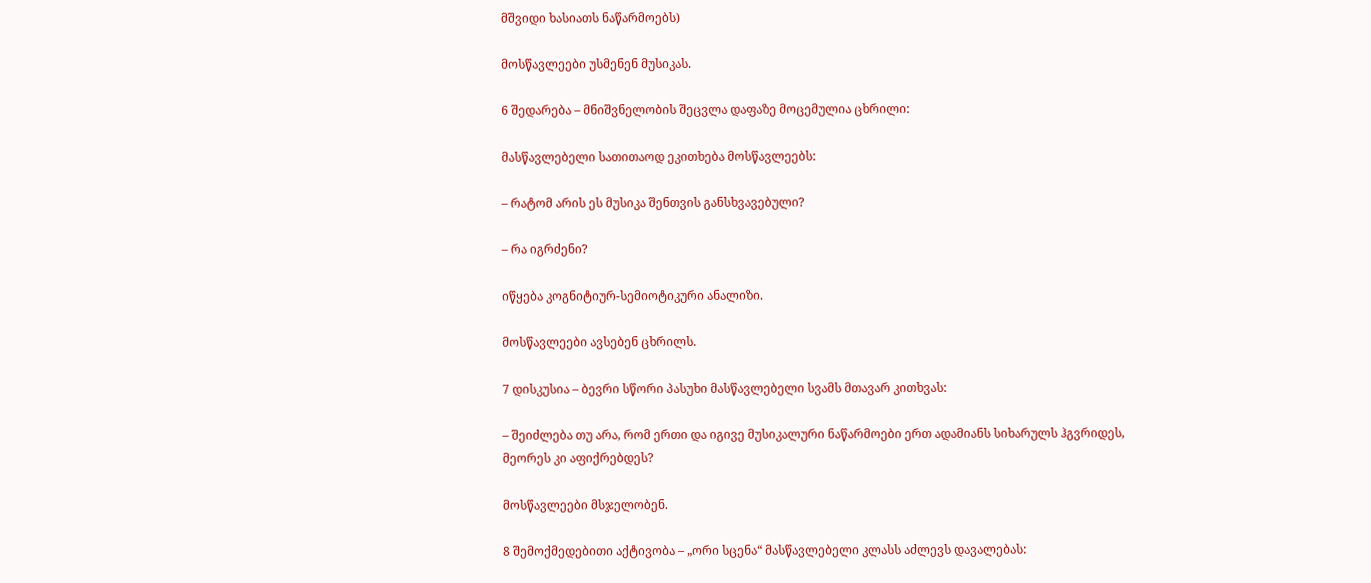მშვიდი ხასიათს ნაწარმოებს)

მოსწავლეები უსმენენ მუსიკას.

6 შედარება – მნიშვნელობის შეცვლა დაფაზე მოცემულია ცხრილი:

მასწავლებელი სათითაოდ ეკითხება მოსწავლეებს:

– რატომ არის ეს მუსიკა შენთვის განსხვავებული?

– რა იგრძენი?

იწყება კოგნიტიურ-სემიოტიკური ანალიზი.

მოსწავლეები ავსებენ ცხრილს.

7 დისკუსია – ბევრი სწორი პასუხი მასწავლებელი სვამს მთავარ კითხვას:

– შეიძლება თუ არა, რომ ერთი და იგივე მუსიკალური ნაწარმოები ერთ ადამიანს სიხარულს ჰგვრიდეს, მეორეს კი აფიქრებდეს?

მოსწავლეები მსჯელობენ.

8 შემოქმედებითი აქტივობა – „ორი სცენა“ მასწავლებელი კლასს აძლევს დავალებას: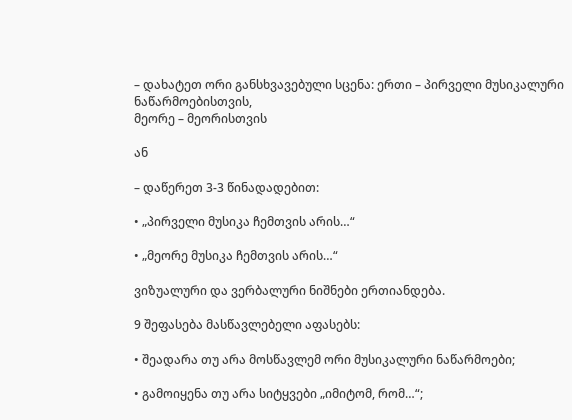– დახატეთ ორი განსხვავებული სცენა: ერთი – პირველი მუსიკალური ნაწარმოებისთვის,
მეორე – მეორისთვის

ან

– დაწერეთ 3-3 წინადადებით:

• „პირველი მუსიკა ჩემთვის არის…“

• „მეორე მუსიკა ჩემთვის არის…“

ვიზუალური და ვერბალური ნიშნები ერთიანდება.

9 შეფასება მასწავლებელი აფასებს:

• შეადარა თუ არა მოსწავლემ ორი მუსიკალური ნაწარმოები;

• გამოიყენა თუ არა სიტყვები „იმიტომ, რომ…“;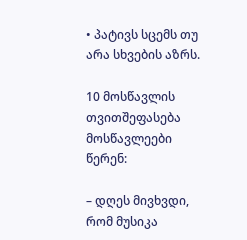• პატივს სცემს თუ არა სხვების აზრს.

10 მოსწავლის თვითშეფასება მოსწავლეები წერენ:

– დღეს მივხვდი, რომ მუსიკა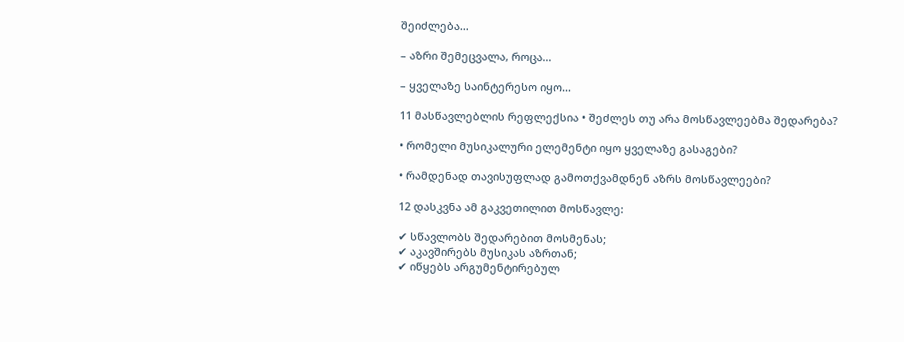შეიძლება…

– აზრი შემეცვალა, როცა…

– ყველაზე საინტერესო იყო…

11 მასწავლებლის რეფლექსია • შეძლეს თუ არა მოსწავლეებმა შედარება?

• რომელი მუსიკალური ელემენტი იყო ყველაზე გასაგები?

• რამდენად თავისუფლად გამოთქვამდნენ აზრს მოსწავლეები?

12 დასკვნა ამ გაკვეთილით მოსწავლე:

✔ სწავლობს შედარებით მოსმენას;
✔ აკავშირებს მუსიკას აზრთან;
✔ იწყებს არგუმენტირებულ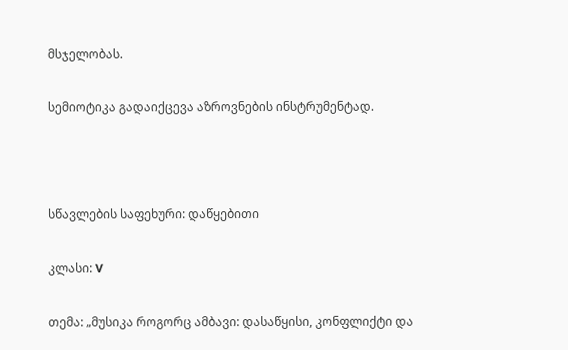მსჯელობას.

სემიოტიკა გადაიქცევა აზროვნების ინსტრუმენტად.



სწავლების საფეხური: დაწყებითი

კლასი: V

თემა: „მუსიკა როგორც ამბავი: დასაწყისი, კონფლიქტი და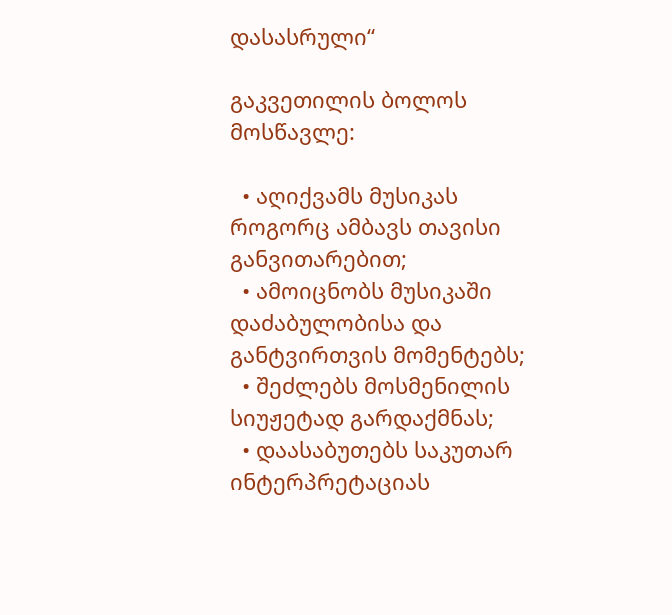დასასრული“

გაკვეთილის ბოლოს მოსწავლე:

  • აღიქვამს მუსიკას როგორც ამბავს თავისი განვითარებით;
  • ამოიცნობს მუსიკაში დაძაბულობისა და განტვირთვის მომენტებს;
  • შეძლებს მოსმენილის სიუჟეტად გარდაქმნას;
  • დაასაბუთებს საკუთარ ინტერპრეტაციას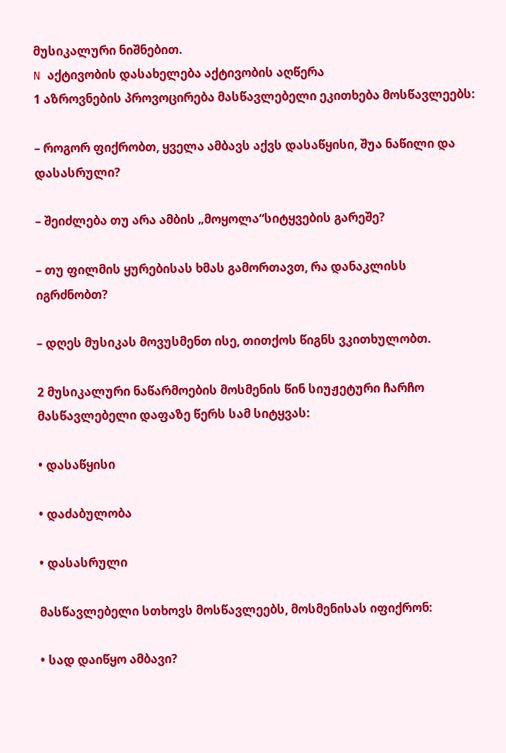მუსიკალური ნიშნებით.
N აქტივობის დასახელება აქტივობის აღწერა
1 აზროვნების პროვოცირება მასწავლებელი ეკითხება მოსწავლეებს:

– როგორ ფიქრობთ, ყველა ამბავს აქვს დასაწყისი, შუა ნაწილი და დასასრული?

– შეიძლება თუ არა ამბის „მოყოლა“სიტყვების გარეშე?

– თუ ფილმის ყურებისას ხმას გამორთავთ, რა დანაკლისს იგრძნობთ?

– დღეს მუსიკას მოვუსმენთ ისე, თითქოს წიგნს ვკითხულობთ.

2 მუსიკალური ნაწარმოების მოსმენის წინ სიუჟეტური ჩარჩო მასწავლებელი დაფაზე წერს სამ სიტყვას:

• დასაწყისი

• დაძაბულობა

• დასასრული

მასწავლებელი სთხოვს მოსწავლეებს, მოსმენისას იფიქრონ:

• სად დაიწყო ამბავი?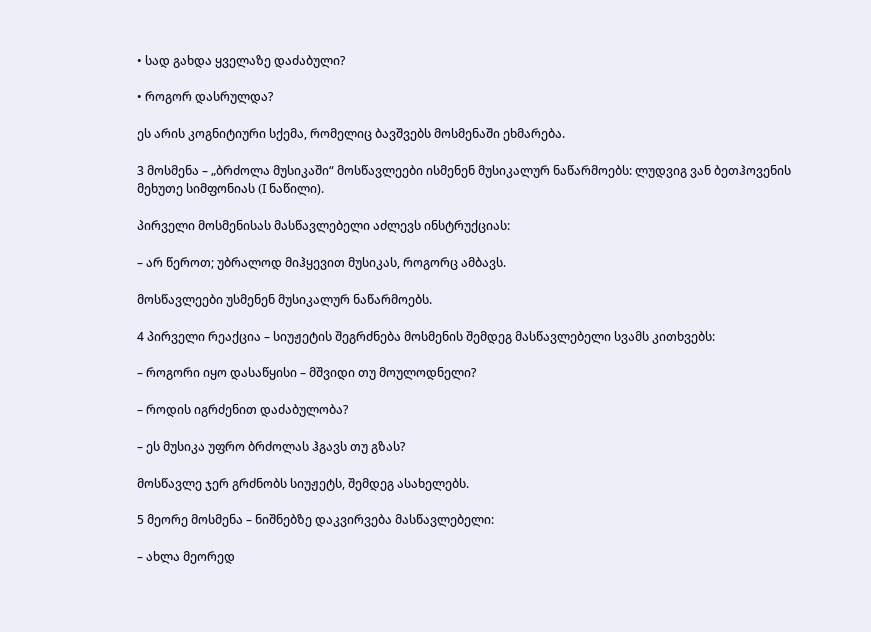• სად გახდა ყველაზე დაძაბული?

• როგორ დასრულდა?

ეს არის კოგნიტიური სქემა, რომელიც ბავშვებს მოსმენაში ეხმარება.

3 მოსმენა – „ბრძოლა მუსიკაში“ მოსწავლეები ისმენენ მუსიკალურ ნაწარმოებს: ლუდვიგ ვან ბეთჰოვენის მეხუთე სიმფონიას (I ნაწილი).

პირველი მოსმენისას მასწავლებელი აძლევს ინსტრუქციას:

– არ წეროთ; უბრალოდ მიჰყევით მუსიკას, როგორც ამბავს.

მოსწავლეები უსმენენ მუსიკალურ ნაწარმოებს.

4 პირველი რეაქცია – სიუჟეტის შეგრძნება მოსმენის შემდეგ მასწავლებელი სვამს კითხვებს:

– როგორი იყო დასაწყისი – მშვიდი თუ მოულოდნელი?

– როდის იგრძენით დაძაბულობა?

– ეს მუსიკა უფრო ბრძოლას ჰგავს თუ გზას?

მოსწავლე ჯერ გრძნობს სიუჟეტს, შემდეგ ასახელებს.

5 მეორე მოსმენა – ნიშნებზე დაკვირვება მასწავლებელი:

– ახლა მეორედ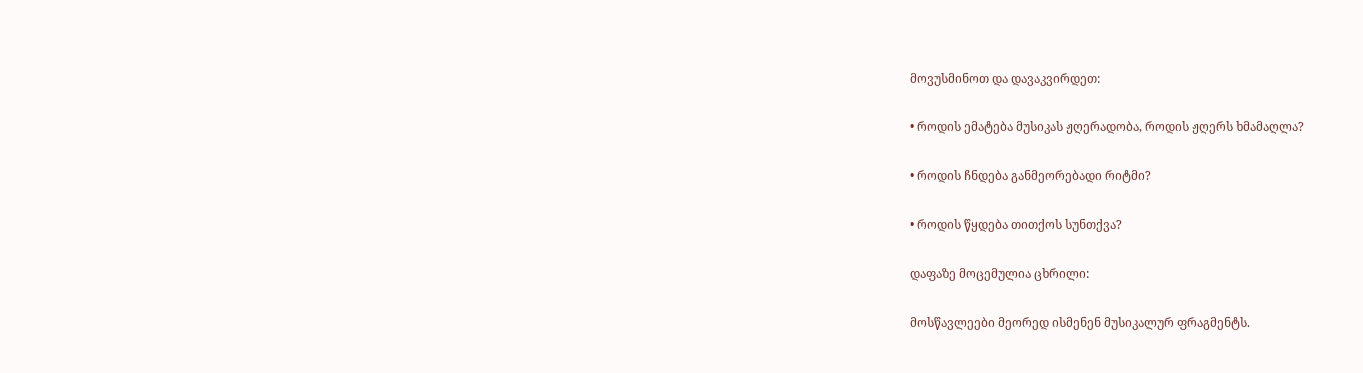მოვუსმინოთ და დავაკვირდეთ:

• როდის ემატება მუსიკას ჟღერადობა, როდის ჟღერს ხმამაღლა?

• როდის ჩნდება განმეორებადი რიტმი?

• როდის წყდება თითქოს სუნთქვა?

დაფაზე მოცემულია ცხრილი:

მოსწავლეები მეორედ ისმენენ მუსიკალურ ფრაგმენტს.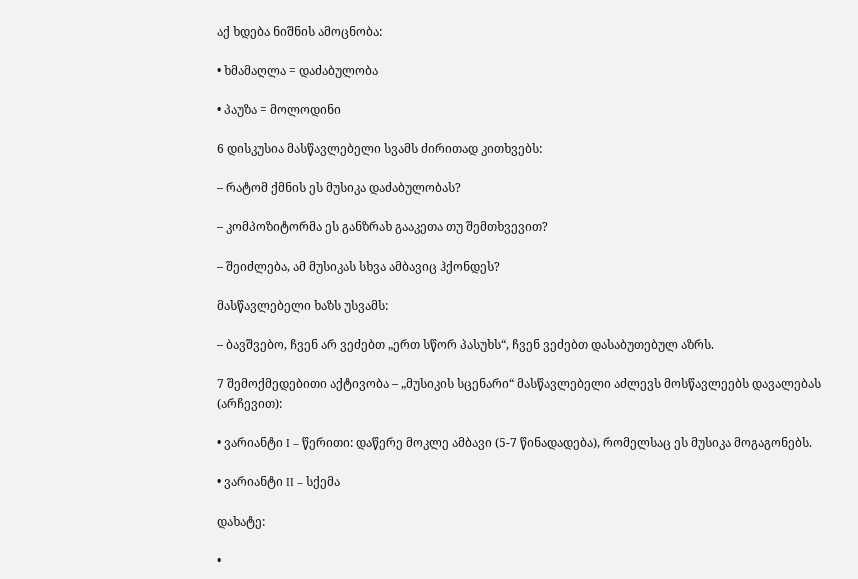აქ ხდება ნიშნის ამოცნობა:

• ხმამაღლა = დაძაბულობა

• პაუზა = მოლოდინი

6 დისკუსია მასწავლებელი სვამს ძირითად კითხვებს:

– რატომ ქმნის ეს მუსიკა დაძაბულობას?

– კომპოზიტორმა ეს განზრახ გააკეთა თუ შემთხვევით?

– შეიძლება, ამ მუსიკას სხვა ამბავიც ჰქონდეს?

მასწავლებელი ხაზს უსვამს:

– ბავშვებო, ჩვენ არ ვეძებთ „ერთ სწორ პასუხს“, ჩვენ ვეძებთ დასაბუთებულ აზრს.

7 შემოქმედებითი აქტივობა – „მუსიკის სცენარი“ მასწავლებელი აძლევს მოსწავლეებს დავალებას (არჩევით):

• ვარიანტი I – წერითი: დაწერე მოკლე ამბავი (5-7 წინადადება), რომელსაც ეს მუსიკა მოგაგონებს.

• ვარიანტი II – სქემა

დახატე:

•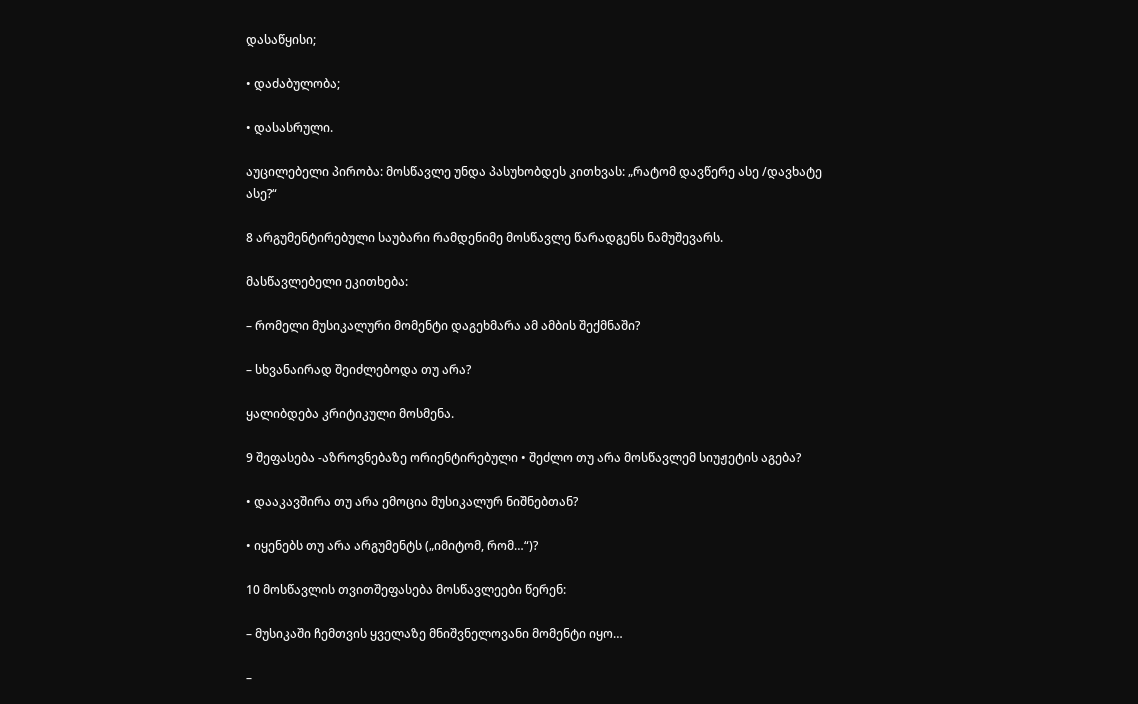დასაწყისი;

• დაძაბულობა;

• დასასრული.

აუცილებელი პირობა: მოსწავლე უნდა პასუხობდეს კითხვას: „რატომ დავწერე ასე /დავხატე ასე?“

8 არგუმენტირებული საუბარი რამდენიმე მოსწავლე წარადგენს ნამუშევარს.

მასწავლებელი ეკითხება:

– რომელი მუსიკალური მომენტი დაგეხმარა ამ ამბის შექმნაში?

– სხვანაირად შეიძლებოდა თუ არა?

ყალიბდება კრიტიკული მოსმენა.

9 შეფასება -აზროვნებაზე ორიენტირებული • შეძლო თუ არა მოსწავლემ სიუჟეტის აგება?

• დააკავშირა თუ არა ემოცია მუსიკალურ ნიშნებთან?

• იყენებს თუ არა არგუმენტს („იმიტომ, რომ…“)?

10 მოსწავლის თვითშეფასება მოსწავლეები წერენ:

– მუსიკაში ჩემთვის ყველაზე მნიშვნელოვანი მომენტი იყო…

–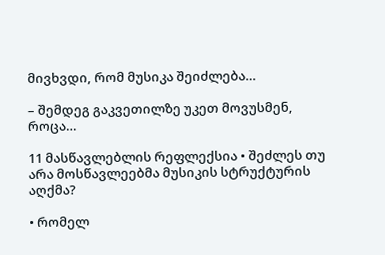მივხვდი, რომ მუსიკა შეიძლება…

– შემდეგ გაკვეთილზე უკეთ მოვუსმენ, როცა…

11 მასწავლებლის რეფლექსია • შეძლეს თუ არა მოსწავლეებმა მუსიკის სტრუქტურის აღქმა?

• რომელ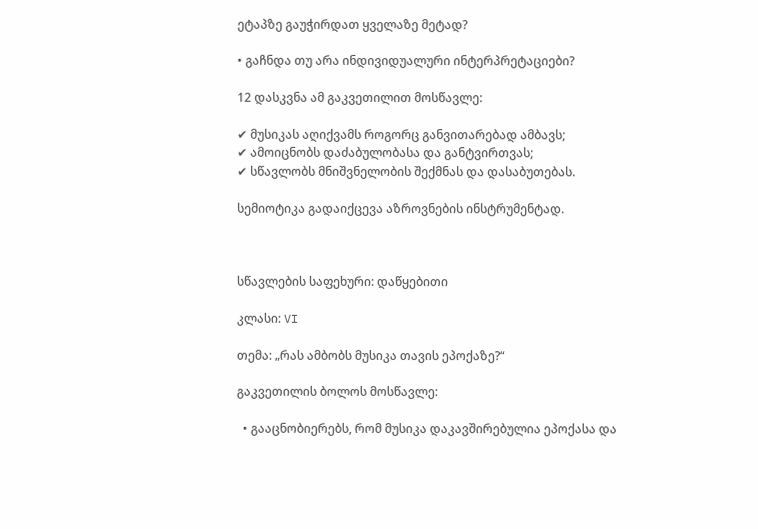ეტაპზე გაუჭირდათ ყველაზე მეტად?

• გაჩნდა თუ არა ინდივიდუალური ინტერპრეტაციები?

12 დასკვნა ამ გაკვეთილით მოსწავლე:

✔ მუსიკას აღიქვამს როგორც განვითარებად ამბავს;
✔ ამოიცნობს დაძაბულობასა და განტვირთვას;
✔ სწავლობს მნიშვნელობის შექმნას და დასაბუთებას.

სემიოტიკა გადაიქცევა აზროვნების ინსტრუმენტად.



სწავლების საფეხური: დაწყებითი

კლასი: VI

თემა: „რას ამბობს მუსიკა თავის ეპოქაზე?“

გაკვეთილის ბოლოს მოსწავლე:

  • გააცნობიერებს, რომ მუსიკა დაკავშირებულია ეპოქასა და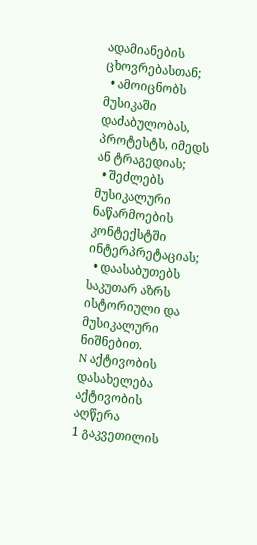ადამიანების ცხოვრებასთან;
  • ამოიცნობს მუსიკაში დაძაბულობას, პროტესტს, იმედს ან ტრაგედიას;
  • შეძლებს მუსიკალური ნაწარმოების კონტექსტში ინტერპრეტაციას;
  • დაასაბუთებს საკუთარ აზრს ისტორიული და მუსიკალური ნიშნებით.
N აქტივობის დასახელება აქტივობის აღწერა
1 გაკვეთილის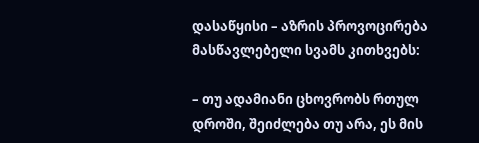დასაწყისი – აზრის პროვოცირება  მასწავლებელი სვამს კითხვებს:

– თუ ადამიანი ცხოვრობს რთულ დროში, შეიძლება თუ არა, ეს მის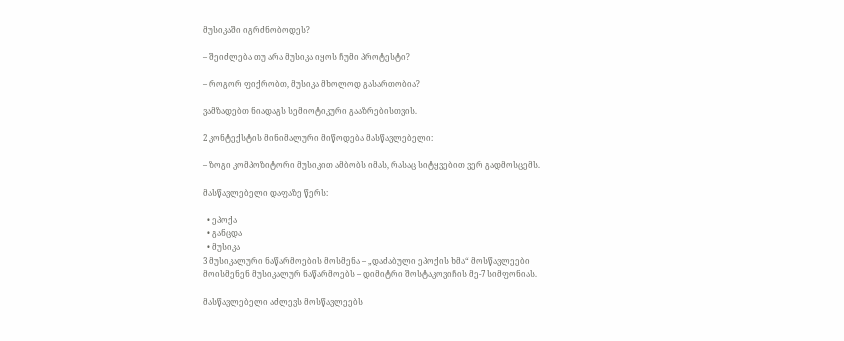მუსიკაში იგრძნობოდეს?

– შეიძლება თუ არა მუსიკა იყოს ჩუმი პროტესტი?

– როგორ ფიქრობთ, მუსიკა მხოლოდ გასართობია?

ვამზადებთ ნიადაგს სემიოტიკური გააზრებისთვის.

2 კონტექსტის მინიმალური მიწოდება მასწავლებელი:

– ზოგი კომპოზიტორი მუსიკით ამბობს იმას, რასაც სიტყვებით ვერ გადმოსცემს.

მასწავლებელი დაფაზე წერს:

  • ეპოქა
  • განცდა
  • მუსიკა
3 მუსიკალური ნაწარმოების მოსმენა – „დაძაბული ეპოქის ხმა“ მოსწავლეები მოისმენენ მუსიკალურ ნაწარმოებს – დიმიტრი შოსტაკოვიჩის მე-7 სიმფონიას.

მასწავლებელი აძლევს მოსწავლეებს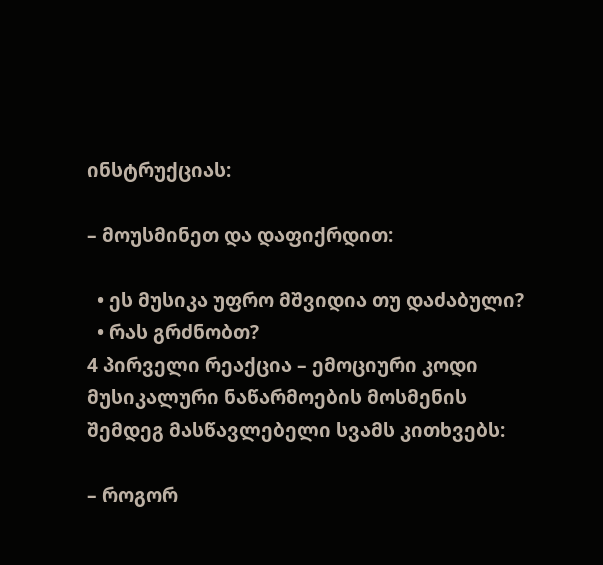ინსტრუქციას:

– მოუსმინეთ და დაფიქრდით:

  • ეს მუსიკა უფრო მშვიდია თუ დაძაბული?
  • რას გრძნობთ?
4 პირველი რეაქცია – ემოციური კოდი მუსიკალური ნაწარმოების მოსმენის შემდეგ მასწავლებელი სვამს კითხვებს:

– როგორ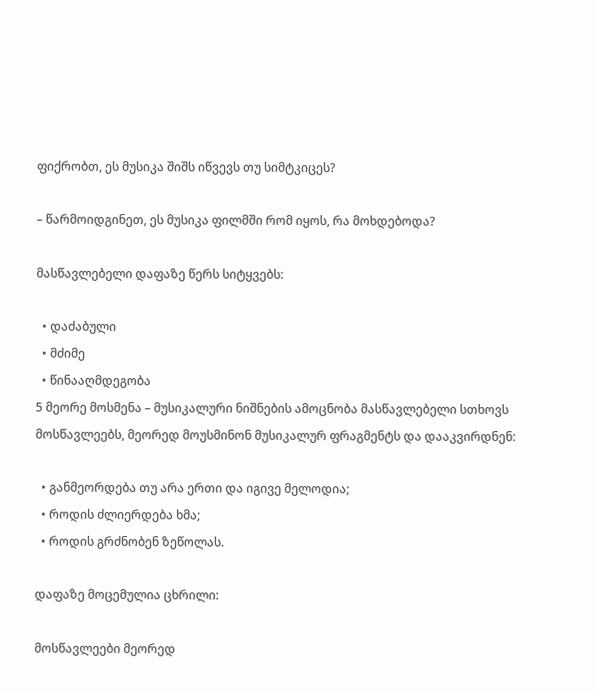ფიქრობთ, ეს მუსიკა შიშს იწვევს თუ სიმტკიცეს?

– წარმოიდგინეთ, ეს მუსიკა ფილმში რომ იყოს, რა მოხდებოდა?

მასწავლებელი დაფაზე წერს სიტყვებს:

  • დაძაბული
  • მძიმე
  • წინააღმდეგობა
5 მეორე მოსმენა – მუსიკალური ნიშნების ამოცნობა მასწავლებელი სთხოვს მოსწავლეებს, მეორედ მოუსმინონ მუსიკალურ ფრაგმენტს და დააკვირდნენ:

  • განმეორდება თუ არა ერთი და იგივე მელოდია;
  • როდის ძლიერდება ხმა;
  • როდის გრძნობენ ზეწოლას.

დაფაზე მოცემულია ცხრილი:

მოსწავლეები მეორედ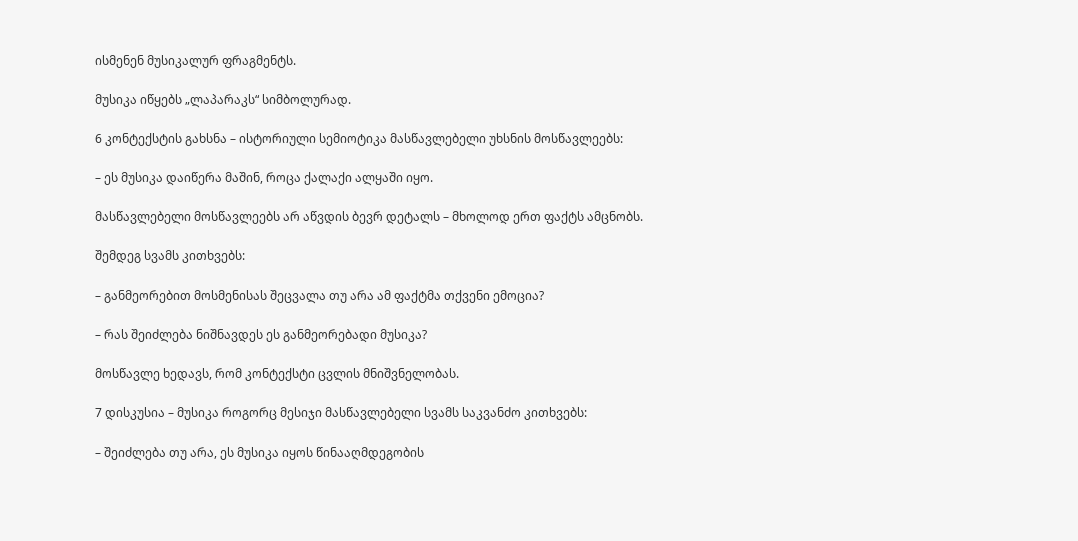ისმენენ მუსიკალურ ფრაგმენტს.

მუსიკა იწყებს „ლაპარაკს“ სიმბოლურად.

6 კონტექსტის გახსნა – ისტორიული სემიოტიკა მასწავლებელი უხსნის მოსწავლეებს:

– ეს მუსიკა დაიწერა მაშინ, როცა ქალაქი ალყაში იყო.

მასწავლებელი მოსწავლეებს არ აწვდის ბევრ დეტალს – მხოლოდ ერთ ფაქტს ამცნობს.

შემდეგ სვამს კითხვებს:

– განმეორებით მოსმენისას შეცვალა თუ არა ამ ფაქტმა თქვენი ემოცია?

– რას შეიძლება ნიშნავდეს ეს განმეორებადი მუსიკა?

მოსწავლე ხედავს, რომ კონტექსტი ცვლის მნიშვნელობას.

7 დისკუსია – მუსიკა როგორც მესიჯი მასწავლებელი სვამს საკვანძო კითხვებს:

– შეიძლება თუ არა, ეს მუსიკა იყოს წინააღმდეგობის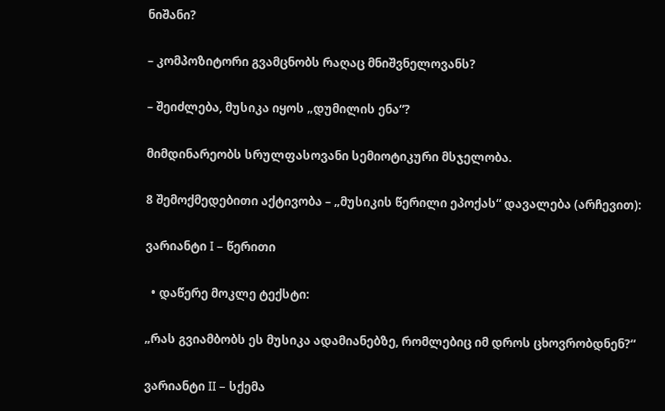ნიშანი?

– კომპოზიტორი გვამცნობს რაღაც მნიშვნელოვანს?

– შეიძლება, მუსიკა იყოს „დუმილის ენა“?

მიმდინარეობს სრულფასოვანი სემიოტიკური მსჯელობა.

8 შემოქმედებითი აქტივობა – „მუსიკის წერილი ეპოქას“ დავალება (არჩევით):

ვარიანტი I – წერითი

  • დაწერე მოკლე ტექსტი:

„რას გვიამბობს ეს მუსიკა ადამიანებზე, რომლებიც იმ დროს ცხოვრობდნენ?“

ვარიანტი II – სქემა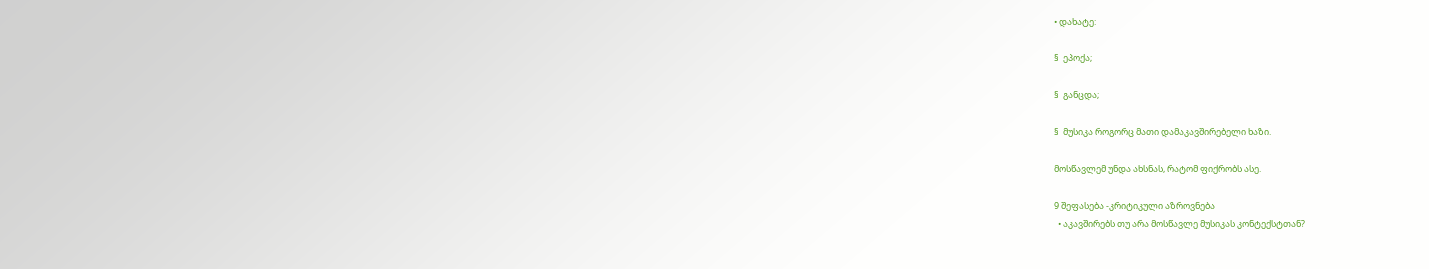• დახატე:

§  ეპოქა;

§  განცდა;

§  მუსიკა როგორც მათი დამაკავშირებელი ხაზი.

მოსწავლემ უნდა ახსნას, რატომ ფიქრობს ასე.

9 შეფასება -კრიტიკული აზროვნება
  • აკავშირებს თუ არა მოსწავლე მუსიკას კონტექსტთან?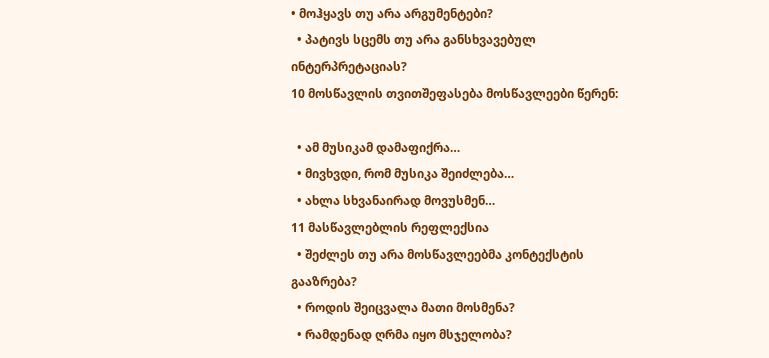• მოჰყავს თუ არა არგუმენტები?
  • პატივს სცემს თუ არა განსხვავებულ ინტერპრეტაციას?
10 მოსწავლის თვითშეფასება მოსწავლეები წერენ:

  • ამ მუსიკამ დამაფიქრა…
  • მივხვდი, რომ მუსიკა შეიძლება…
  • ახლა სხვანაირად მოვუსმენ…
11 მასწავლებლის რეფლექსია
  • შეძლეს თუ არა მოსწავლეებმა კონტექსტის გააზრება?
  • როდის შეიცვალა მათი მოსმენა?
  • რამდენად ღრმა იყო მსჯელობა?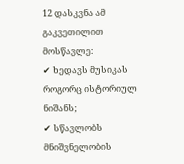12 დასკვნა ამ გაკვეთილით მოსწავლე:
✔ ხედავს მუსიკას როგორც ისტორიულ ნიშანს;
✔ სწავლობს მნიშვნელობის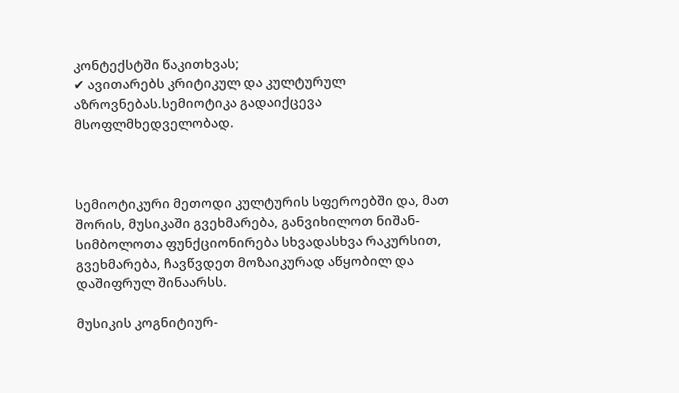კონტექსტში წაკითხვას;
✔ ავითარებს კრიტიკულ და კულტურულ აზროვნებას.სემიოტიკა გადაიქცევა მსოფლმხედველობად.



სემიოტიკური მეთოდი კულტურის სფეროებში და, მათ შორის, მუსიკაში გვეხმარება, განვიხილოთ ნიშან-სიმბოლოთა ფუნქციონირება სხვადასხვა რაკურსით, გვეხმარება, ჩავწვდეთ მოზაიკურად აწყობილ და დაშიფრულ შინაარსს.

მუსიკის კოგნიტიურ-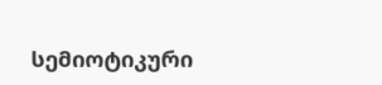სემიოტიკური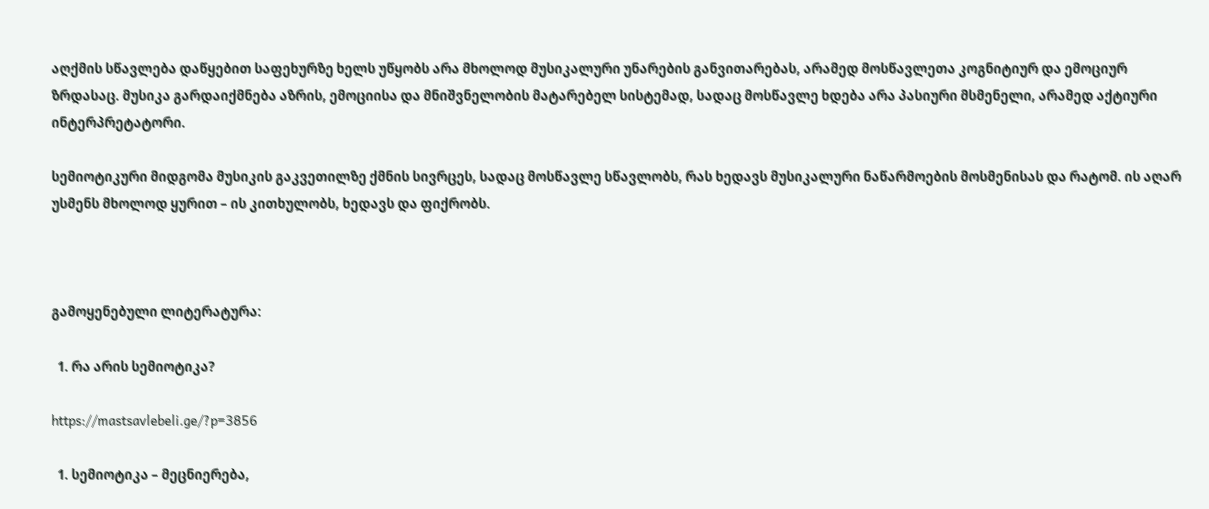აღქმის სწავლება დაწყებით საფეხურზე ხელს უწყობს არა მხოლოდ მუსიკალური უნარების განვითარებას, არამედ მოსწავლეთა კოგნიტიურ და ემოციურ ზრდასაც. მუსიკა გარდაიქმნება აზრის, ემოციისა და მნიშვნელობის მატარებელ სისტემად, სადაც მოსწავლე ხდება არა პასიური მსმენელი, არამედ აქტიური ინტერპრეტატორი.

სემიოტიკური მიდგომა მუსიკის გაკვეთილზე ქმნის სივრცეს, სადაც მოსწავლე სწავლობს, რას ხედავს მუსიკალური ნაწარმოების მოსმენისას და რატომ. ის აღარ უსმენს მხოლოდ ყურით – ის კითხულობს, ხედავს და ფიქრობს.



გამოყენებული ლიტერატურა:

  1. რა არის სემიოტიკა?

https://mastsavlebeli.ge/?p=3856

  1. სემიოტიკა – მეცნიერება,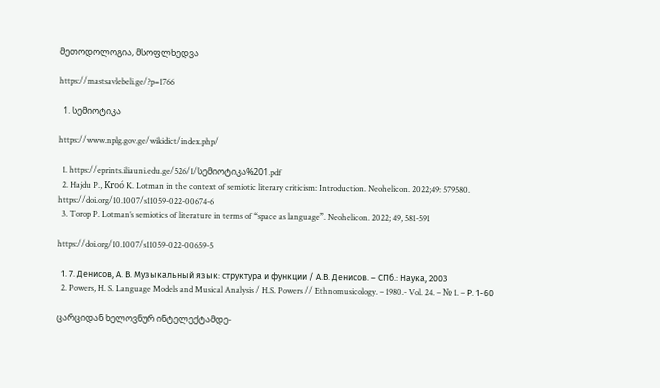მეთოდოლოგია, მსოფლხედვა

https://mastsavlebeli.ge/?p=1766

  1. სემიოტიკა

https://www.nplg.gov.ge/wikidict/index.php/

  1. https://eprints.iliauni.edu.ge/526/1/სემიოტიკა%201.pdf
  2. Hajdu P., Kroó K. Lotman in the context of semiotic literary criticism: Introduction. Neohelicon. 2022;49: 579580. https://doi.org/10.1007/s11059-022-00674-6
  3. Torop P. Lotman’s semiotics of literature in terms of “space as language”. Neohelicon. 2022; 49, 581-591

https://doi.org/10.1007/s11059-022-00659-5

  1. 7. Денисов, А. В. Музыкальный язык: структура и функции / А.В. Денисов. – СПб.: Наука, 2003
  2. Powers, H. S. Language Models and Musical Analysis / H.S. Powers // Ethnomusicology. – 1980.- Vol. 24. – № 1. – Р. 1-60

ცარციდან ხელოვნურ ინტელექტამდე-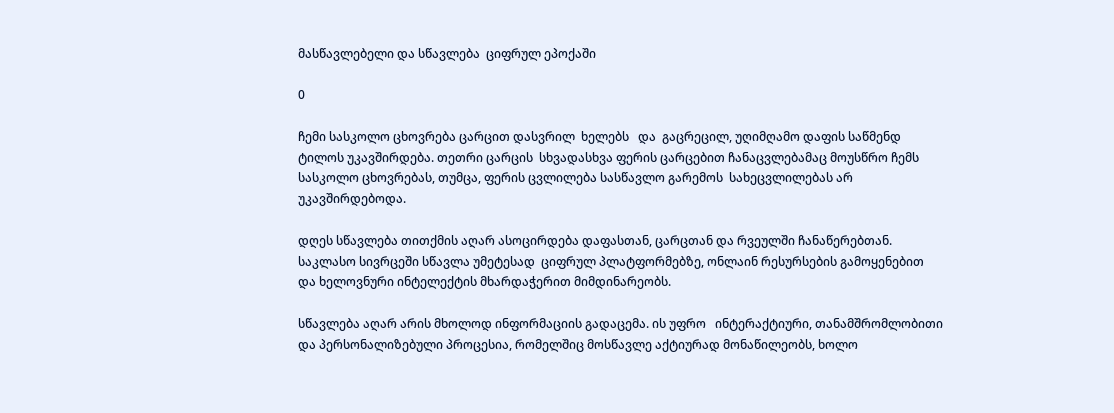მასწავლებელი და სწავლება  ციფრულ ეპოქაში

0

ჩემი სასკოლო ცხოვრება ცარცით დასვრილ  ხელებს   და  გაცრეცილ, უღიმღამო დაფის საწმენდ ტილოს უკავშირდება. თეთრი ცარცის  სხვადასხვა ფერის ცარცებით ჩანაცვლებამაც მოუსწრო ჩემს სასკოლო ცხოვრებას, თუმცა, ფერის ცვლილება სასწავლო გარემოს  სახეცვლილებას არ უკავშირდებოდა.

დღეს სწავლება თითქმის აღარ ასოცირდება დაფასთან, ცარცთან და რვეულში ჩანაწერებთან.  საკლასო სივრცეში სწავლა უმეტესად  ციფრულ პლატფორმებზე, ონლაინ რესურსების გამოყენებით და ხელოვნური ინტელექტის მხარდაჭერით მიმდინარეობს.

სწავლება აღარ არის მხოლოდ ინფორმაციის გადაცემა. ის უფრო   ინტერაქტიური, თანამშრომლობითი და პერსონალიზებული პროცესია, რომელშიც მოსწავლე აქტიურად მონაწილეობს, ხოლო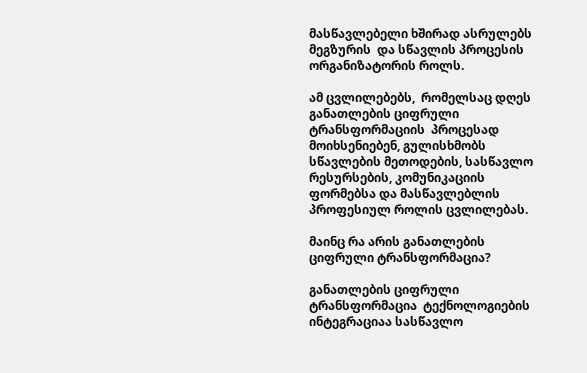მასწავლებელი ხშირად ასრულებს მეგზურის  და სწავლის პროცესის ორგანიზატორის როლს.

ამ ცვლილებებს,  რომელსაც დღეს განათლების ციფრული ტრანსფორმაციის  პროცესად მოიხსენიებენ, გულისხმობს   სწავლების მეთოდების, სასწავლო რესურსების, კომუნიკაციის ფორმებსა და მასწავლებლის პროფესიულ როლის ცვლილებას.

მაინც რა არის განათლების ციფრული ტრანსფორმაცია?

განათლების ციფრული ტრანსფორმაცია  ტექნოლოგიების ინტეგრაციაა სასწავლო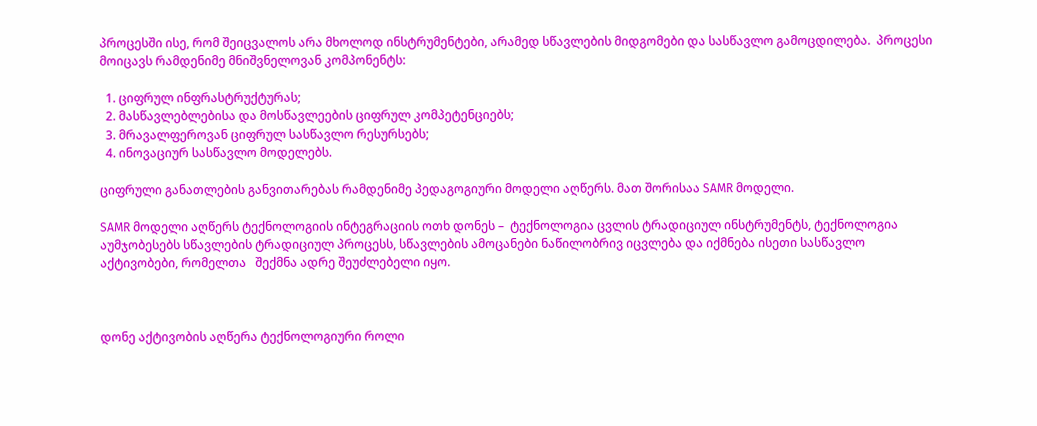პროცესში ისე, რომ შეიცვალოს არა მხოლოდ ინსტრუმენტები, არამედ სწავლების მიდგომები და სასწავლო გამოცდილება.  პროცესი მოიცავს რამდენიმე მნიშვნელოვან კომპონენტს:

  1. ციფრულ ინფრასტრუქტურას;
  2. მასწავლებლებისა და მოსწავლეების ციფრულ კომპეტენციებს;
  3. მრავალფეროვან ციფრულ სასწავლო რესურსებს;
  4. ინოვაციურ სასწავლო მოდელებს.

ციფრული განათლების განვითარებას რამდენიმე პედაგოგიური მოდელი აღწერს. მათ შორისაა SAMR მოდელი.

SAMR მოდელი აღწერს ტექნოლოგიის ინტეგრაციის ოთხ დონეს –  ტექნოლოგია ცვლის ტრადიციულ ინსტრუმენტს, ტექნოლოგია აუმჯობესებს სწავლების ტრადიციულ პროცესს, სწავლების ამოცანები ნაწილობრივ იცვლება და იქმნება ისეთი სასწავლო აქტივობები, რომელთა   შექმნა ადრე შეუძლებელი იყო.



დონე აქტივობის აღწერა ტექნოლოგიური როლი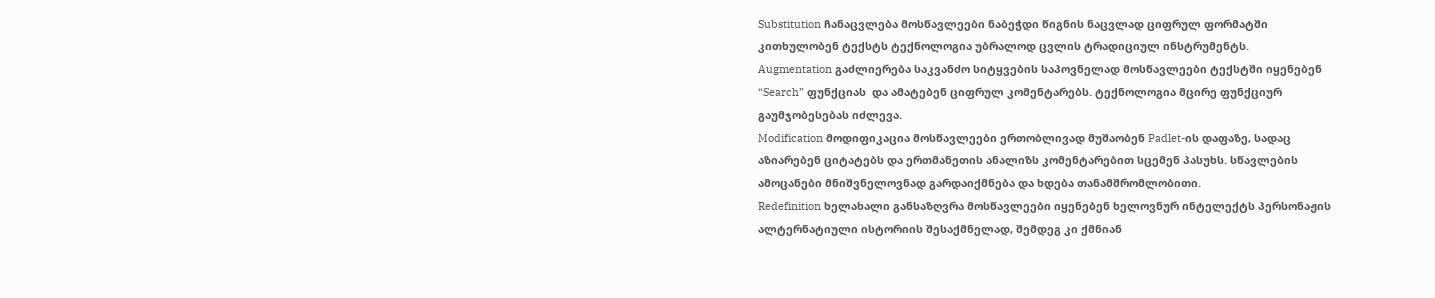Substitution ჩანაცვლება მოსწავლეები ნაბეჭდი წიგნის ნაცვლად ციფრულ ფორმატში კითხულობენ ტექსტს ტექნოლოგია უბრალოდ ცვლის ტრადიციულ ინსტრუმენტს.
Augmentation გაძლიერება საკვანძო სიტყვების საპოვნელად მოსწავლეები ტექსტში იყენებენ “Search” ფუნქციას  და ამატებენ ციფრულ კომენტარებს. ტექნოლოგია მცირე ფუნქციურ გაუმჯობესებას იძლევა.
Modification მოდიფიკაცია მოსწავლეები ერთობლივად მუშაობენ Padlet-ის დაფაზე, სადაც აზიარებენ ციტატებს და ერთმანეთის ანალიზს კომენტარებით სცემენ პასუხს. სწავლების ამოცანები მნიშვნელოვნად გარდაიქმნება და ხდება თანამშრომლობითი.
Redefinition ხელახალი განსაზღვრა მოსწავლეები იყენებენ ხელოვნურ ინტელექტს პერსონაჟის ალტერნატიული ისტორიის შესაქმნელად, შემდეგ კი ქმნიან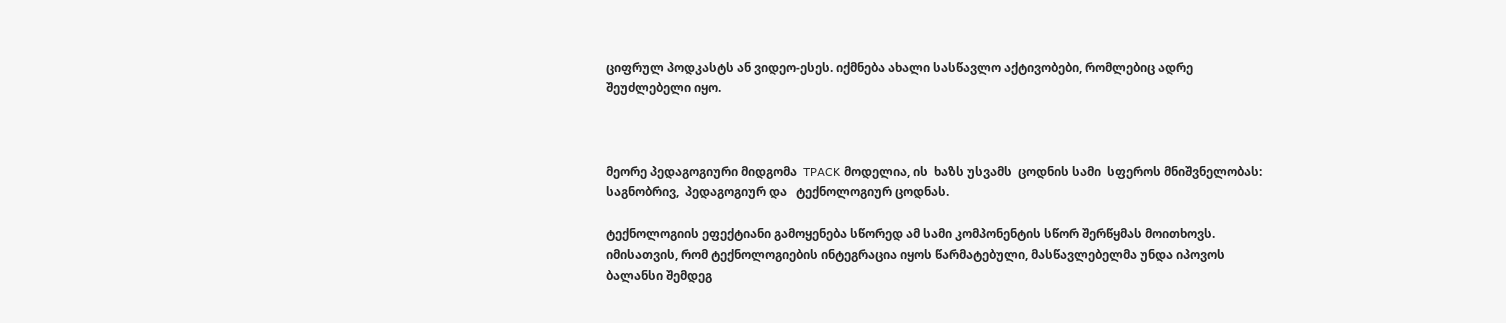ციფრულ პოდკასტს ან ვიდეო-ესეს. იქმნება ახალი სასწავლო აქტივობები, რომლებიც ადრე შეუძლებელი იყო.



მეორე პედაგოგიური მიდგომა  TPACK მოდელია, ის  ხაზს უსვამს  ცოდნის სამი  სფეროს მნიშვნელობას: საგნობრივ,  პედაგოგიურ და   ტექნოლოგიურ ცოდნას.

ტექნოლოგიის ეფექტიანი გამოყენება სწორედ ამ სამი კომპონენტის სწორ შერწყმას მოითხოვს. იმისათვის, რომ ტექნოლოგიების ინტეგრაცია იყოს წარმატებული, მასწავლებელმა უნდა იპოვოს ბალანსი შემდეგ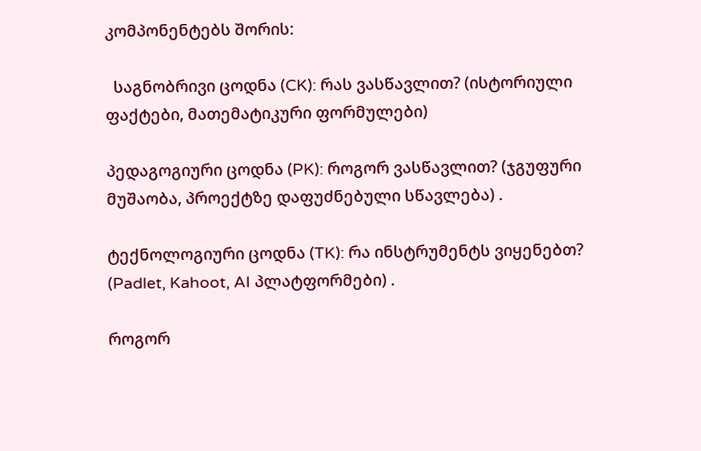კომპონენტებს შორის:

  საგნობრივი ცოდნა (CK): რას ვასწავლით? (ისტორიული ფაქტები, მათემატიკური ფორმულები)

პედაგოგიური ცოდნა (PK): როგორ ვასწავლით? (ჯგუფური მუშაობა, პროექტზე დაფუძნებული სწავლება) .

ტექნოლოგიური ცოდნა (TK): რა ინსტრუმენტს ვიყენებთ? (Padlet, Kahoot, AI პლატფორმები) .

როგორ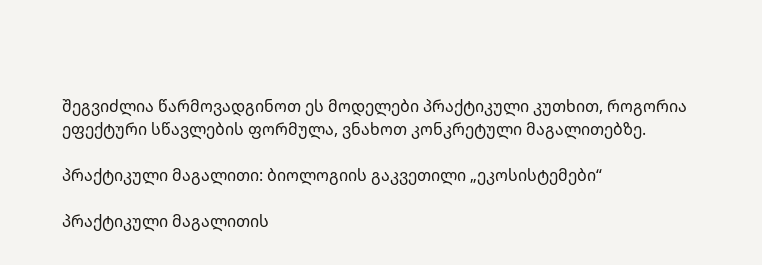შეგვიძლია წარმოვადგინოთ ეს მოდელები პრაქტიკული კუთხით, როგორია  ეფექტური სწავლების ფორმულა, ვნახოთ კონკრეტული მაგალითებზე.

პრაქტიკული მაგალითი: ბიოლოგიის გაკვეთილი „ეკოსისტემები“

პრაქტიკული მაგალითის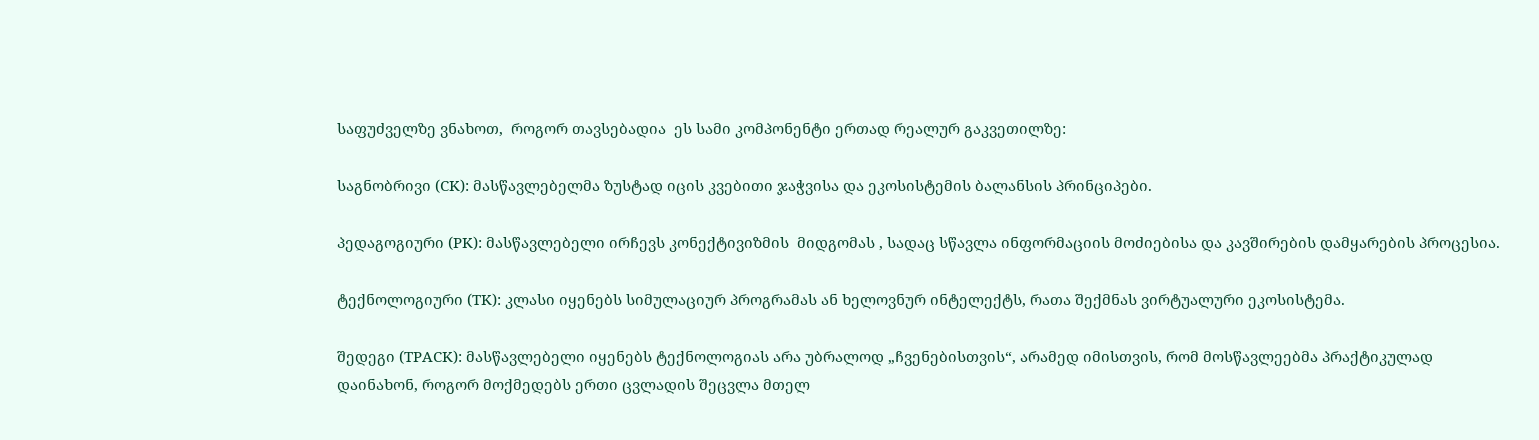საფუძველზე ვნახოთ,  როგორ თავსებადია  ეს სამი კომპონენტი ერთად რეალურ გაკვეთილზე:

საგნობრივი (CK): მასწავლებელმა ზუსტად იცის კვებითი ჯაჭვისა და ეკოსისტემის ბალანსის პრინციპები.

პედაგოგიური (PK): მასწავლებელი ირჩევს კონექტივიზმის  მიდგომას , სადაც სწავლა ინფორმაციის მოძიებისა და კავშირების დამყარების პროცესია.

ტექნოლოგიური (TK): კლასი იყენებს სიმულაციურ პროგრამას ან ხელოვნურ ინტელექტს, რათა შექმნას ვირტუალური ეკოსისტემა.

შედეგი (TPACK): მასწავლებელი იყენებს ტექნოლოგიას არა უბრალოდ „ჩვენებისთვის“, არამედ იმისთვის, რომ მოსწავლეებმა პრაქტიკულად დაინახონ, როგორ მოქმედებს ერთი ცვლადის შეცვლა მთელ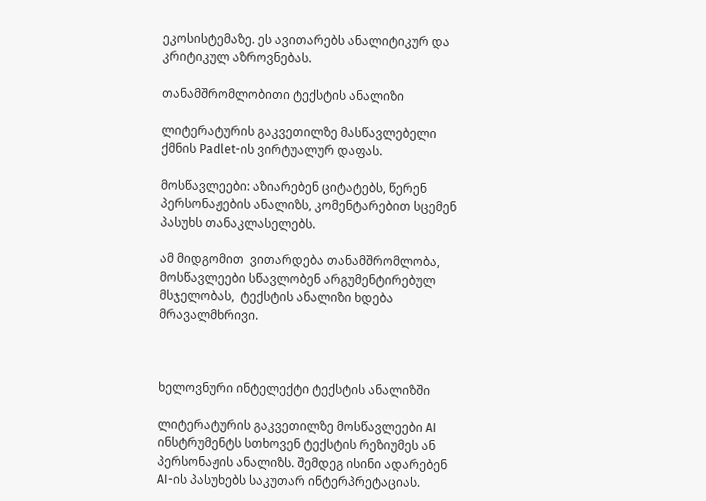ეკოსისტემაზე. ეს ავითარებს ანალიტიკურ და კრიტიკულ აზროვნებას.

თანამშრომლობითი ტექსტის ანალიზი

ლიტერატურის გაკვეთილზე მასწავლებელი ქმნის Padlet-ის ვირტუალურ დაფას.

მოსწავლეები: აზიარებენ ციტატებს, წერენ პერსონაჟების ანალიზს, კომენტარებით სცემენ პასუხს თანაკლასელებს.

ამ მიდგომით  ვითარდება თანამშრომლობა,  მოსწავლეები სწავლობენ არგუმენტირებულ მსჯელობას,  ტექსტის ანალიზი ხდება მრავალმხრივი.



ხელოვნური ინტელექტი ტექსტის ანალიზში

ლიტერატურის გაკვეთილზე მოსწავლეები AI ინსტრუმენტს სთხოვენ ტექსტის რეზიუმეს ან პერსონაჟის ანალიზს. შემდეგ ისინი ადარებენ AI-ის პასუხებს საკუთარ ინტერპრეტაციას.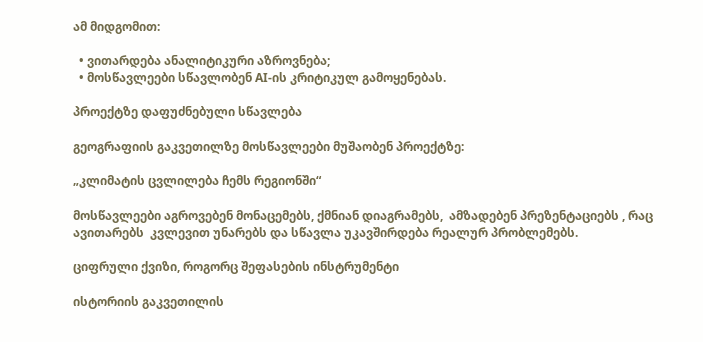ამ მიდგომით:

  • ვითარდება ანალიტიკური აზროვნება;
  • მოსწავლეები სწავლობენ AI-ის კრიტიკულ გამოყენებას.

პროექტზე დაფუძნებული სწავლება

გეოგრაფიის გაკვეთილზე მოსწავლეები მუშაობენ პროექტზე:

„კლიმატის ცვლილება ჩემს რეგიონში“

მოსწავლეები აგროვებენ მონაცემებს, ქმნიან დიაგრამებს,  ამზადებენ პრეზენტაციებს , რაც ავითარებს  კვლევით უნარებს და სწავლა უკავშირდება რეალურ პრობლემებს.

ციფრული ქვიზი, როგორც შეფასების ინსტრუმენტი

ისტორიის გაკვეთილის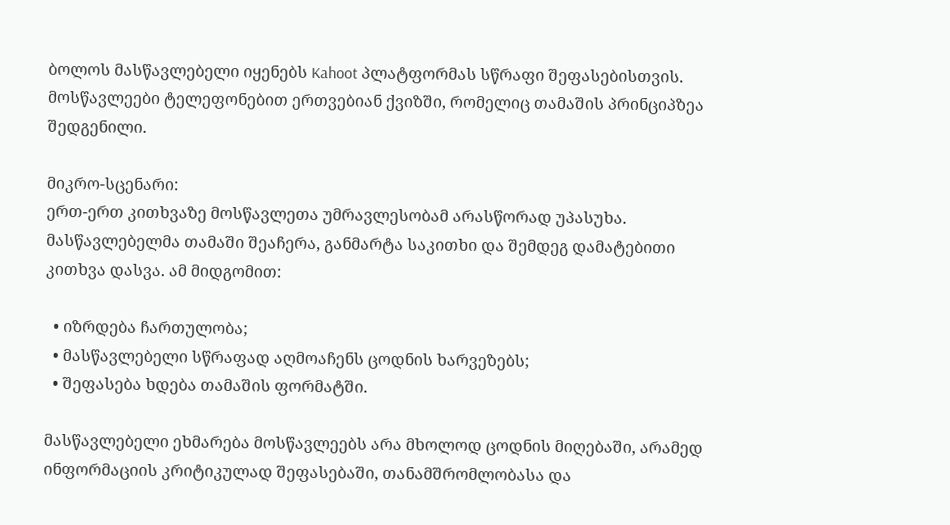ბოლოს მასწავლებელი იყენებს Kahoot პლატფორმას სწრაფი შეფასებისთვის. მოსწავლეები ტელეფონებით ერთვებიან ქვიზში, რომელიც თამაშის პრინციპზეა შედგენილი.

მიკრო-სცენარი:
ერთ-ერთ კითხვაზე მოსწავლეთა უმრავლესობამ არასწორად უპასუხა. მასწავლებელმა თამაში შეაჩერა, განმარტა საკითხი და შემდეგ დამატებითი კითხვა დასვა. ამ მიდგომით:

  • იზრდება ჩართულობა;
  • მასწავლებელი სწრაფად აღმოაჩენს ცოდნის ხარვეზებს;
  • შეფასება ხდება თამაშის ფორმატში.

მასწავლებელი ეხმარება მოსწავლეებს არა მხოლოდ ცოდნის მიღებაში, არამედ ინფორმაციის კრიტიკულად შეფასებაში, თანამშრომლობასა და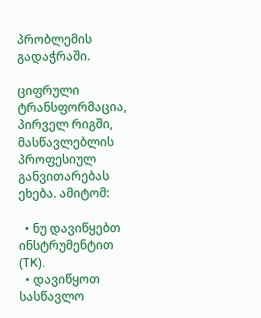პრობლემის გადაჭრაში.

ციფრული ტრანსფორმაცია, პირველ რიგში, მასწავლებლის პროფესიულ განვითარებას ეხება. ამიტომ:

  • ნუ დავიწყებთ ინსტრუმენტით (TK).
  • დავიწყოთ სასწავლო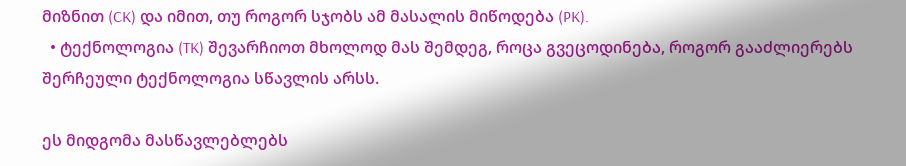მიზნით (CK) და იმით, თუ როგორ სჯობს ამ მასალის მიწოდება (PK).
  • ტექნოლოგია (TK) შევარჩიოთ მხოლოდ მას შემდეგ, როცა გვეცოდინება, როგორ გააძლიერებს შერჩეული ტექნოლოგია სწავლის არსს.

ეს მიდგომა მასწავლებლებს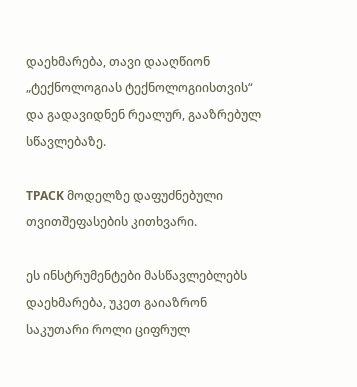დაეხმარება, თავი დააღწიონ „ტექნოლოგიას ტექნოლოგიისთვის“ და გადავიდნენ რეალურ, გააზრებულ სწავლებაზე.

TPACK მოდელზე დაფუძნებული თვითშეფასების კითხვარი.

ეს ინსტრუმენტები მასწავლებლებს დაეხმარება, უკეთ გაიაზრონ საკუთარი როლი ციფრულ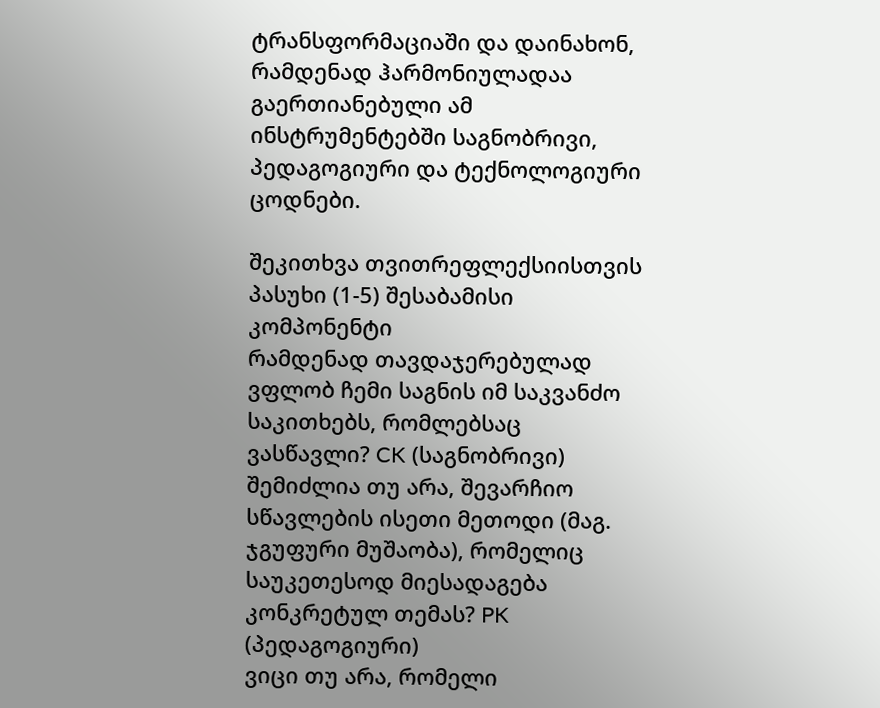ტრანსფორმაციაში და დაინახონ, რამდენად ჰარმონიულადაა გაერთიანებული ამ ინსტრუმენტებში საგნობრივი, პედაგოგიური და ტექნოლოგიური ცოდნები.

შეკითხვა თვითრეფლექსიისთვის პასუხი (1-5) შესაბამისი კომპონენტი
რამდენად თავდაჯერებულად ვფლობ ჩემი საგნის იმ საკვანძო საკითხებს, რომლებსაც ვასწავლი? CK (საგნობრივი)
შემიძლია თუ არა, შევარჩიო სწავლების ისეთი მეთოდი (მაგ. ჯგუფური მუშაობა), რომელიც საუკეთესოდ მიესადაგება კონკრეტულ თემას? PK (პედაგოგიური)
ვიცი თუ არა, რომელი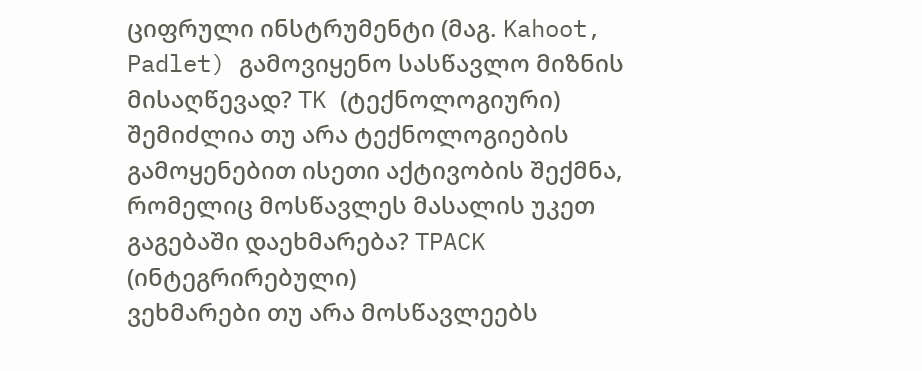ციფრული ინსტრუმენტი (მაგ. Kahoot, Padlet) გამოვიყენო სასწავლო მიზნის მისაღწევად? TK (ტექნოლოგიური)
შემიძლია თუ არა ტექნოლოგიების გამოყენებით ისეთი აქტივობის შექმნა, რომელიც მოსწავლეს მასალის უკეთ გაგებაში დაეხმარება? TPACK (ინტეგრირებული)
ვეხმარები თუ არა მოსწავლეებს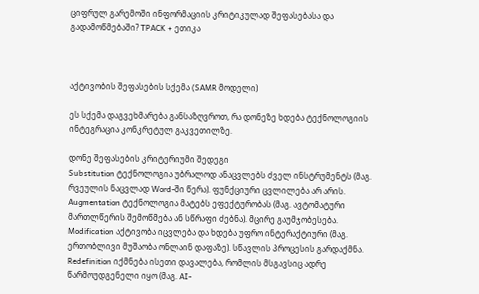ციფრულ გარემოში ინფორმაციის კრიტიკულად შეფასებასა და გადამოწმებაში? TPACK + ეთიკა



აქტივობის შეფასების სქემა (SAMR მოდელი)

ეს სქემა დაგვეხმარება განსაზღვროთ, რა დონეზე ხდება ტექნოლოგიის ინტეგრაცია კონკრეტულ გაკვეთილზე.

დონე შეფასების კრიტერიუმი შედეგი
Substitution ტექნოლოგია უბრალოდ ანაცვლებს ძველ ინსტრუმენტს (მაგ. რვეულის ნაცვლად Word-ში წერა). ფუნქციური ცვლილება არ არის.
Augmentation ტექნოლოგია მატებს ეფექტურობას (მაგ. ავტომატური მართლწერის შემოწმება ან სწრაფი ძებნა). მცირე გაუმჯობესება.
Modification აქტივობა იცვლება და ხდება უფრო ინტერაქტიური (მაგ. ერთობლივი მუშაობა ონლაინ დაფაზე). სწავლის პროცესის გარდაქმნა.
Redefinition იქმნება ისეთი დავალება, რომლის მსგავსიც ადრე წარმოუდგენელი იყო (მაგ. AI-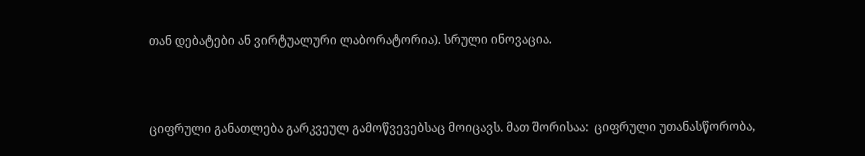თან დებატები ან ვირტუალური ლაბორატორია). სრული ინოვაცია.



ციფრული განათლება გარკვეულ გამოწვევებსაც მოიცავს. მათ შორისაა:  ციფრული უთანასწორობა,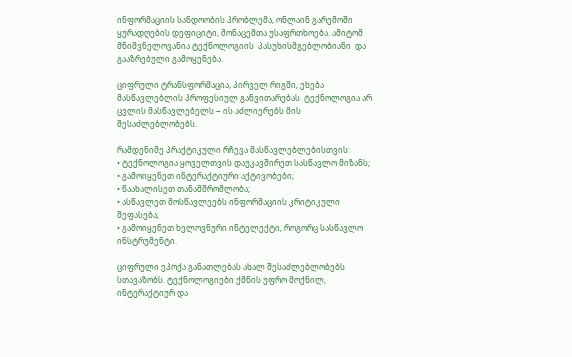ინფორმაციის სანდოობის პრობლემა, ონლაინ გარემოში ყურადღების დეფიციტი, მონაცემთა უსაფრთხოება. ამიტომ მნიშვნელოვანია ტექნოლოგიის  პასუხისმგებლობიანი  და გააზრებული გამოყენება.

ციფრული ტრანსფორმაცია, პირველ რიგში, ეხება მასწავლებლის პროფესიულ განვითარებას. ტექნოლოგია არ ცვლის მასწავლებელს − ის აძლიერებს მის შესაძლებლობებს.

რამდენიმე პრაქტიკული რჩევა მასწავლებლებისთვის:
• ტექნოლოგია ყოველთვის დაუკავშირეთ სასწავლო მიზანს;
• გამოიყენეთ ინტერაქტიური აქტივობები;
• წაახალისეთ თანამშრომლობა;
• ასწავლეთ მოსწავლეებს ინფორმაციის კრიტიკული შეფასება;
• გამოიყენეთ ხელოვნური ინტელექტი, როგორც სასწავლო ინსტრუმენტი.

ციფრული ეპოქა განათლებას ახალ შესაძლებლობებს სთავაზობს. ტექნოლოგიები ქმნის უფრო მოქნილ, ინტერაქტიურ და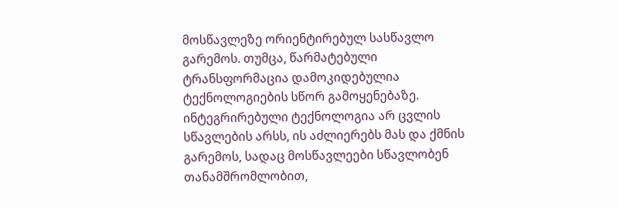მოსწავლეზე ორიენტირებულ სასწავლო გარემოს. თუმცა, წარმატებული ტრანსფორმაცია დამოკიდებულია ტექნოლოგიების სწორ გამოყენებაზე.  ინტეგრირებული ტექნოლოგია არ ცვლის სწავლების არსს, ის აძლიერებს მას და ქმნის გარემოს, სადაც მოსწავლეები სწავლობენ თანამშრომლობით,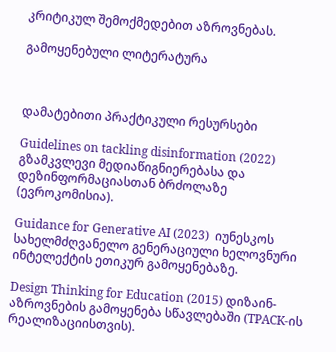კრიტიკულ შემოქმედებით აზროვნებას.

გამოყენებული ლიტერატურა



დამატებითი პრაქტიკული რესურსები

Guidelines on tackling disinformation (2022)  გზამკვლევი მედიაწიგნიერებასა და დეზინფორმაციასთან ბრძოლაზე (ევროკომისია).

Guidance for Generative AI (2023)  იუნესკოს სახელმძღვანელო გენერაციული ხელოვნური ინტელექტის ეთიკურ გამოყენებაზე.

Design Thinking for Education (2015) დიზაინ-აზროვნების გამოყენება სწავლებაში (TPACK-ის რეალიზაციისთვის).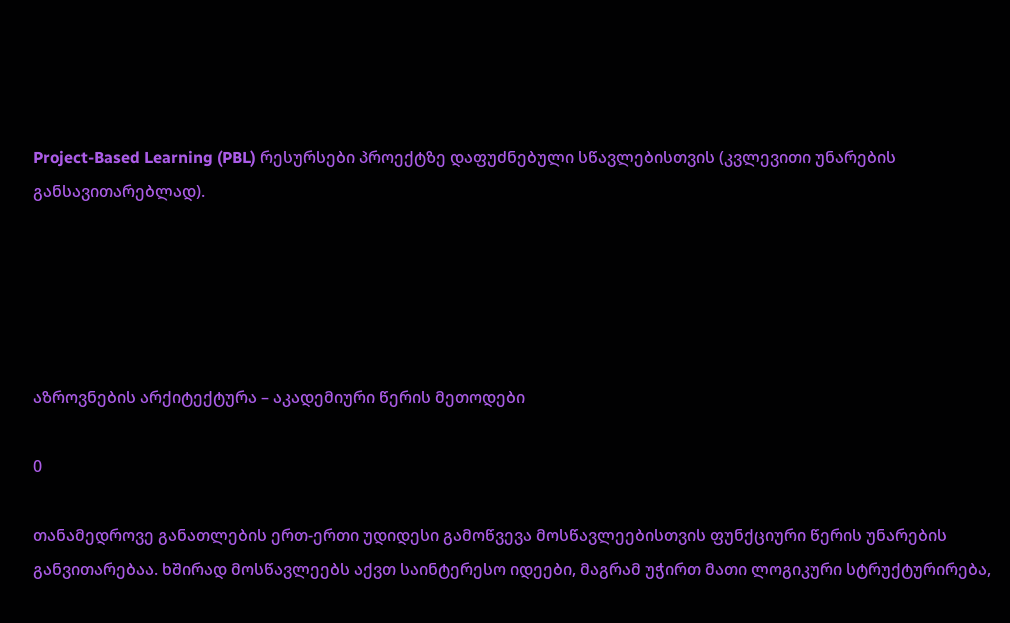Project-Based Learning (PBL) რესურსები პროექტზე დაფუძნებული სწავლებისთვის (კვლევითი უნარების განსავითარებლად).





აზროვნების არქიტექტურა – აკადემიური წერის მეთოდები

0

თანამედროვე განათლების ერთ-ერთი უდიდესი გამოწვევა მოსწავლეებისთვის ფუნქციური წერის უნარების განვითარებაა. ხშირად მოსწავლეებს აქვთ საინტერესო იდეები, მაგრამ უჭირთ მათი ლოგიკური სტრუქტურირება,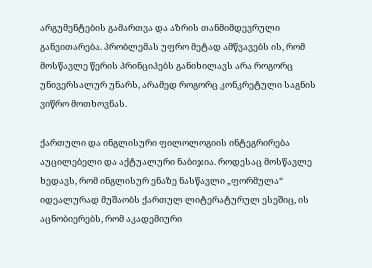არგუმენტების გამართვა და აზრის თანმიმდევრული განვითარება. პრობლემას უფრო მეტად ამწვავებს ის, რომ მოსწავლე წერის პრინციპებს განიხილავს არა როგორც უნივერსალურ უნარს, არამედ როგორც კონკრეტული საგნის ვიწრო მოთხოვნას.

ქართული და ინგლისური ფილოლოგიის ინტეგრირება აუცილებელი და აქტუალური ნაბიჯია. როდესაც მოსწავლე ხედავს, რომ ინგლისურ ენაზე ნასწავლი „ფორმულა“ იდეალურად მუშაობს ქართულ ლიტერატურულ ესეშიც, ის აცნობიერებს, რომ აკადემიური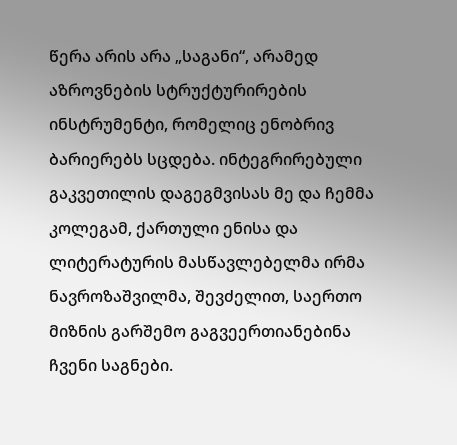წერა არის არა „საგანი“, არამედ აზროვნების სტრუქტურირების ინსტრუმენტი, რომელიც ენობრივ ბარიერებს სცდება. ინტეგრირებული გაკვეთილის დაგეგმვისას მე და ჩემმა კოლეგამ, ქართული ენისა და ლიტერატურის მასწავლებელმა ირმა ნავროზაშვილმა, შევძელით, საერთო მიზნის გარშემო გაგვეერთიანებინა ჩვენი საგნები.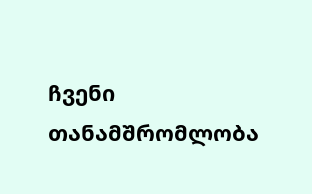ჩვენი თანამშრომლობა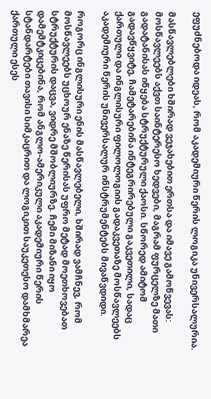ეფუძნებოდა იდეას, რომ აკადემიური წერის ლოგიკა უნივერსალურია.

მასწავლებლები ხშირად ვეჯახებით ერთსა და იმავე გამოწვევას: მოსწავლეებს აქვთ საინტერესო ხედვები, მაგრამ ფურცელზე მათი გადატანისას იწყება სტრუქტურული ქაოსი. სწორედ ამიტომ გადავწყვიტე, ჩამეტარებინა ინტეგრირებული გაკვეთილი, სადაც ქართული და ინგლისური ფილოლოგიის გადაკვეთაზე მოსწავლეებს აკადემიური წერის უნივერსალურ ინსტრუმენტებს მივაწვდიდი.

როგორც ინგლისური ენის მასწავლებელი, ხშირად ვამჩნევ, რომ მოსწავლეებს უცხოურ ენაზე წერისას უფრო მეტად მოეთხოვებათ სტრუქტურის დაცვა, ვიდრე მშობლიურზე. ჩემი მიზანი იყო დამემტკიცებინა, რომ ანგლო-ამერიკული აკადემიური წერის სტანდარტები თავისი სიმკაცრით და ლოგიკით საუკეთესო დამხმარეა ქართული ესეს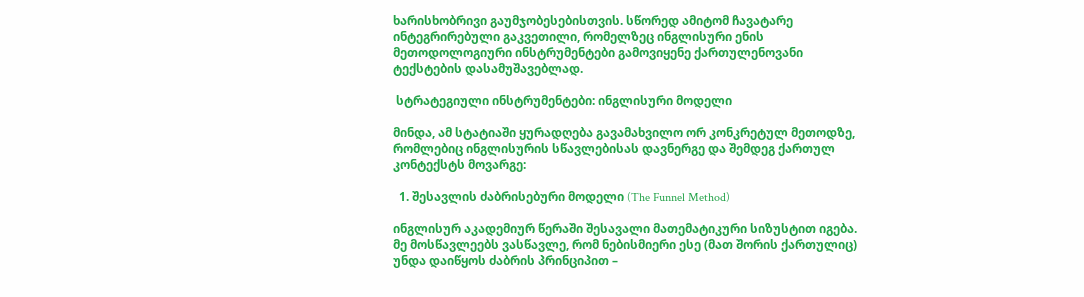ხარისხობრივი გაუმჯობესებისთვის. სწორედ ამიტომ ჩავატარე ინტეგრირებული გაკვეთილი, რომელზეც ინგლისური ენის მეთოდოლოგიური ინსტრუმენტები გამოვიყენე ქართულენოვანი ტექსტების დასამუშავებლად.

 სტრატეგიული ინსტრუმენტები: ინგლისური მოდელი

მინდა, ამ სტატიაში ყურადღება გავამახვილო ორ კონკრეტულ მეთოდზე, რომლებიც ინგლისურის სწავლებისას დავნერგე და შემდეგ ქართულ კონტექსტს მოვარგე:

  1. შესავლის ძაბრისებური მოდელი (The Funnel Method)

ინგლისურ აკადემიურ წერაში შესავალი მათემატიკური სიზუსტით იგება. მე მოსწავლეებს ვასწავლე, რომ ნებისმიერი ესე (მათ შორის ქართულიც) უნდა დაიწყოს ძაბრის პრინციპით –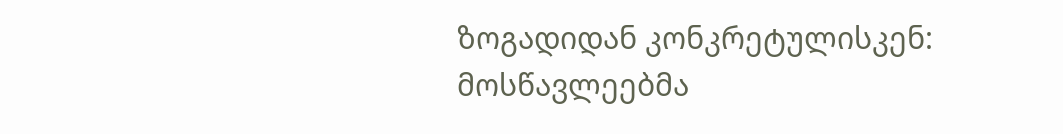ზოგადიდან კონკრეტულისკენ: მოსწავლეებმა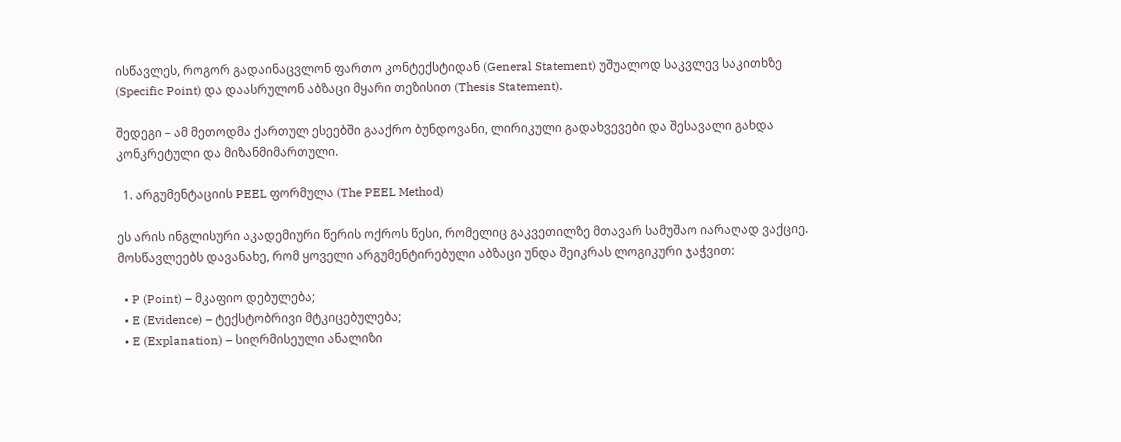ისწავლეს, როგორ გადაინაცვლონ ფართო კონტექსტიდან (General Statement) უშუალოდ საკვლევ საკითხზე (Specific Point) და დაასრულონ აბზაცი მყარი თეზისით (Thesis Statement).

შედეგი – ამ მეთოდმა ქართულ ესეებში გააქრო ბუნდოვანი, ლირიკული გადახვევები და შესავალი გახდა კონკრეტული და მიზანმიმართული.

  1. არგუმენტაციის PEEL ფორმულა (The PEEL Method)

ეს არის ინგლისური აკადემიური წერის ოქროს წესი, რომელიც გაკვეთილზე მთავარ სამუშაო იარაღად ვაქციე. მოსწავლეებს დავანახე, რომ ყოველი არგუმენტირებული აბზაცი უნდა შეიკრას ლოგიკური ჯაჭვით:

  • P (Point) – მკაფიო დებულება;
  • E (Evidence) – ტექსტობრივი მტკიცებულება;
  • E (Explanation) – სიღრმისეული ანალიზი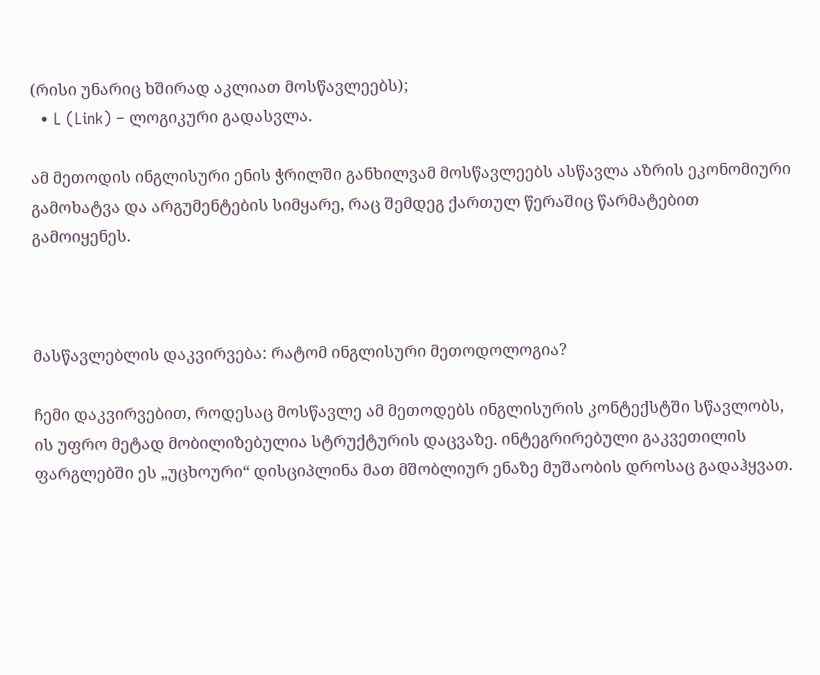(რისი უნარიც ხშირად აკლიათ მოსწავლეებს);
  • L (Link) – ლოგიკური გადასვლა.

ამ მეთოდის ინგლისური ენის ჭრილში განხილვამ მოსწავლეებს ასწავლა აზრის ეკონომიური გამოხატვა და არგუმენტების სიმყარე, რაც შემდეგ ქართულ წერაშიც წარმატებით გამოიყენეს.



მასწავლებლის დაკვირვება: რატომ ინგლისური მეთოდოლოგია?

ჩემი დაკვირვებით, როდესაც მოსწავლე ამ მეთოდებს ინგლისურის კონტექსტში სწავლობს, ის უფრო მეტად მობილიზებულია სტრუქტურის დაცვაზე. ინტეგრირებული გაკვეთილის ფარგლებში ეს „უცხოური“ დისციპლინა მათ მშობლიურ ენაზე მუშაობის დროსაც გადაჰყვათ.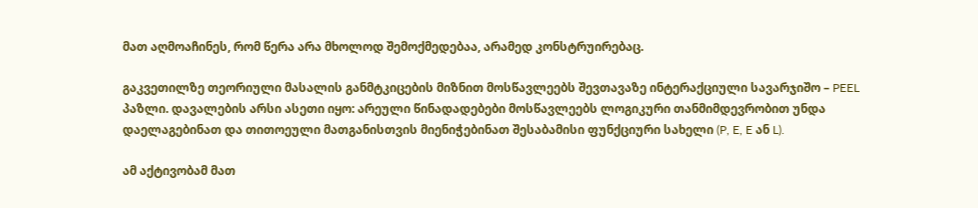მათ აღმოაჩინეს, რომ წერა არა მხოლოდ შემოქმედებაა, არამედ კონსტრუირებაც.

გაკვეთილზე თეორიული მასალის განმტკიცების მიზნით მოსწავლეებს შევთავაზე ინტერაქციული სავარჯიშო – PEEL პაზლი. დავალების არსი ასეთი იყო: არეული წინადადებები მოსწავლეებს ლოგიკური თანმიმდევრობით უნდა დაელაგებინათ და თითოეული მათგანისთვის მიენიჭებინათ შესაბამისი ფუნქციური სახელი (P, E, E ან L).

ამ აქტივობამ მათ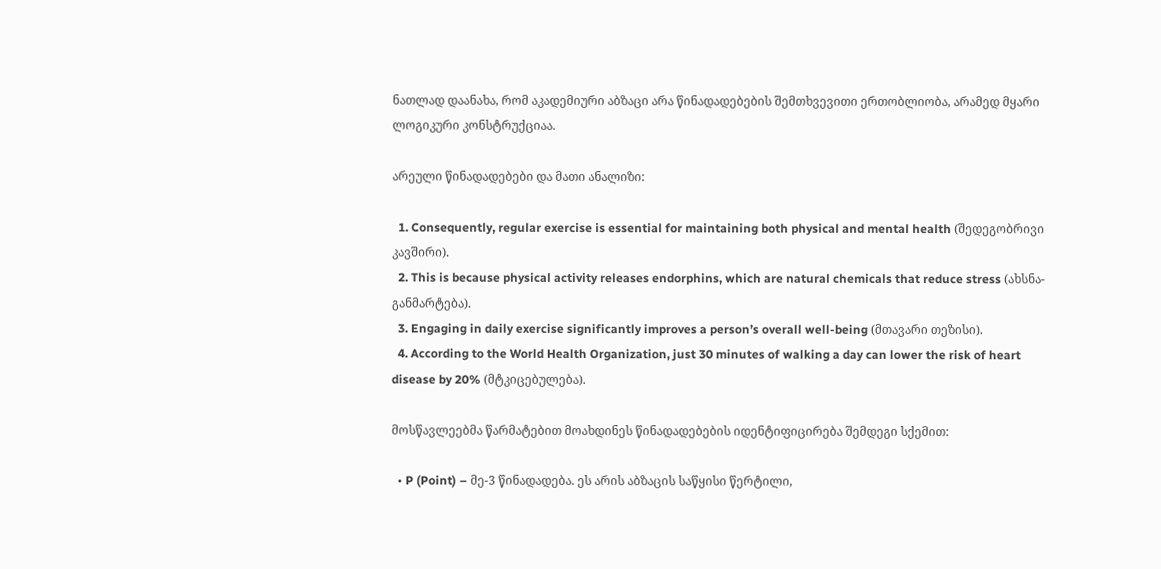ნათლად დაანახა, რომ აკადემიური აბზაცი არა წინადადებების შემთხვევითი ერთობლიობა, არამედ მყარი ლოგიკური კონსტრუქციაა.

არეული წინადადებები და მათი ანალიზი:

  1. Consequently, regular exercise is essential for maintaining both physical and mental health (შედეგობრივი კავშირი).
  2. This is because physical activity releases endorphins, which are natural chemicals that reduce stress (ახსნა-განმარტება).
  3. Engaging in daily exercise significantly improves a person’s overall well-being (მთავარი თეზისი).
  4. According to the World Health Organization, just 30 minutes of walking a day can lower the risk of heart disease by 20% (მტკიცებულება).

მოსწავლეებმა წარმატებით მოახდინეს წინადადებების იდენტიფიცირება შემდეგი სქემით:

  • P (Point) – მე-3 წინადადება. ეს არის აბზაცის საწყისი წერტილი,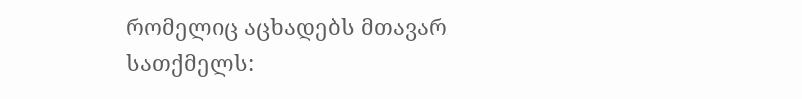რომელიც აცხადებს მთავარ სათქმელს: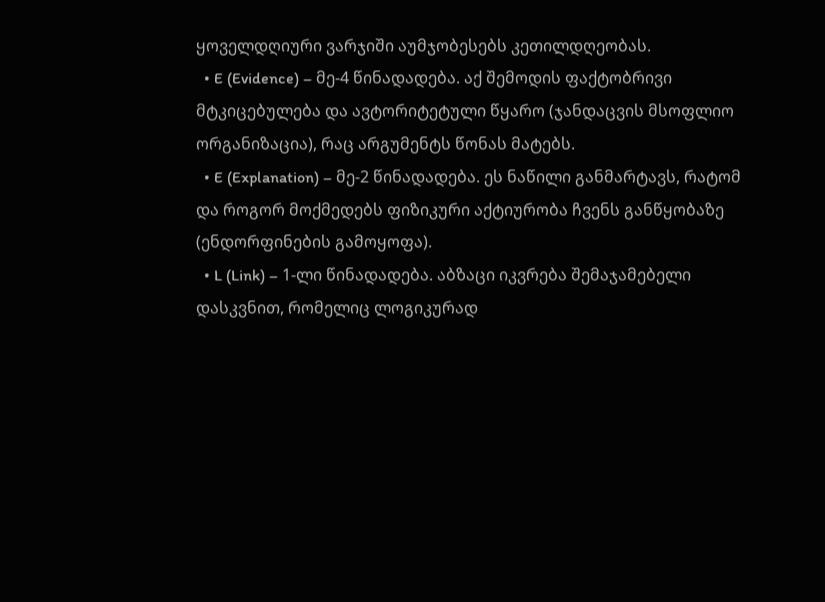ყოველდღიური ვარჯიში აუმჯობესებს კეთილდღეობას.
  • E (Evidence) – მე-4 წინადადება. აქ შემოდის ფაქტობრივი მტკიცებულება და ავტორიტეტული წყარო (ჯანდაცვის მსოფლიო ორგანიზაცია), რაც არგუმენტს წონას მატებს.
  • E (Explanation) – მე-2 წინადადება. ეს ნაწილი განმარტავს, რატომ და როგორ მოქმედებს ფიზიკური აქტიურობა ჩვენს განწყობაზე (ენდორფინების გამოყოფა).
  • L (Link) – 1-ლი წინადადება. აბზაცი იკვრება შემაჯამებელი დასკვნით, რომელიც ლოგიკურად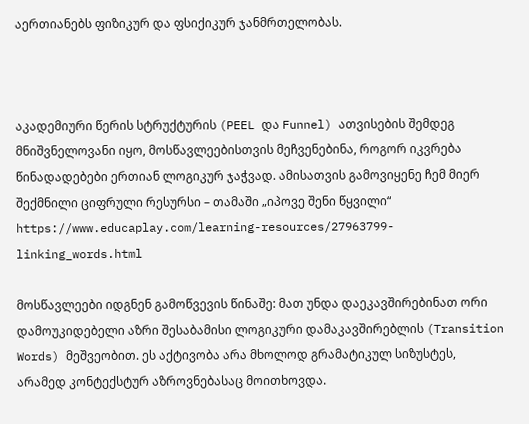აერთიანებს ფიზიკურ და ფსიქიკურ ჯანმრთელობას.



აკადემიური წერის სტრუქტურის (PEEL და Funnel) ათვისების შემდეგ მნიშვნელოვანი იყო, მოსწავლეებისთვის მეჩვენებინა, როგორ იკვრება წინადადებები ერთიან ლოგიკურ ჯაჭვად. ამისათვის გამოვიყენე ჩემ მიერ შექმნილი ციფრული რესურსი – თამაში „იპოვე შენი წყვილი“ https://www.educaplay.com/learning-resources/27963799-linking_words.html

მოსწავლეები იდგნენ გამოწვევის წინაშე: მათ უნდა დაეკავშირებინათ ორი დამოუკიდებელი აზრი შესაბამისი ლოგიკური დამაკავშირებლის (Transition Words) მეშვეობით. ეს აქტივობა არა მხოლოდ გრამატიკულ სიზუსტეს, არამედ კონტექსტურ აზროვნებასაც მოითხოვდა.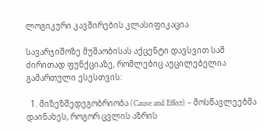ლოგიკური კავშირების კლასიფიკაცია

სავარჯიშოზე მუშაობისას აქცენტი დავსვით სამ ძირითად ფუნქციაზე, რომლებიც აუცილებელია გამართული ესესთვის:

  1. მიზეზშედეგობრიობა (Cause and Effect) – მოსწავლეებმა დაინახეს, როგორ ცვლის აზრის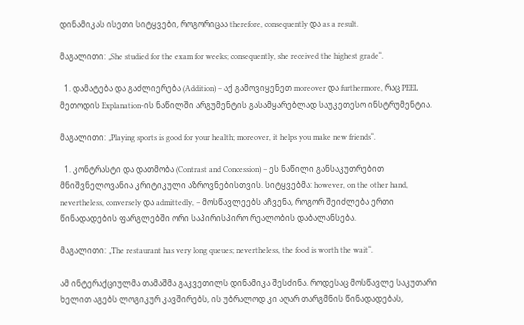დინამიკას ისეთი სიტყვები, როგორიცაა therefore, consequently და as a result.

მაგალითი: „She studied for the exam for weeks; consequently, she received the highest grade“.

  1. დამატება და გაძლიერება (Addition) – აქ გამოვიყენეთ moreover და furthermore, რაც PEEL მეთოდის Explanation-ის ნაწილში არგუმენტის გასამყარებლად საუკეთესო ინსტრუმენტია.

მაგალითი: „Playing sports is good for your health; moreover, it helps you make new friends“.

  1. კონტრასტი და დათმობა (Contrast and Concession) – ეს ნაწილი განსაკუთრებით მნიშვნელოვანია კრიტიკული აზროვნებისთვის. სიტყვებმა: however, on the other hand, nevertheless, conversely და admittedly, – მოსწავლეებს აჩვენა, როგორ შეიძლება ერთი წინადადების ფარგლებში ორი საპირისპირო რეალობის დაბალანსება.

მაგალითი: „The restaurant has very long queues; nevertheless, the food is worth the wait“.

ამ ინტერაქციულმა თამაშმა გაკვეთილს დინამიკა შესძინა. როდესაც მოსწავლე საკუთარი ხელით აგებს ლოგიკურ კავშირებს, ის უბრალოდ კი აღარ თარგმნის წინადადებას,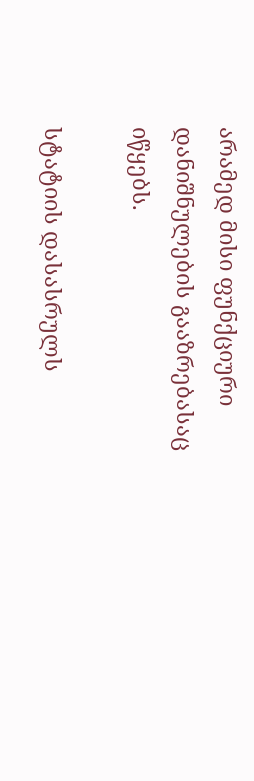არამედ მისი ფუნქციური დანიშნულების გააზრებასაც იწყებს.

სტატიის დასასრულს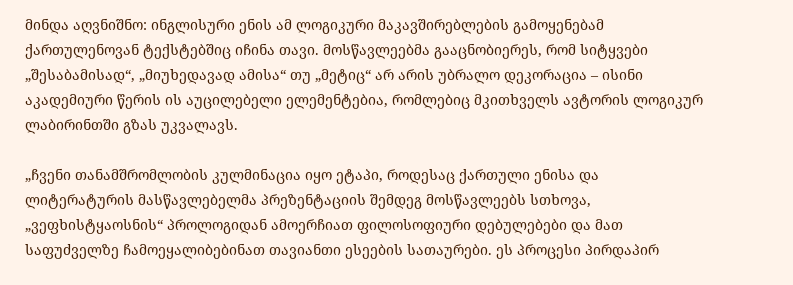მინდა აღვნიშნო: ინგლისური ენის ამ ლოგიკური მაკავშირებლების გამოყენებამ ქართულენოვან ტექსტებშიც იჩინა თავი. მოსწავლეებმა გააცნობიერეს, რომ სიტყვები „შესაბამისად“, „მიუხედავად ამისა“ თუ „მეტიც“ არ არის უბრალო დეკორაცია – ისინი აკადემიური წერის ის აუცილებელი ელემენტებია, რომლებიც მკითხველს ავტორის ლოგიკურ ლაბირინთში გზას უკვალავს.

„ჩვენი თანამშრომლობის კულმინაცია იყო ეტაპი, როდესაც ქართული ენისა და ლიტერატურის მასწავლებელმა პრეზენტაციის შემდეგ მოსწავლეებს სთხოვა, „ვეფხისტყაოსნის“ პროლოგიდან ამოერჩიათ ფილოსოფიური დებულებები და მათ საფუძველზე ჩამოეყალიბებინათ თავიანთი ესეების სათაურები. ეს პროცესი პირდაპირ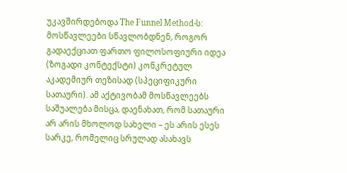უკავშირდებოდა The Funnel Method-ს: მოსწავლეები სწავლობდნენ, როგორ გადაექციათ ფართო ფილოსოფიური იდეა (ზოგადი კონტექსტი) კონკრეტულ აკადემიურ თეზისად (სპეციფიკური სათაური). ამ აქტივობამ მოსწავლეებს საშუალება მისცა, დაენახათ, რომ სათაური არ არის მხოლოდ სახელი – ეს არის ესეს სარკე, რომელიც სრულად ასახავს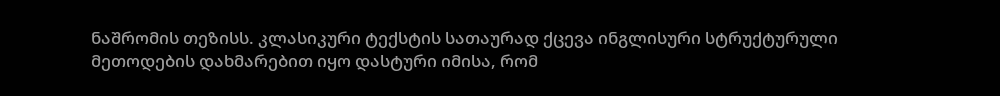ნაშრომის თეზისს. კლასიკური ტექსტის სათაურად ქცევა ინგლისური სტრუქტურული მეთოდების დახმარებით იყო დასტური იმისა, რომ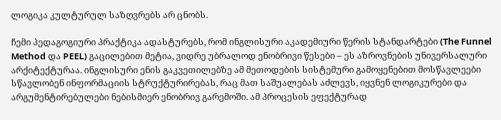ლოგიკა კულტურულ საზღვრებს არ ცნობს.

ჩემი პედაგოგიური პრაქტიკა ადასტურებს, რომ ინგლისური აკადემიური წერის სტანდარტები (The Funnel Method და PEEL) გაცილებით მეტია, ვიდრე უბრალოდ ენობრივი წესები – ეს აზროვნების უნივერსალური არქიტექტურაა. ინგლისური ენის გაკვეთილებზე ამ მეთოდების სისტემური გამოყენებით მოსწავლეები სწავლობენ ინფორმაციის სტრუქტურირებას, რაც მათ საშუალებას აძლევს, იყვნენ ლოგიკურები და არგუმენტირებულები ნებისმიერ ენობრივ გარემოში. ამ პროცესის ეფექტურად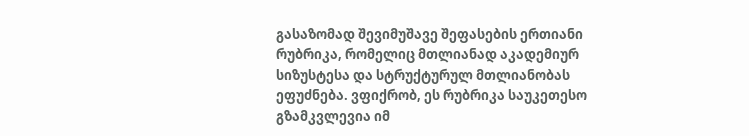გასაზომად შევიმუშავე შეფასების ერთიანი რუბრიკა, რომელიც მთლიანად აკადემიურ სიზუსტესა და სტრუქტურულ მთლიანობას ეფუძნება. ვფიქრობ, ეს რუბრიკა საუკეთესო გზამკვლევია იმ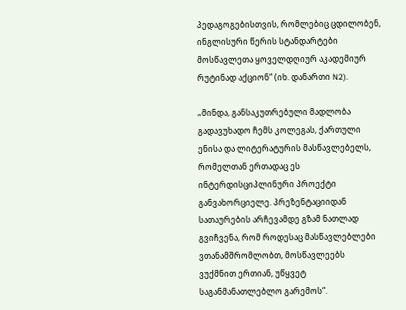პედაგოგებისთვის, რომლებიც ცდილობენ, ინგლისური წერის სტანდარტები მოსწავლეთა ყოველდღიურ აკადემიურ რუტინად აქციონ“ (იხ. დანართი N2).

„მინდა, განსაკუთრებული მადლობა გადავუხადო ჩემს კოლეგას, ქართული ენისა და ლიტერატურის მასწავლებელს, რომელთან ერთადაც ეს ინტერდისციპლინური პროექტი განვახორციელე. პრეზენტაციიდან სათაურების არჩევამდე გზამ ნათლად გვიჩვენა, რომ როდესაც მასწავლებლები ვთანამშრომლობთ, მოსწავლეებს ვუქმნით ერთიან, უწყვეტ საგანმანათლებლო გარემოს“.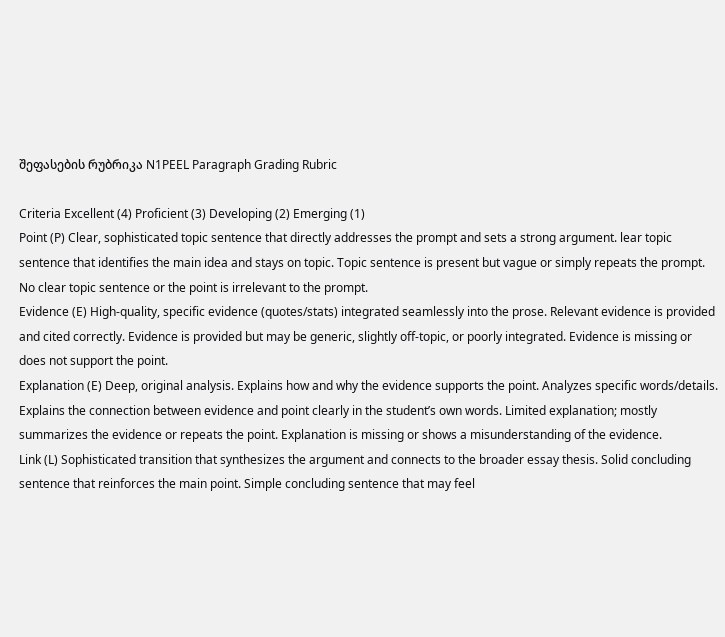შეფასების რუბრიკა N1PEEL Paragraph Grading Rubric

Criteria Excellent (4) Proficient (3) Developing (2) Emerging (1)
Point (P) Clear, sophisticated topic sentence that directly addresses the prompt and sets a strong argument. lear topic sentence that identifies the main idea and stays on topic. Topic sentence is present but vague or simply repeats the prompt. No clear topic sentence or the point is irrelevant to the prompt.
Evidence (E) High-quality, specific evidence (quotes/stats) integrated seamlessly into the prose. Relevant evidence is provided and cited correctly. Evidence is provided but may be generic, slightly off-topic, or poorly integrated. Evidence is missing or does not support the point.
Explanation (E) Deep, original analysis. Explains how and why the evidence supports the point. Analyzes specific words/details. Explains the connection between evidence and point clearly in the student’s own words. Limited explanation; mostly summarizes the evidence or repeats the point. Explanation is missing or shows a misunderstanding of the evidence.
Link (L) Sophisticated transition that synthesizes the argument and connects to the broader essay thesis. Solid concluding sentence that reinforces the main point. Simple concluding sentence that may feel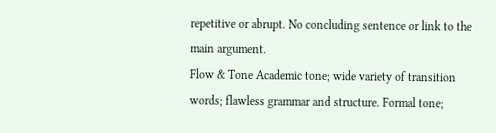repetitive or abrupt. No concluding sentence or link to the main argument.
Flow & Tone Academic tone; wide variety of transition words; flawless grammar and structure. Formal tone;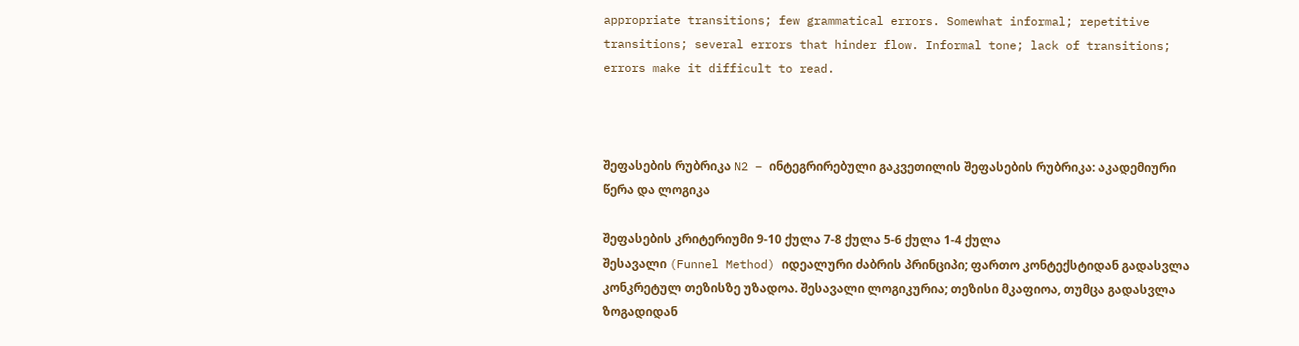appropriate transitions; few grammatical errors. Somewhat informal; repetitive transitions; several errors that hinder flow. Informal tone; lack of transitions; errors make it difficult to read.



შეფასების რუბრიკა N2 – ინტეგრირებული გაკვეთილის შეფასების რუბრიკა: აკადემიური წერა და ლოგიკა

შეფასების კრიტერიუმი 9-10 ქულა 7-8 ქულა 5-6 ქულა 1-4 ქულა
შესავალი (Funnel Method) იდეალური ძაბრის პრინციპი; ფართო კონტექსტიდან გადასვლა კონკრეტულ თეზისზე უზადოა. შესავალი ლოგიკურია; თეზისი მკაფიოა, თუმცა გადასვლა ზოგადიდან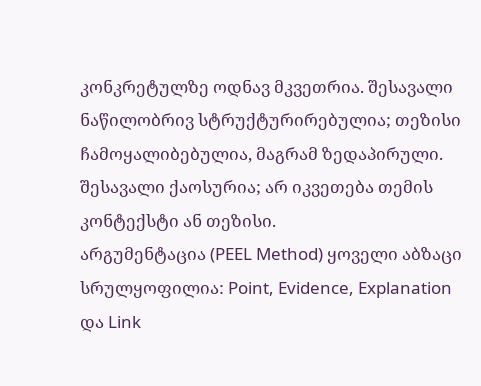კონკრეტულზე ოდნავ მკვეთრია. შესავალი ნაწილობრივ სტრუქტურირებულია; თეზისი ჩამოყალიბებულია, მაგრამ ზედაპირული. შესავალი ქაოსურია; არ იკვეთება თემის კონტექსტი ან თეზისი.
არგუმენტაცია (PEEL Method) ყოველი აბზაცი სრულყოფილია: Point, Evidence, Explanation და Link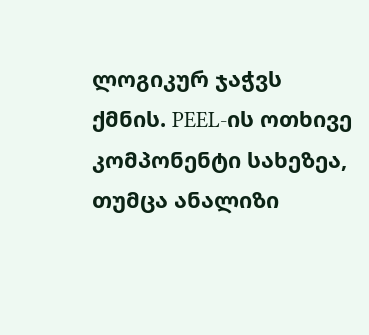ლოგიკურ ჯაჭვს ქმნის. PEEL-ის ოთხივე კომპონენტი სახეზეა, თუმცა ანალიზი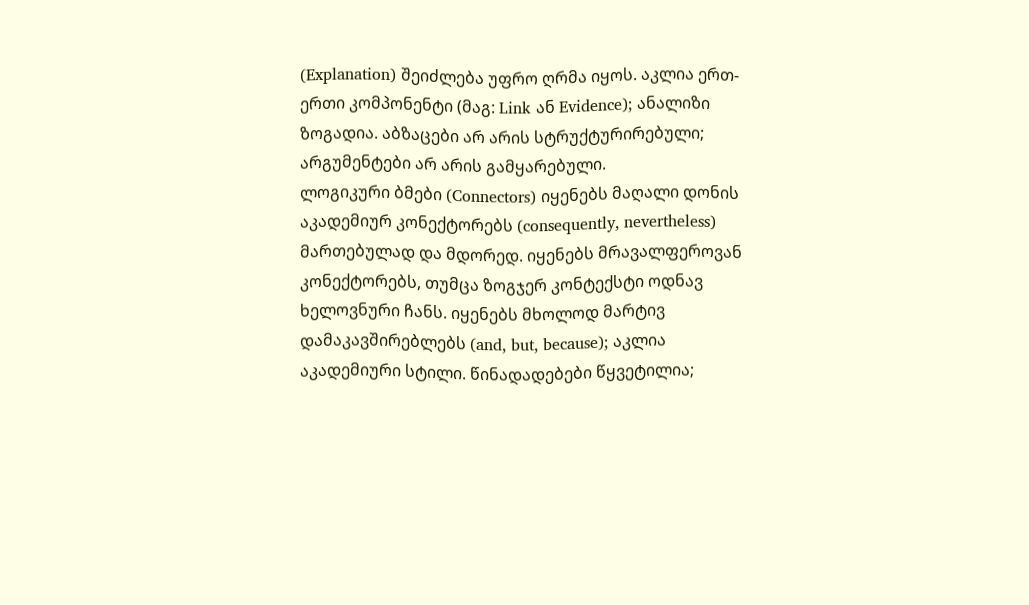(Explanation) შეიძლება უფრო ღრმა იყოს. აკლია ერთ-ერთი კომპონენტი (მაგ: Link ან Evidence); ანალიზი ზოგადია. აბზაცები არ არის სტრუქტურირებული; არგუმენტები არ არის გამყარებული.
ლოგიკური ბმები (Connectors) იყენებს მაღალი დონის აკადემიურ კონექტორებს (consequently, nevertheless) მართებულად და მდორედ. იყენებს მრავალფეროვან კონექტორებს, თუმცა ზოგჯერ კონტექსტი ოდნავ ხელოვნური ჩანს. იყენებს მხოლოდ მარტივ დამაკავშირებლებს (and, but, because); აკლია აკადემიური სტილი. წინადადებები წყვეტილია;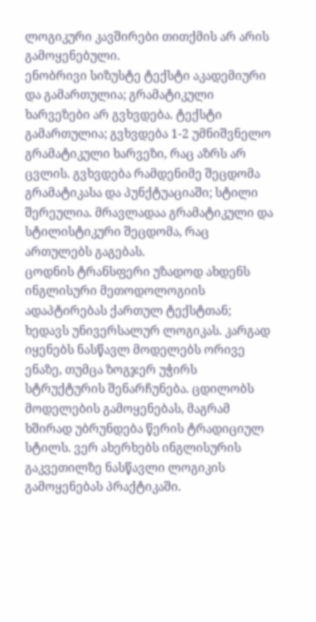ლოგიკური კავშირები თითქმის არ არის გამოყენებული.
ენობრივი სიზუსტე ტექსტი აკადემიური და გამართულია; გრამატიკული ხარვეზები არ გვხვდება. ტექსტი გამართულია; გვხვდება 1-2 უმნიშვნელო გრამატიკული ხარვეზი, რაც აზრს არ ცვლის. გვხვდება რამდენიმე შეცდომა გრამატიკასა და პუნქტუაციაში; სტილი შერეულია. მრავლადაა გრამატიკული და სტილისტიკური შეცდომა, რაც ართულებს გაგებას.
ცოდნის ტრანსფერი უზადოდ ახდენს ინგლისური მეთოდოლოგიის ადაპტირებას ქართულ ტექსტთან; ხედავს უნივერსალურ ლოგიკას. კარგად იყენებს ნასწავლ მოდელებს ორივე ენაზე, თუმცა ზოგჯერ უჭირს სტრუქტურის შენარჩუნება. ცდილობს მოდელების გამოყენებას, მაგრამ ხშირად უბრუნდება წერის ტრადიციულ სტილს. ვერ ახერხებს ინგლისურის გაკვეთილზე ნასწავლი ლოგიკის გამოყენებას პრაქტიკაში.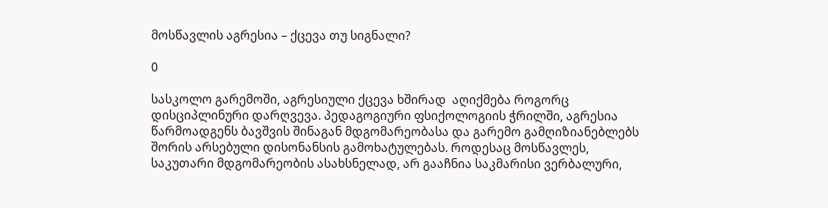მოსწავლის აგრესია – ქცევა თუ სიგნალი?

0

სასკოლო გარემოში, აგრესიული ქცევა ხშირად  აღიქმება როგორც დისციპლინური დარღვევა. პედაგოგიური ფსიქოლოგიის ჭრილში, აგრესია წარმოადგენს ბავშვის შინაგან მდგომარეობასა და გარემო გამღიზიანებლებს შორის არსებული დისონანსის გამოხატულებას. როდესაც მოსწავლეს, საკუთარი მდგომარეობის ასახსნელად, არ გააჩნია საკმარისი ვერბალური,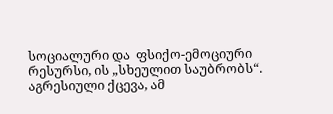სოციალური და  ფსიქო-ემოციური რესურსი, ის „სხეულით საუბრობს“. აგრესიული ქცევა, ამ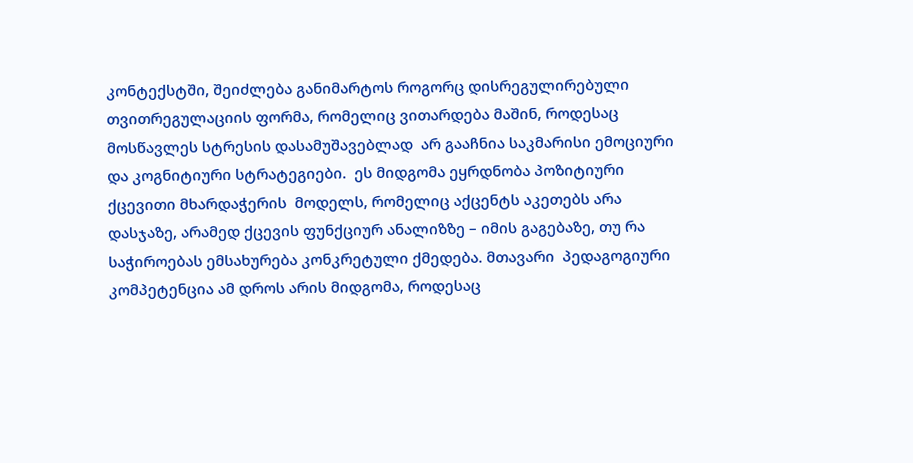კონტექსტში, შეიძლება განიმარტოს როგორც დისრეგულირებული თვითრეგულაციის ფორმა, რომელიც ვითარდება მაშინ, როდესაც მოსწავლეს სტრესის დასამუშავებლად  არ გააჩნია საკმარისი ემოციური და კოგნიტიური სტრატეგიები.  ეს მიდგომა ეყრდნობა პოზიტიური ქცევითი მხარდაჭერის  მოდელს, რომელიც აქცენტს აკეთებს არა დასჯაზე, არამედ ქცევის ფუნქციურ ანალიზზე – იმის გაგებაზე, თუ რა საჭიროებას ემსახურება კონკრეტული ქმედება. მთავარი  პედაგოგიური კომპეტენცია ამ დროს არის მიდგომა, როდესაც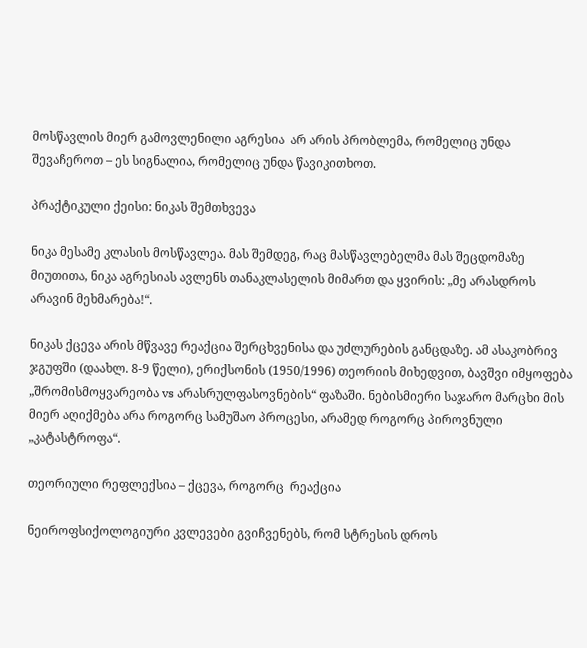მოსწავლის მიერ გამოვლენილი აგრესია  არ არის პრობლემა, რომელიც უნდა შევაჩეროთ – ეს სიგნალია, რომელიც უნდა წავიკითხოთ.

პრაქტიკული ქეისი: ნიკას შემთხვევა

ნიკა მესამე კლასის მოსწავლეა. მას შემდეგ, რაც მასწავლებელმა მას შეცდომაზე მიუთითა, ნიკა აგრესიას ავლენს თანაკლასელის მიმართ და ყვირის: „მე არასდროს არავინ მეხმარება!“.

ნიკას ქცევა არის მწვავე რეაქცია შერცხვენისა და უძლურების განცდაზე. ამ ასაკობრივ ჯგუფში (დაახლ. 8-9 წელი), ერიქსონის (1950/1996) თეორიის მიხედვით, ბავშვი იმყოფება „შრომისმოყვარეობა vs არასრულფასოვნების“ ფაზაში. ნებისმიერი საჯარო მარცხი მის მიერ აღიქმება არა როგორც სამუშაო პროცესი, არამედ როგორც პიროვნული „კატასტროფა“.

თეორიული რეფლექსია – ქცევა, როგორც  რეაქცია

ნეიროფსიქოლოგიური კვლევები გვიჩვენებს, რომ სტრესის დროს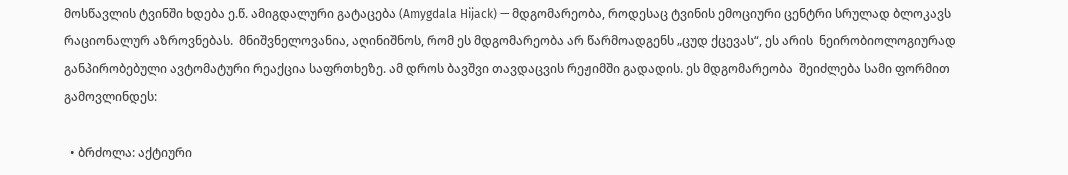მოსწავლის ტვინში ხდება ე.წ. ამიგდალური გატაცება (Amygdala Hijack) — მდგომარეობა, როდესაც ტვინის ემოციური ცენტრი სრულად ბლოკავს რაციონალურ აზროვნებას.  მნიშვნელოვანია, აღინიშნოს, რომ ეს მდგომარეობა არ წარმოადგენს „ცუდ ქცევას“, ეს არის  ნეირობიოლოგიურად განპირობებული ავტომატური რეაქცია საფრთხეზე. ამ დროს ბავშვი თავდაცვის რეჟიმში გადადის. ეს მდგომარეობა  შეიძლება სამი ფორმით გამოვლინდეს:

  • ბრძოლა: აქტიური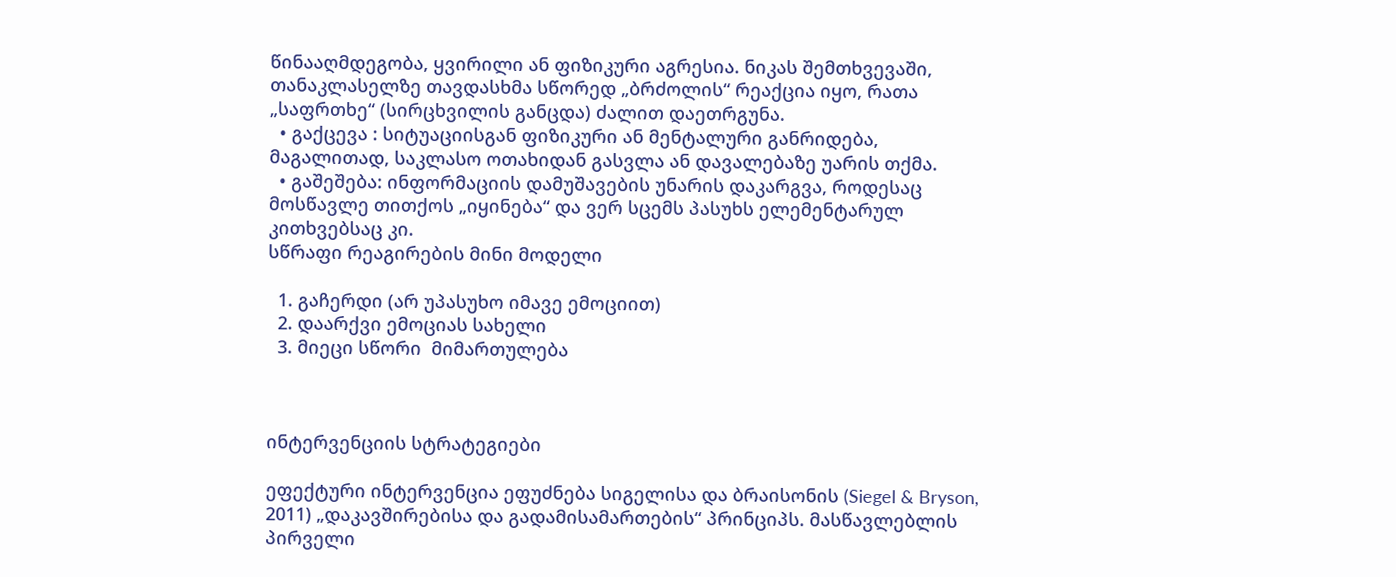წინააღმდეგობა, ყვირილი ან ფიზიკური აგრესია. ნიკას შემთხვევაში, თანაკლასელზე თავდასხმა სწორედ „ბრძოლის“ რეაქცია იყო, რათა „საფრთხე“ (სირცხვილის განცდა) ძალით დაეთრგუნა.
  • გაქცევა : სიტუაციისგან ფიზიკური ან მენტალური განრიდება, მაგალითად, საკლასო ოთახიდან გასვლა ან დავალებაზე უარის თქმა.
  • გაშეშება: ინფორმაციის დამუშავების უნარის დაკარგვა, როდესაც მოსწავლე თითქოს „იყინება“ და ვერ სცემს პასუხს ელემენტარულ კითხვებსაც კი.
სწრაფი რეაგირების მინი მოდელი

  1. გაჩერდი (არ უპასუხო იმავე ემოციით)
  2. დაარქვი ემოციას სახელი
  3. მიეცი სწორი  მიმართულება



ინტერვენციის სტრატეგიები

ეფექტური ინტერვენცია ეფუძნება სიგელისა და ბრაისონის (Siegel & Bryson, 2011) „დაკავშირებისა და გადამისამართების“ პრინციპს. მასწავლებლის პირველი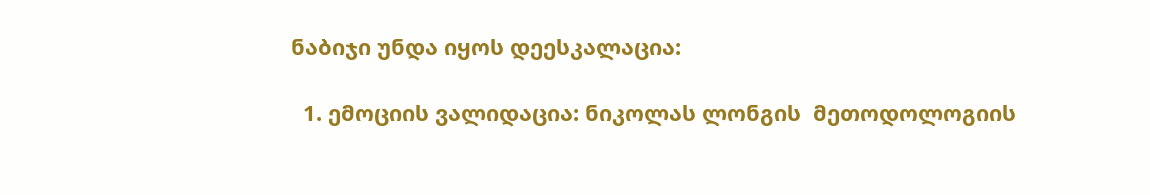ნაბიჯი უნდა იყოს დეესკალაცია:

  1. ემოციის ვალიდაცია: ნიკოლას ლონგის  მეთოდოლოგიის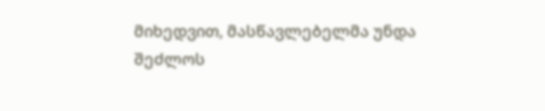მიხედვით, მასწავლებელმა უნდა შეძლოს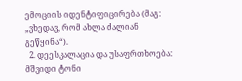ემოციის იდენტიფიცირება (მაგ: „ვხედავ, რომ ახლა ძალიან გეწყინა“).
  2. დეესკალაცია და უსაფრთხოება: მშვიდი ტონი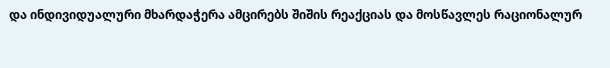და ინდივიდუალური მხარდაჭერა ამცირებს შიშის რეაქციას და მოსწავლეს რაციონალურ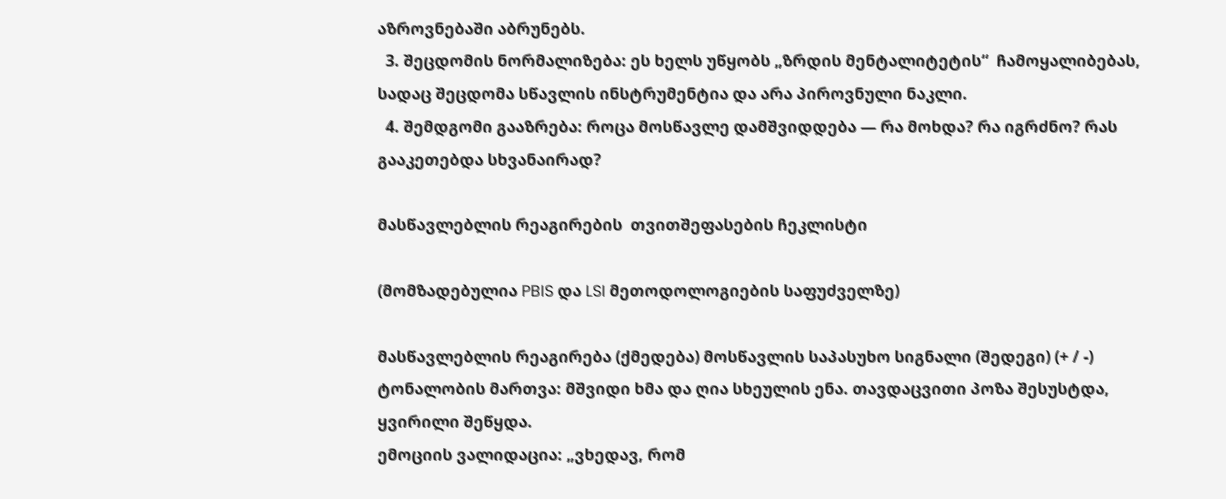აზროვნებაში აბრუნებს.
  3. შეცდომის ნორმალიზება: ეს ხელს უწყობს „ზრდის მენტალიტეტის“  ჩამოყალიბებას, სადაც შეცდომა სწავლის ინსტრუმენტია და არა პიროვნული ნაკლი.
  4. შემდგომი გააზრება: როცა მოსწავლე დამშვიდდება — რა მოხდა? რა იგრძნო? რას გააკეთებდა სხვანაირად?

მასწავლებლის რეაგირების  თვითშეფასების ჩეკლისტი

(მომზადებულია PBIS და LSI მეთოდოლოგიების საფუძველზე)

მასწავლებლის რეაგირება (ქმედება) მოსწავლის საპასუხო სიგნალი (შედეგი) (+ / -)
ტონალობის მართვა: მშვიდი ხმა და ღია სხეულის ენა. თავდაცვითი პოზა შესუსტდა, ყვირილი შეწყდა.
ემოციის ვალიდაცია: „ვხედავ, რომ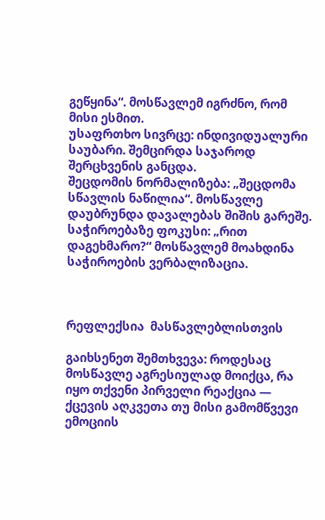გეწყინა“. მოსწავლემ იგრძნო, რომ მისი ესმით.
უსაფრთხო სივრცე: ინდივიდუალური საუბარი. შემცირდა საჯაროდ შერცხვენის განცდა.
შეცდომის ნორმალიზება: „შეცდომა სწავლის ნაწილია“. მოსწავლე დაუბრუნდა დავალებას შიშის გარეშე.
საჭიროებაზე ფოკუსი: „რით დაგეხმარო?“ მოსწავლემ მოახდინა საჭიროების ვერბალიზაცია.



რეფლექსია  მასწავლებლისთვის

გაიხსენეთ შემთხვევა: როდესაც მოსწავლე აგრესიულად მოიქცა, რა იყო თქვენი პირველი რეაქცია — ქცევის აღკვეთა თუ მისი გამომწვევი ემოციის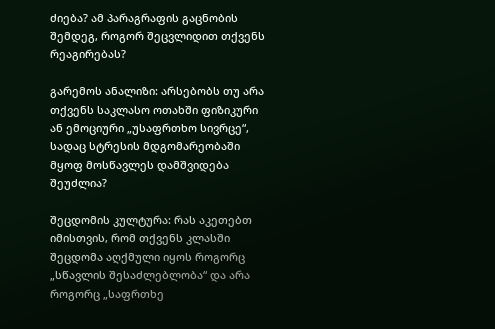ძიება? ამ პარაგრაფის გაცნობის შემდეგ, როგორ შეცვლიდით თქვენს რეაგირებას?

გარემოს ანალიზი: არსებობს თუ არა თქვენს საკლასო ოთახში ფიზიკური ან ემოციური „უსაფრთხო სივრცე“, სადაც სტრესის მდგომარეობაში მყოფ მოსწავლეს დამშვიდება შეუძლია?

შეცდომის კულტურა: რას აკეთებთ იმისთვის, რომ თქვენს კლასში შეცდომა აღქმული იყოს როგორც „სწავლის შესაძლებლობა“ და არა როგორც „საფრთხე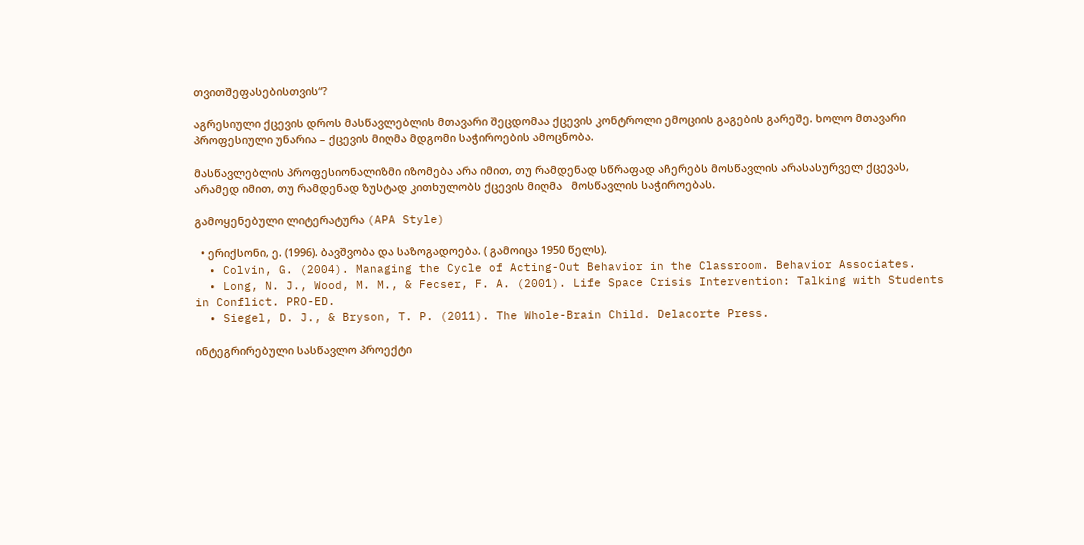თვითშეფასებისთვის“?

აგრესიული ქცევის დროს მასწავლებლის მთავარი შეცდომაა ქცევის კონტროლი ემოციის გაგების გარეშე. ხოლო მთავარი პროფესიული უნარია – ქცევის მიღმა მდგომი საჭიროების ამოცნობა.

მასწავლებლის პროფესიონალიზმი იზომება არა იმით, თუ რამდენად სწრაფად აჩერებს მოსწავლის არასასურველ ქცევას, არამედ იმით, თუ რამდენად ზუსტად კითხულობს ქცევის მიღმა   მოსწავლის საჭიროებას.

გამოყენებული ლიტერატურა (APA Style)

  • ერიქსონი, ე. (1996). ბავშვობა და საზოგადოება. ( გამოიცა 1950 წელს).
  • Colvin, G. (2004). Managing the Cycle of Acting-Out Behavior in the Classroom. Behavior Associates.
  • Long, N. J., Wood, M. M., & Fecser, F. A. (2001). Life Space Crisis Intervention: Talking with Students in Conflict. PRO-ED.
  • Siegel, D. J., & Bryson, T. P. (2011). The Whole-Brain Child. Delacorte Press.

ინტეგრირებული სასწავლო პროექტი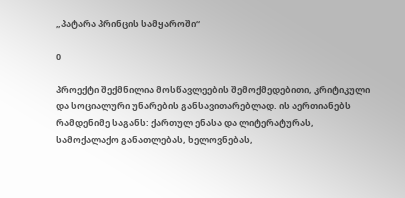„პატარა პრინცის სამყაროში“

0

პროექტი შექმნილია მოსწავლეების შემოქმედებითი, კრიტიკული და სოციალური უნარების განსავითარებლად. ის აერთიანებს რამდენიმე საგანს: ქართულ ენასა და ლიტერატურას, სამოქალაქო განათლებას, ხელოვნებას,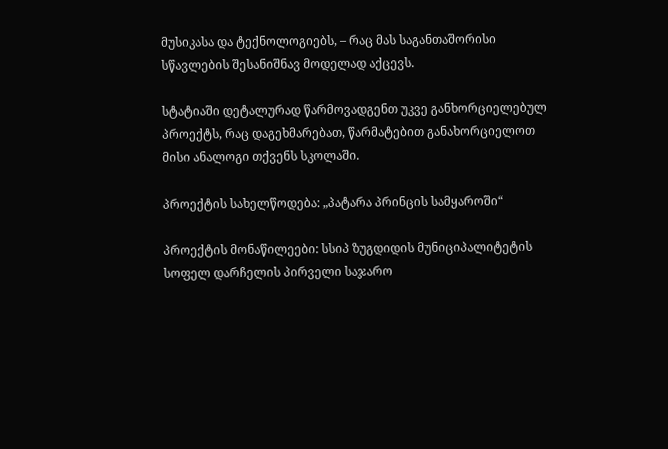მუსიკასა და ტექნოლოგიებს, – რაც მას საგანთაშორისი სწავლების შესანიშნავ მოდელად აქცევს.

სტატიაში დეტალურად წარმოვადგენთ უკვე განხორციელებულ პროექტს, რაც დაგეხმარებათ, წარმატებით განახორციელოთ მისი ანალოგი თქვენს სკოლაში.

პროექტის სახელწოდება: „პატარა პრინცის სამყაროში“

პროექტის მონაწილეები: სსიპ ზუგდიდის მუნიციპალიტეტის სოფელ დარჩელის პირველი საჯარო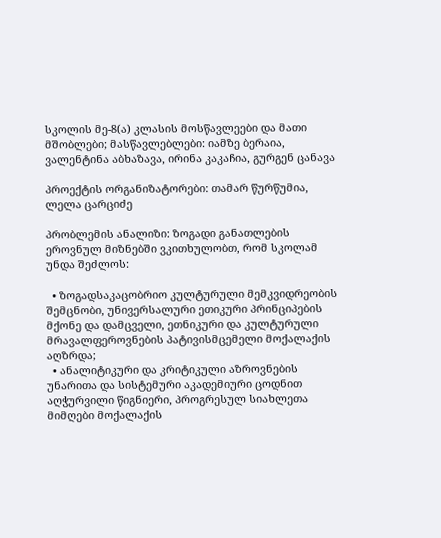სკოლის მე-8(ა) კლასის მოსწავლეები და მათი მშობლები; მასწავლებლები: იამზე ბერაია, ვალენტინა აბხაზავა, ირინა კაკაჩია, გურგენ ცანავა

პროექტის ორგანიზატორები: თამარ წურწუმია, ლელა ცარციძე

პრობლემის ანალიზი: ზოგადი განათლების ეროვნულ მიზნებში ვკითხულობთ, რომ სკოლამ უნდა შეძლოს:

  • ზოგადსაკაცობრიო კულტურული მემკვიდრეობის შემცნობი, უნივერსალური ეთიკური პრინციპების მქონე და დამცველი, ეთნიკური და კულტურული მრავალფეროვნების პატივისმცემელი მოქალაქის აღზრდა;
  • ანალიტიკური და კრიტიკული აზროვნების უნარითა და სისტემური აკადემიური ცოდნით აღჭურვილი წიგნიერი, პროგრესულ სიახლეთა მიმღები მოქალაქის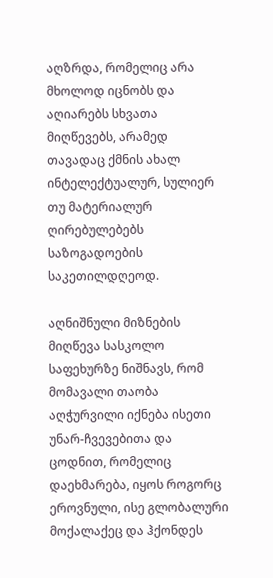აღზრდა, რომელიც არა მხოლოდ იცნობს და აღიარებს სხვათა მიღწევებს, არამედ თავადაც ქმნის ახალ ინტელექტუალურ, სულიერ თუ მატერიალურ ღირებულებებს საზოგადოების საკეთილდღეოდ.

აღნიშნული მიზნების მიღწევა სასკოლო საფეხურზე ნიშნავს, რომ მომავალი თაობა აღჭურვილი იქნება ისეთი უნარ-ჩვევებითა და ცოდნით, რომელიც დაეხმარება, იყოს როგორც ეროვნული, ისე გლობალური მოქალაქეც და ჰქონდეს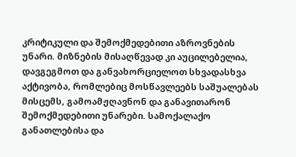კრიტიკული და შემოქმედებითი აზროვნების უნარი. მიზნების მისაღწევად კი აუცილებელია, დავგეგმოთ და განვახორციელოთ სხვადასხვა აქტივობა, რომლებიც მოსწავლეებს საშუალებას მისცემს, გამოამჟღავნონ და განავითარონ შემოქმედებითი უნარები. სამოქალაქო განათლებისა და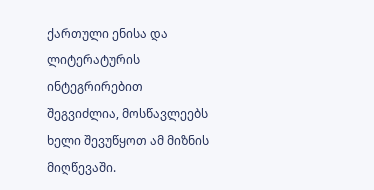ქართული ენისა და ლიტერატურის ინტეგრირებით შეგვიძლია, მოსწავლეებს ხელი შევუწყოთ ამ მიზნის მიღწევაში.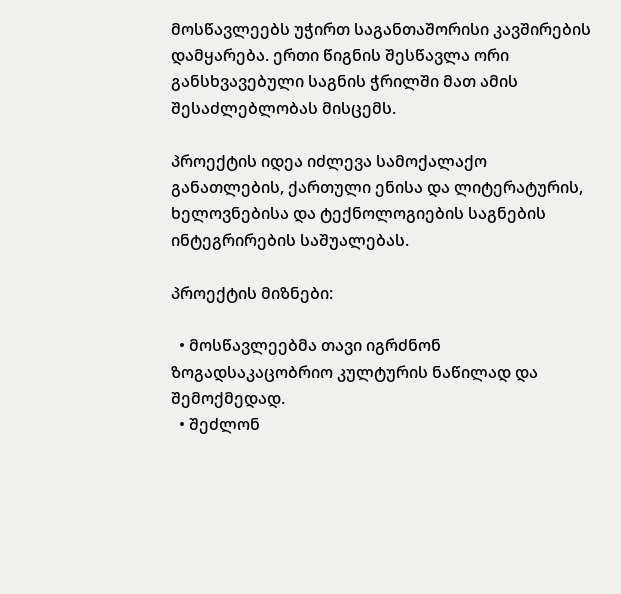მოსწავლეებს უჭირთ საგანთაშორისი კავშირების დამყარება. ერთი წიგნის შესწავლა ორი განსხვავებული საგნის ჭრილში მათ ამის შესაძლებლობას მისცემს.

პროექტის იდეა იძლევა სამოქალაქო განათლების, ქართული ენისა და ლიტერატურის, ხელოვნებისა და ტექნოლოგიების საგნების ინტეგრირების საშუალებას.

პროექტის მიზნები:

  • მოსწავლეებმა თავი იგრძნონ ზოგადსაკაცობრიო კულტურის ნაწილად და შემოქმედად.
  • შეძლონ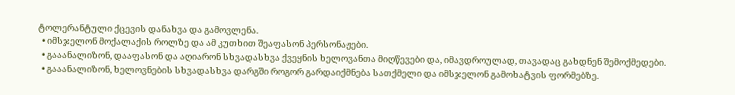ტოლერანტული ქცევის დანახვა და გამოვლენა.
  • იმსჯელონ მოქალაქის როლზე და ამ კუთხით შეაფასონ პერსონაჟები.
  • გააანალიზონ, დააფასონ და აღიარონ სხვადასხვა ქვეყნის ხელოვანთა მიღწევები და, იმავდროულად, თავადაც გახდნენ შემოქმედები.
  • გააანალიზონ, ხელოვნების სხვადასხვა დარგში როგორ გარდაიქმნება სათქმელი და იმსჯელონ გამოხატვის ფორმებზე.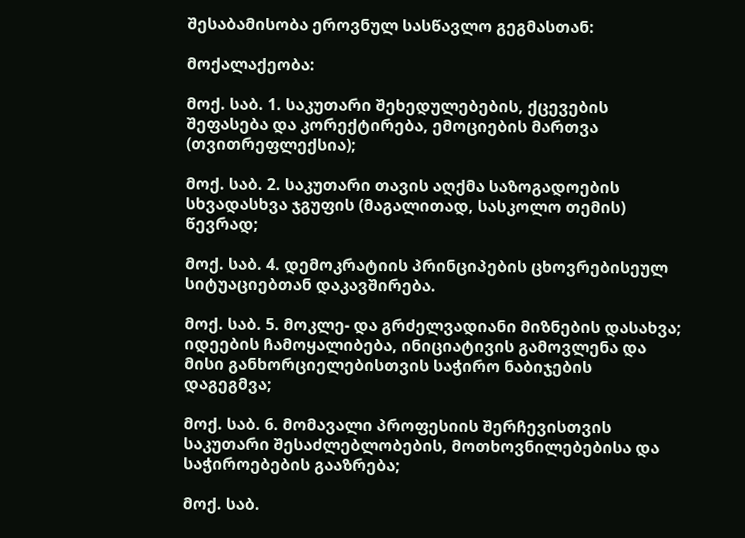შესაბამისობა ეროვნულ სასწავლო გეგმასთან:

მოქალაქეობა:

მოქ. საბ. 1. საკუთარი შეხედულებების, ქცევების შეფასება და კორექტირება, ემოციების მართვა (თვითრეფლექსია);

მოქ. საბ. 2. საკუთარი თავის აღქმა საზოგადოების სხვადასხვა ჯგუფის (მაგალითად, სასკოლო თემის) წევრად;

მოქ. საბ. 4. დემოკრატიის პრინციპების ცხოვრებისეულ სიტუაციებთან დაკავშირება.

მოქ. საბ. 5. მოკლე- და გრძელვადიანი მიზნების დასახვა; იდეების ჩამოყალიბება, ინიციატივის გამოვლენა და მისი განხორციელებისთვის საჭირო ნაბიჯების დაგეგმვა;

მოქ. საბ. 6. მომავალი პროფესიის შერჩევისთვის საკუთარი შესაძლებლობების, მოთხოვნილებებისა და საჭიროებების გააზრება;

მოქ. საბ.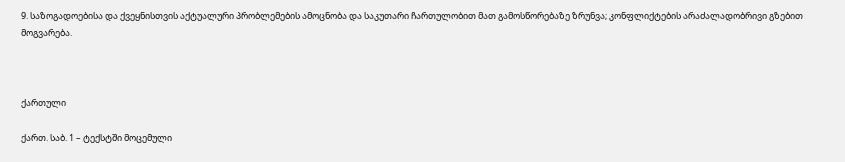9. საზოგადოებისა და ქვეყნისთვის აქტუალური პრობლემების ამოცნობა და საკუთარი ჩართულობით მათ გამოსწორებაზე ზრუნვა; კონფლიქტების არაძალადობრივი გზებით მოგვარება.



ქართული

ქართ. საბ. 1 – ტექსტში მოცემული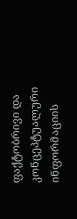ფაქტობრივი და კონცეპტუალური ინფორმაციის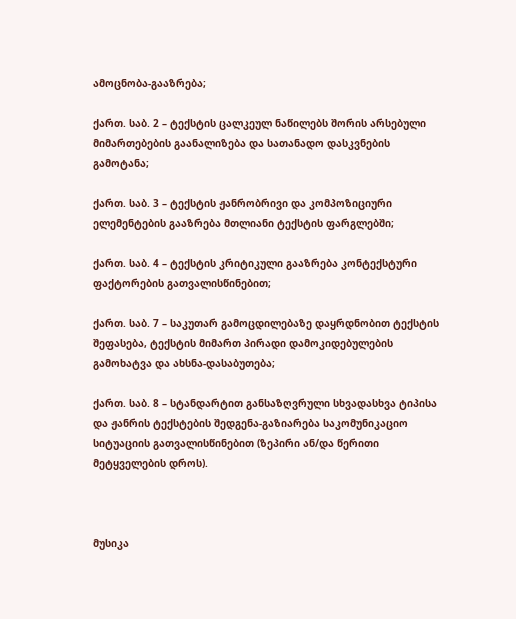ამოცნობა-გააზრება;

ქართ. საბ. 2 – ტექსტის ცალკეულ ნაწილებს შორის არსებული მიმართებების გაანალიზება და სათანადო დასკვნების გამოტანა;

ქართ. საბ. 3 – ტექსტის ჟანრობრივი და კომპოზიციური ელემენტების გააზრება მთლიანი ტექსტის ფარგლებში;

ქართ. საბ. 4 – ტექსტის კრიტიკული გააზრება კონტექსტური ფაქტორების გათვალისწინებით;

ქართ. საბ. 7 – საკუთარ გამოცდილებაზე დაყრდნობით ტექსტის შეფასება, ტექსტის მიმართ პირადი დამოკიდებულების გამოხატვა და ახსნა-დასაბუთება;

ქართ. საბ. 8 – სტანდარტით განსაზღვრული სხვადასხვა ტიპისა და ჟანრის ტექსტების შედგენა-გაზიარება საკომუნიკაციო სიტუაციის გათვალისწინებით (ზეპირი ან/და წერითი მეტყველების დროს).



მუსიკა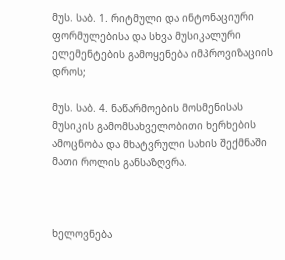მუს. საბ. 1. რიტმული და ინტონაციური ფორმულებისა და სხვა მუსიკალური ელემენტების გამოყენება იმპროვიზაციის დროს;

მუს. საბ. 4. ნაწარმოების მოსმენისას მუსიკის გამომსახველობითი ხერხების ამოცნობა და მხატვრული სახის შექმნაში მათი როლის განსაზღვრა.



ხელოვნება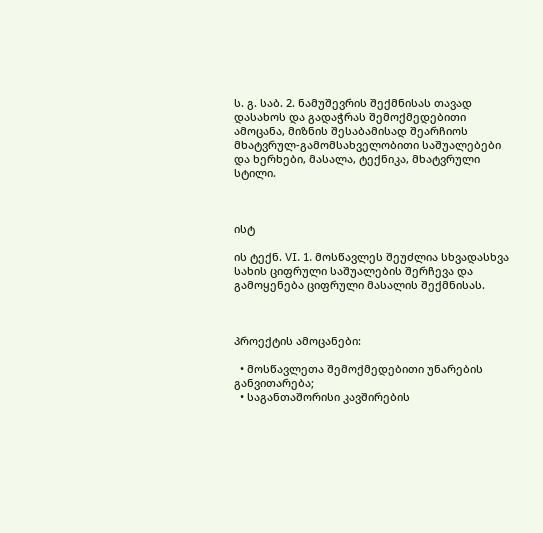ს. გ. საბ. 2. ნამუშევრის შექმნისას თავად დასახოს და გადაჭრას შემოქმედებითი ამოცანა, მიზნის შესაბამისად შეარჩიოს მხატვრულ-გამომსახველობითი საშუალებები და ხერხები, მასალა, ტექნიკა, მხატვრული სტილი.



ისტ

ის ტექნ. VI. 1. მოსწავლეს შეუძლია სხვადასხვა სახის ციფრული საშუალების შერჩევა და გამოყენება ციფრული მასალის შექმნისას.



პროექტის ამოცანები:

  • მოსწავლეთა შემოქმედებითი უნარების განვითარება;
  • საგანთაშორისი კავშირების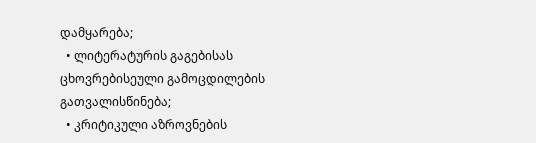დამყარება;
  • ლიტერატურის გაგებისას ცხოვრებისეული გამოცდილების გათვალისწინება;
  • კრიტიკული აზროვნების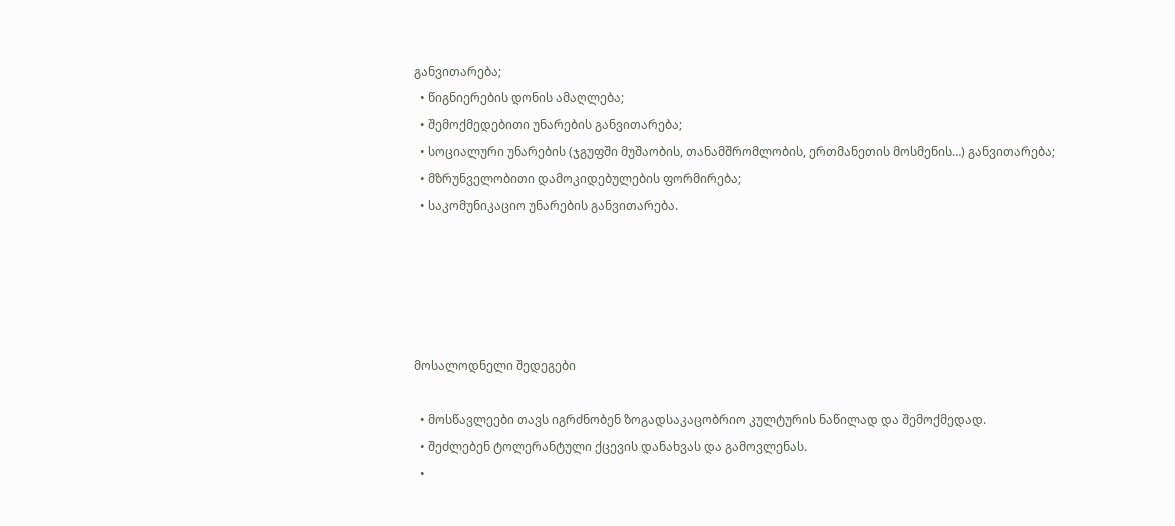განვითარება;
  • წიგნიერების დონის ამაღლება;
  • შემოქმედებითი უნარების განვითარება;
  • სოციალური უნარების (ჯგუფში მუშაობის, თანამშრომლობის, ერთმანეთის მოსმენის…) განვითარება;
  • მზრუნველობითი დამოკიდებულების ფორმირება;
  • საკომუნიკაციო უნარების განვითარება.





მოსალოდნელი შედეგები

  • მოსწავლეები თავს იგრძნობენ ზოგადსაკაცობრიო კულტურის ნაწილად და შემოქმედად.
  • შეძლებენ ტოლერანტული ქცევის დანახვას და გამოვლენას.
  •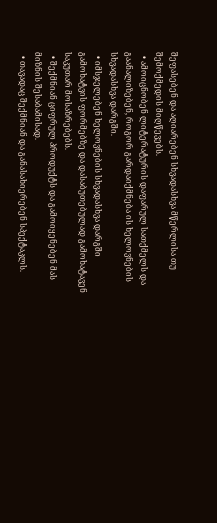შეფასებენ და აღიარებენ სხვადასხვა მწერლისა თუ შემოქმედის მიღწევებს.
  • ამოიცნობენ ლიტერატურის დაფარულ სათქმელს და გაანალიზებენ, როგორ გარდაიქმნება ის ხელოვნების სხვადასხვა დარგში.
  • იმსჯელებენ ხელოვნების სხვადასხვა დარგში გამოხატვის ფორმებზე და დასაბუთებულად გამოხატავენ საკუთარ მოსაზრებებს.
  • შექმნიან ციფრულ პროდუქტს და გამოიყენებენ მას მიზნის შესაბამისად.
  • თავადაც შექმნიან და განასახიერებენ სპექტაკლს.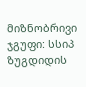მიზნობრივი ჯგუფი: სსიპ ზუგდიდის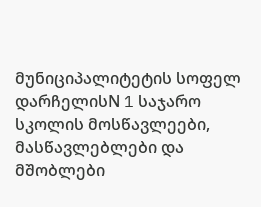მუნიციპალიტეტის სოფელ დარჩელისN 1 საჯარო სკოლის მოსწავლეები, მასწავლებლები და მშობლები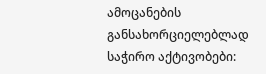ამოცანების განსახორციელებლად საჭირო აქტივობები: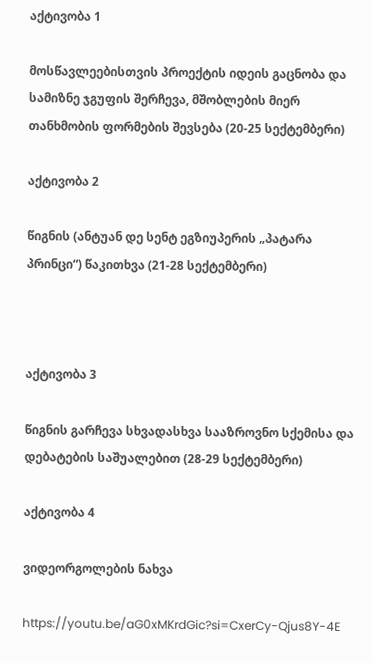აქტივობა 1

მოსწავლეებისთვის პროექტის იდეის გაცნობა და სამიზნე ჯგუფის შერჩევა, მშობლების მიერ თანხმობის ფორმების შევსება (20-25 სექტემბერი)

აქტივობა 2

წიგნის (ანტუან დე სენტ ეგზიუპერის „პატარა პრინცი“) წაკითხვა (21-28 სექტემბერი)



აქტივობა 3

წიგნის გარჩევა სხვადასხვა სააზროვნო სქემისა და დებატების საშუალებით (28-29 სექტემბერი)

აქტივობა 4

ვიდეორგოლების ნახვა

https://youtu.be/aG0xMKrdGic?si=CxerCy-Qjus8Y-4E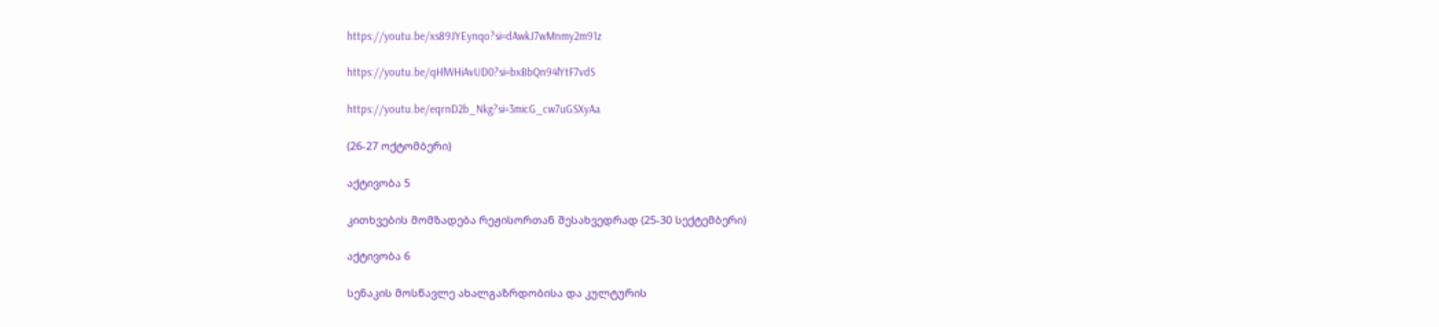https://youtu.be/xs89JYEynqo?si=dAwkJ7wMnmy2m91z

https://youtu.be/qHlWHiAvUD0?si=bxBbQn94lYtF7vdS

https://youtu.be/eqrnD2b_Nkg?si=3micG_cw7uGSXyAa

(26-27 ოქტომბერი)

აქტივობა 5

კითხვების მომზადება რეჟისორთან შესახვედრად (25-30 სექტემბერი)

აქტივობა 6

სენაკის მოსწავლე ახალგაზრდობისა და კულტურის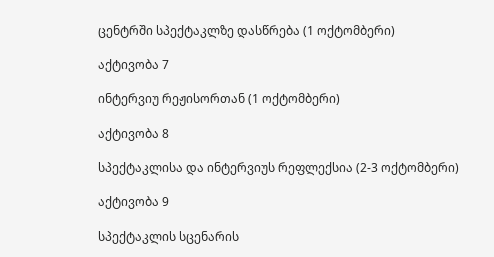ცენტრში სპექტაკლზე დასწრება (1 ოქტომბერი)

აქტივობა 7

ინტერვიუ რეჟისორთან (1 ოქტომბერი)

აქტივობა 8

სპექტაკლისა და ინტერვიუს რეფლექსია (2-3 ოქტომბერი)

აქტივობა 9

სპექტაკლის სცენარის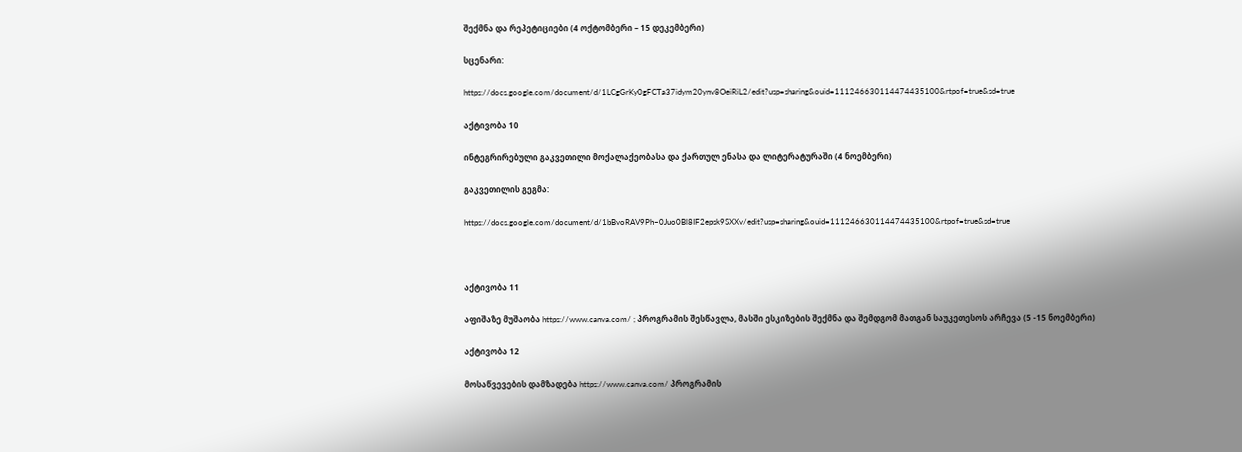შექმნა და რეპეტიციები (4 ოქტომბერი – 15 დეკემბერი)

სცენარი:

https://docs.google.com/document/d/1LCgGrKy0gFCTa37idym20ynv8OeiRiL2/edit?usp=sharing&ouid=111246630114474435100&rtpof=true&sd=true

აქტივობა 10

ინტეგრირებული გაკვეთილი მოქალაქეობასა და ქართულ ენასა და ლიტერატურაში (4 ნოემბერი)

გაკვეთილის გეგმა:

https://docs.google.com/document/d/1bBvoRAV9Ph–0Juo0Bl8IF2epsk9SXXv/edit?usp=sharing&ouid=111246630114474435100&rtpof=true&sd=true



აქტივობა 11

აფიშაზე მუშაობა https://www.canva.com/ ; პროგრამის შესწავლა, მასში ესკიზების შექმნა და შემდგომ მათგან საუკეთესოს არჩევა (5 -15 ნოემბერი)

აქტივობა 12

მოსაწვევების დამზადება https://www.canva.com/ პროგრამის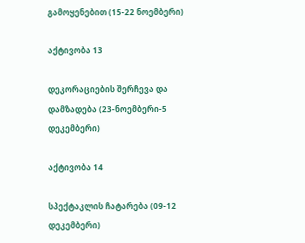გამოყენებით (15-22 ნოემბერი)

აქტივობა 13

დეკორაციების შერჩევა და დამზადება (23-ნოემბერი-5 დეკემბერი)

აქტივობა 14

სპექტაკლის ჩატარება (09-12 დეკემბერი)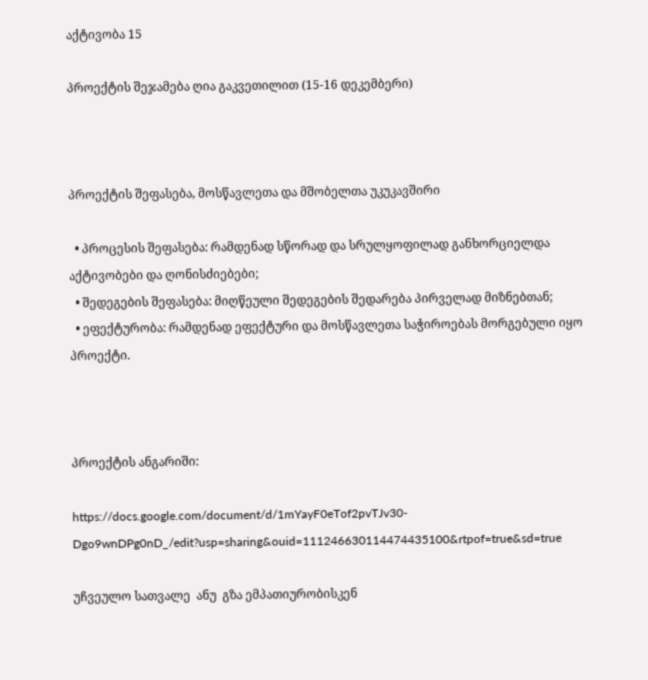აქტივობა 15

პროექტის შეჯამება ღია გაკვეთილით (15-16 დეკემბერი)



პროექტის შეფასება, მოსწავლეთა და მშობელთა უკუკავშირი

  • პროცესის შეფასება: რამდენად სწორად და სრულყოფილად განხორციელდა აქტივობები და ღონისძიებები;
  • შედეგების შეფასება: მიღწეული შედეგების შედარება პირველად მიზნებთან;
  • ეფექტურობა: რამდენად ეფექტური და მოსწავლეთა საჭიროებას მორგებული იყო პროექტი.



პროექტის ანგარიში:

https://docs.google.com/document/d/1mYayF0eTof2pvTJv30-Dgo9wnDPg0nD_/edit?usp=sharing&ouid=111246630114474435100&rtpof=true&sd=true

უჩვეულო სათვალე  ანუ  გზა ემპათიურობისკენ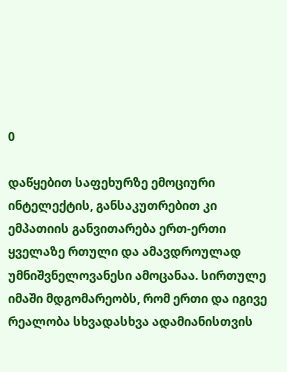0

დაწყებით საფეხურზე ემოციური ინტელექტის, განსაკუთრებით კი ემპათიის განვითარება ერთ-ერთი ყველაზე რთული და ამავდროულად უმნიშვნელოვანესი ამოცანაა. სირთულე იმაში მდგომარეობს, რომ ერთი და იგივე რეალობა სხვადასხვა ადამიანისთვის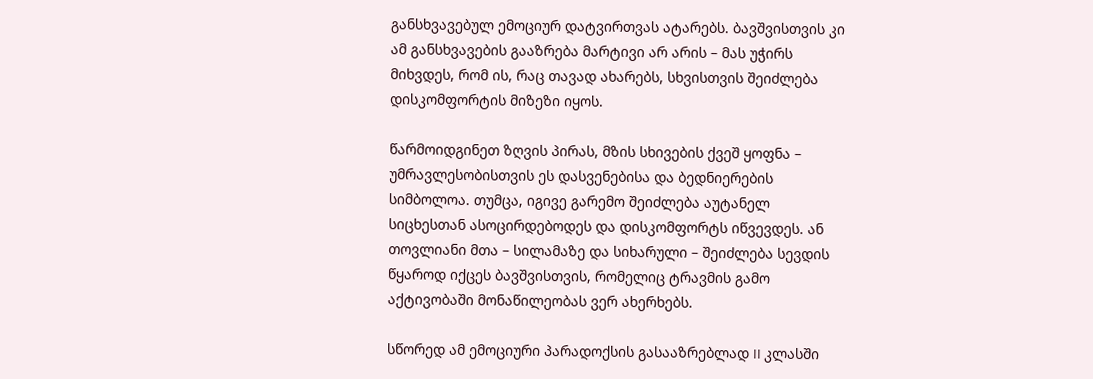განსხვავებულ ემოციურ დატვირთვას ატარებს. ბავშვისთვის კი ამ განსხვავების გააზრება მარტივი არ არის – მას უჭირს მიხვდეს, რომ ის, რაც თავად ახარებს, სხვისთვის შეიძლება დისკომფორტის მიზეზი იყოს.

წარმოიდგინეთ ზღვის პირას, მზის სხივების ქვეშ ყოფნა – უმრავლესობისთვის ეს დასვენებისა და ბედნიერების სიმბოლოა. თუმცა, იგივე გარემო შეიძლება აუტანელ სიცხესთან ასოცირდებოდეს და დისკომფორტს იწვევდეს. ან თოვლიანი მთა – სილამაზე და სიხარული – შეიძლება სევდის წყაროდ იქცეს ბავშვისთვის, რომელიც ტრავმის გამო აქტივობაში მონაწილეობას ვერ ახერხებს.

სწორედ ამ ემოციური პარადოქსის გასააზრებლად II კლასში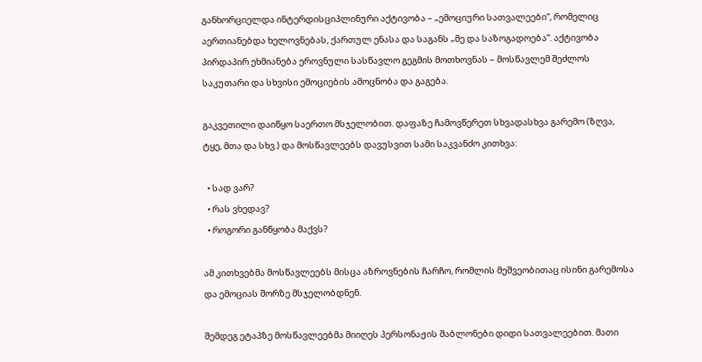განხორციელდა ინტერდისციპლინური აქტივობა – „ემოციური სათვალეები“, რომელიც აერთიანებდა ხელოვნებას, ქართულ ენასა და საგანს „მე და საზოგადოება“. აქტივობა პირდაპირ ეხმიანება ეროვნული სასწავლო გეგმის მოთხოვნას – მოსწავლემ შეძლოს საკუთარი და სხვისი ემოციების ამოცნობა და გაგება.

გაკვეთილი დაიწყო საერთო მსჯელობით. დაფაზე ჩამოვწერეთ სხვადასხვა გარემო (ზღვა, ტყე, მთა და სხვ.) და მოსწავლეებს დავუსვით სამი საკვანძო კითხვა:

  • სად ვარ?
  • რას ვხედავ?
  • როგორი განწყობა მაქვს?

ამ კითხვებმა მოსწავლეებს მისცა აზროვნების ჩარჩო, რომლის მეშვეობითაც ისინი გარემოსა და ემოციას შორზე მსჯელობდნენ.

შემდეგ ეტაპზე მოსწავლეებმა მიიღეს პერსონაჟის შაბლონები დიდი სათვალეებით. მათი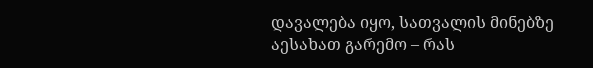დავალება იყო, სათვალის მინებზე აესახათ გარემო – რას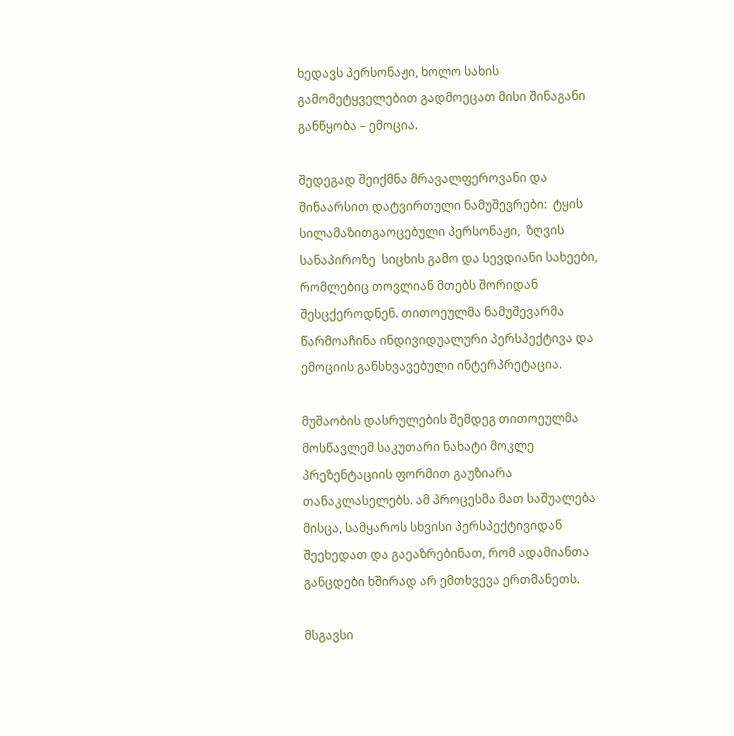ხედავს პერსონაჟი, ხოლო სახის გამომეტყველებით გადმოეცათ მისი შინაგანი განწყობა – ემოცია.

შედეგად შეიქმნა მრავალფეროვანი და შინაარსით დატვირთული ნამუშევრები:  ტყის სილამაზითგაოცებული პერსონაჟი,  ზღვის სანაპიროზე  სიცხის გამო და სევდიანი სახეები, რომლებიც თოვლიან მთებს შორიდან შესცქეროდნენ. თითოეულმა ნამუშევარმა წარმოაჩინა ინდივიდუალური პერსპექტივა და ემოციის განსხვავებული ინტერპრეტაცია.

მუშაობის დასრულების შემდეგ თითოეულმა მოსწავლემ საკუთარი ნახატი მოკლე პრეზენტაციის ფორმით გაუზიარა თანაკლასელებს. ამ პროცესმა მათ საშუალება მისცა, სამყაროს სხვისი პერსპექტივიდან შეეხედათ და გაეაზრებინათ, რომ ადამიანთა განცდები ხშირად არ ემთხვევა ერთმანეთს.

მსგავსი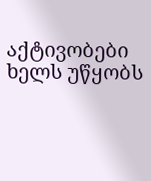აქტივობები ხელს უწყობს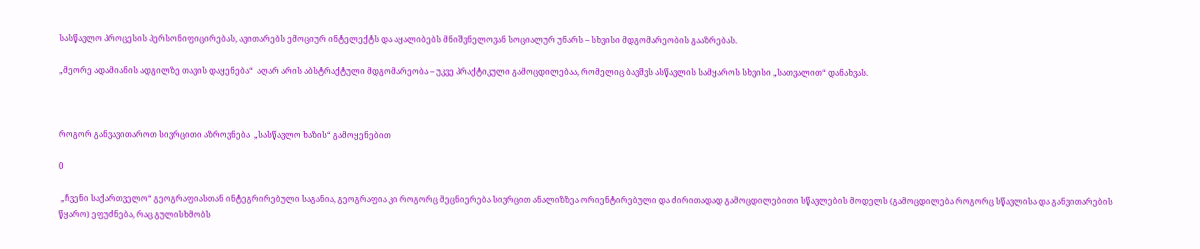სასწავლო პროცესის პერსონიფიცირებას, ავითარებს ემოციურ ინტელექტს და აყალიბებს მნიშვნელოვან სოციალურ უნარს – სხვისი მდგომარეობის გააზრებას.

„მეორე ადამიანის ადგილზე თავის დაყენება“  აღარ არის აბსტრაქტული მდგომარეობა – უკვე პრაქტიკული გამოცდილებაა, რომელიც ბავშვს ასწავლის სამყაროს სხვისი „სათვალით“ დანახვას.



როგორ განვავითაროთ სივრცითი აზროვნება  „სასწავლო ხაზის“ გამოყენებით

0

 „ჩვენი საქართველო“ გეოგრაფიასთან ინტეგრირებული საგანია, გეოგრაფია კი როგორც მეცნიერება სივრცით ანალიზზეა ორიენტირებული და ძირითადად გამოცდილებითი სწავლების მოდელს (გამოცდილება როგორც სწავლისა და განვითარების წყარო) ეფუძნება, რაც გულისხმობს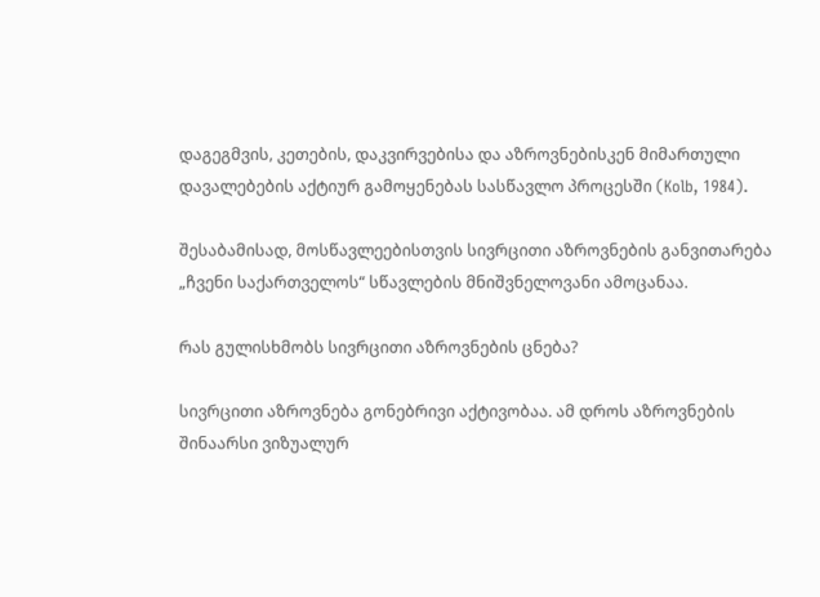დაგეგმვის, კეთების, დაკვირვებისა და აზროვნებისკენ მიმართული დავალებების აქტიურ გამოყენებას სასწავლო პროცესში (Kolb, 1984).

შესაბამისად, მოსწავლეებისთვის სივრცითი აზროვნების განვითარება „ჩვენი საქართველოს“ სწავლების მნიშვნელოვანი ამოცანაა.

რას გულისხმობს სივრცითი აზროვნების ცნება?

სივრცითი აზროვნება გონებრივი აქტივობაა. ამ დროს აზროვნების შინაარსი ვიზუალურ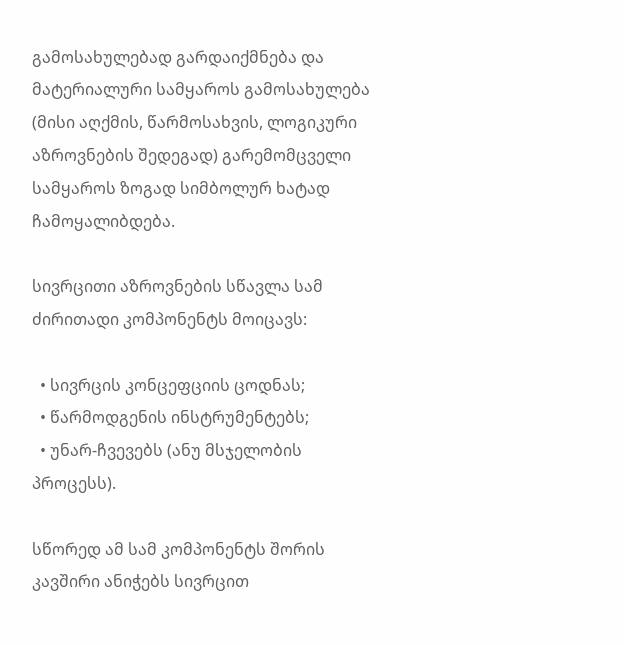გამოსახულებად გარდაიქმნება და მატერიალური სამყაროს გამოსახულება (მისი აღქმის, წარმოსახვის, ლოგიკური აზროვნების შედეგად) გარემომცველი სამყაროს ზოგად სიმბოლურ ხატად ჩამოყალიბდება.

სივრცითი აზროვნების სწავლა სამ ძირითადი კომპონენტს მოიცავს:

  • სივრცის კონცეფციის ცოდნას;
  • წარმოდგენის ინსტრუმენტებს;
  • უნარ-ჩვევებს (ანუ მსჯელობის პროცესს).

სწორედ ამ სამ კომპონენტს შორის კავშირი ანიჭებს სივრცით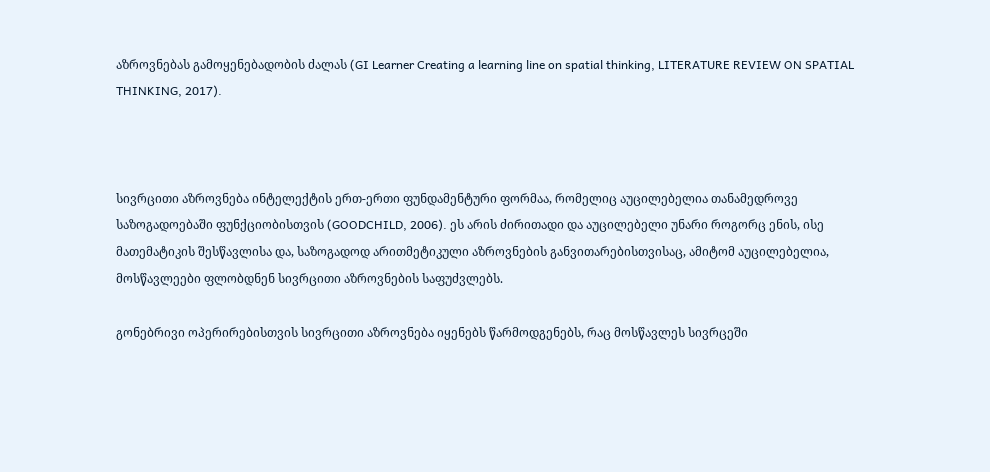აზროვნებას გამოყენებადობის ძალას (GI Learner Creating a learning line on spatial thinking, LITERATURE REVIEW ON SPATIAL THINKING, 2017).



სივრცითი აზროვნება ინტელექტის ერთ-ერთი ფუნდამენტური ფორმაა, რომელიც აუცილებელია თანამედროვე საზოგადოებაში ფუნქციობისთვის (GOODCHILD, 2006). ეს არის ძირითადი და აუცილებელი უნარი როგორც ენის, ისე მათემატიკის შესწავლისა და, საზოგადოდ არითმეტიკული აზროვნების განვითარებისთვისაც, ამიტომ აუცილებელია, მოსწავლეები ფლობდნენ სივრცითი აზროვნების საფუძვლებს.

გონებრივი ოპერირებისთვის სივრცითი აზროვნება იყენებს წარმოდგენებს, რაც მოსწავლეს სივრცეში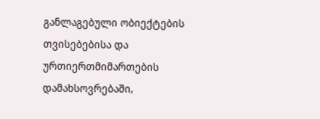განლაგებული ობიექტების თვისებებისა და ურთიერთმიმართების დამახსოვრებაში,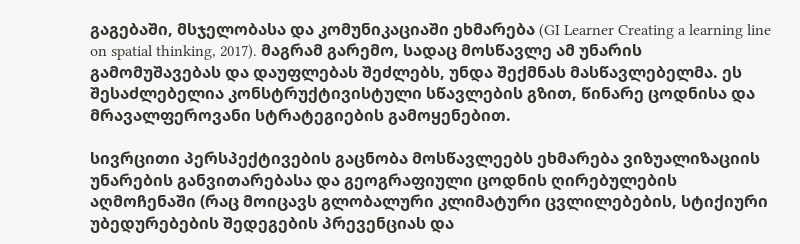გაგებაში, მსჯელობასა და კომუნიკაციაში ეხმარება (GI Learner Creating a learning line on spatial thinking, 2017). მაგრამ გარემო, სადაც მოსწავლე ამ უნარის გამომუშავებას და დაუფლებას შეძლებს, უნდა შექმნას მასწავლებელმა. ეს შესაძლებელია კონსტრუქტივისტული სწავლების გზით, წინარე ცოდნისა და მრავალფეროვანი სტრატეგიების გამოყენებით.

სივრცითი პერსპექტივების გაცნობა მოსწავლეებს ეხმარება ვიზუალიზაციის უნარების განვითარებასა და გეოგრაფიული ცოდნის ღირებულების აღმოჩენაში (რაც მოიცავს გლობალური კლიმატური ცვლილებების, სტიქიური უბედურებების შედეგების პრევენციას და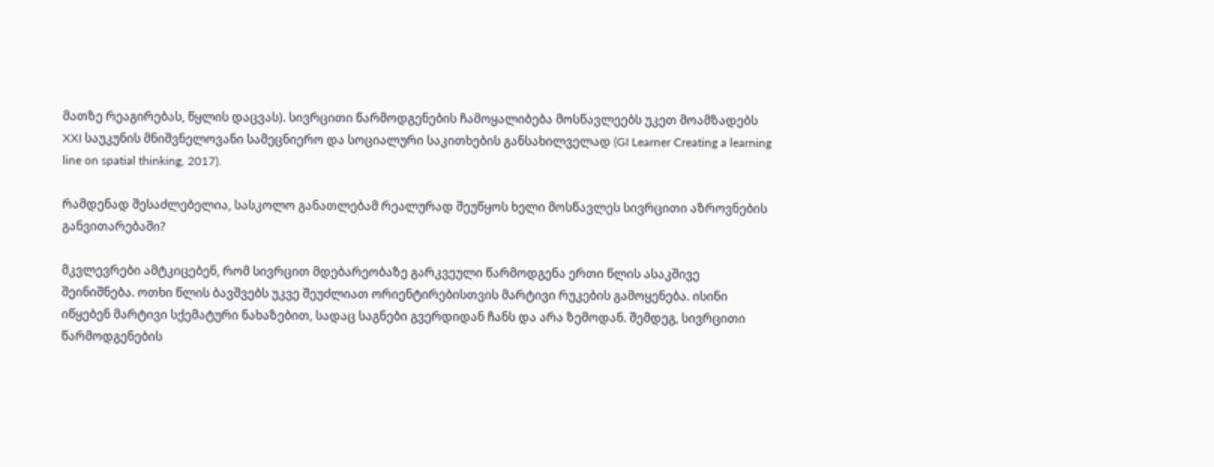მათზე რეაგირებას, წყლის დაცვას). სივრცითი წარმოდგენების ჩამოყალიბება მოსწავლეებს უკეთ მოამზადებს XXI საუკუნის მნიშვნელოვანი სამეცნიერო და სოციალური საკითხების განსახილველად (GI Learner Creating a learning line on spatial thinking, 2017).

რამდენად შესაძლებელია, სასკოლო განათლებამ რეალურად შეუწყოს ხელი მოსწავლეს სივრცითი აზროვნების განვითარებაში?

მკვლევრები ამტკიცებენ, რომ სივრცით მდებარეობაზე გარკვეული წარმოდგენა ერთი წლის ასაკშივე შეინიშნება. ოთხი წლის ბავშვებს უკვე შეუძლიათ ორიენტირებისთვის მარტივი რუკების გამოყენება. ისინი იწყებენ მარტივი სქემატური ნახაზებით, სადაც საგნები გვერდიდან ჩანს და არა ზემოდან. შემდეგ, სივრცითი წარმოდგენების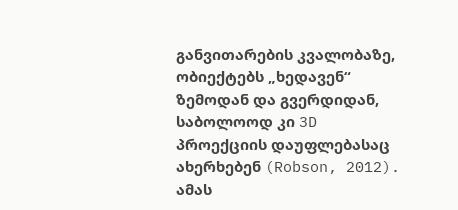განვითარების კვალობაზე, ობიექტებს „ხედავენ“ ზემოდან და გვერდიდან, საბოლოოდ კი 3D პროექციის დაუფლებასაც ახერხებენ (Robson, 2012). ამას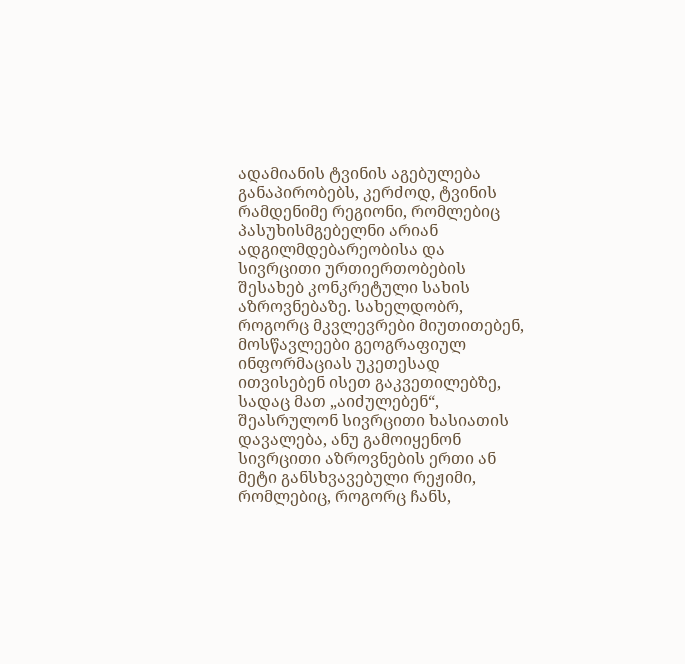ადამიანის ტვინის აგებულება განაპირობებს, კერძოდ, ტვინის რამდენიმე რეგიონი, რომლებიც პასუხისმგებელნი არიან ადგილმდებარეობისა და სივრცითი ურთიერთობების შესახებ კონკრეტული სახის აზროვნებაზე. სახელდობრ, როგორც მკვლევრები მიუთითებენ, მოსწავლეები გეოგრაფიულ ინფორმაციას უკეთესად ითვისებენ ისეთ გაკვეთილებზე, სადაც მათ „აიძულებენ“, შეასრულონ სივრცითი ხასიათის დავალება, ანუ გამოიყენონ სივრცითი აზროვნების ერთი ან მეტი განსხვავებული რეჟიმი, რომლებიც, როგორც ჩანს,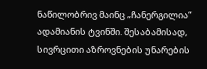ნაწილობრივ მაინც „ჩანერგილია“ ადამიანის ტვინში. შესაბამისად, სივრცითი აზროვნების უნარების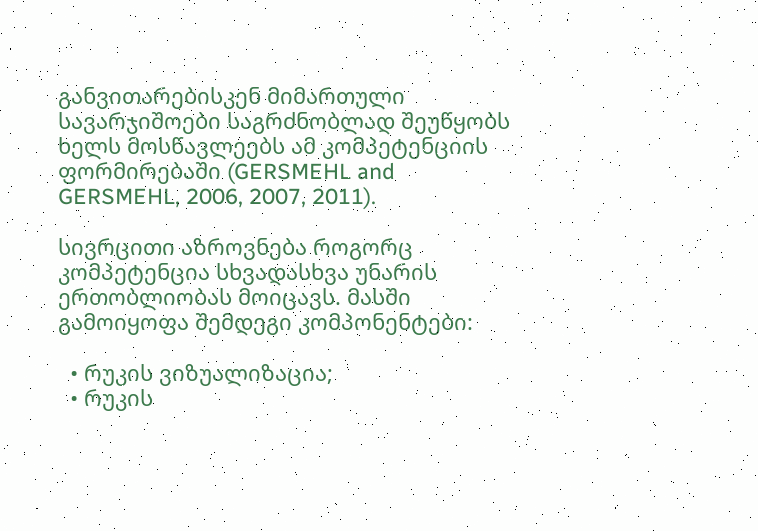განვითარებისკენ მიმართული სავარჯიშოები საგრძნობლად შეუწყობს ხელს მოსწავლეებს ამ კომპეტენციის ფორმირებაში (GERSMEHL and GERSMEHL, 2006, 2007, 2011).

სივრცითი აზროვნება როგორც კომპეტენცია სხვადასხვა უნარის ერთობლიობას მოიცავს. მასში გამოიყოფა შემდეგი კომპონენტები:

  • რუკის ვიზუალიზაცია;
  • რუკის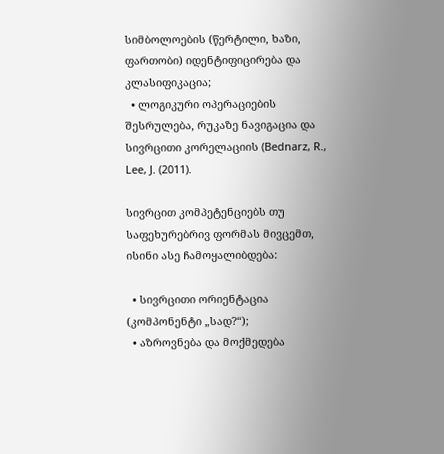სიმბოლოების (წერტილი, ხაზი, ფართობი) იდენტიფიცირება და კლასიფიკაცია;
  • ლოგიკური ოპერაციების შესრულება, რუკაზე ნავიგაცია და სივრცითი კორელაციის (Bednarz, R., Lee, J. (2011).

სივრცით კომპეტენციებს თუ საფეხურებრივ ფორმას მივცემთ, ისინი ასე ჩამოყალიბდება:

  • სივრცითი ორიენტაცია (კომპონენტი „სად?“);
  • აზროვნება და მოქმედება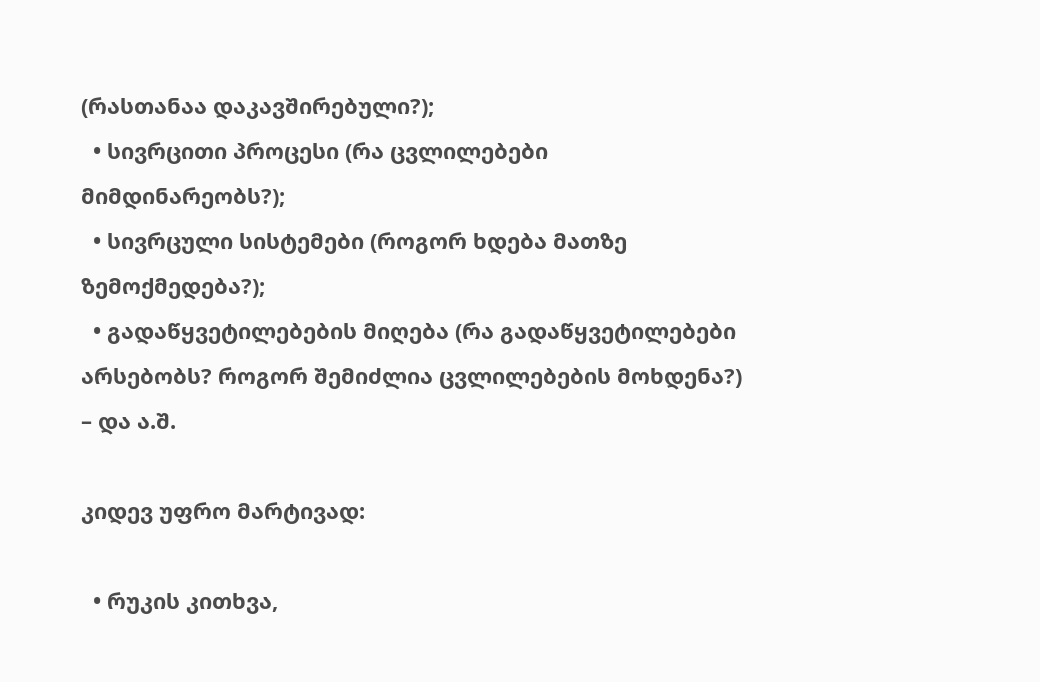(რასთანაა დაკავშირებული?);
  • სივრცითი პროცესი (რა ცვლილებები მიმდინარეობს?);
  • სივრცული სისტემები (როგორ ხდება მათზე ზემოქმედება?);
  • გადაწყვეტილებების მიღება (რა გადაწყვეტილებები არსებობს? როგორ შემიძლია ცვლილებების მოხდენა?) – და ა.შ.

კიდევ უფრო მარტივად:

  • რუკის კითხვა,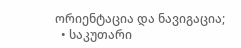ორიენტაცია და ნავიგაცია;
  • საკუთარი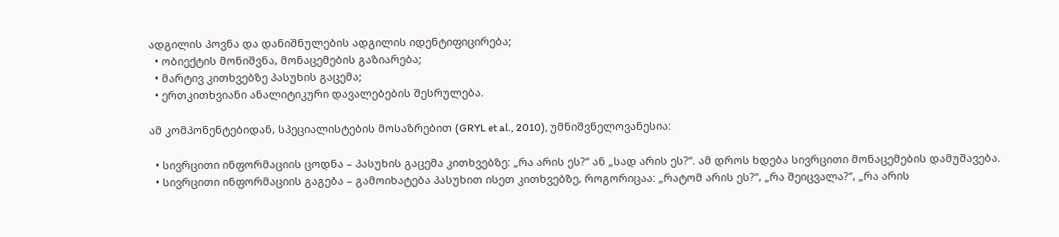ადგილის პოვნა და დანიშნულების ადგილის იდენტიფიცირება;
  • ობიექტის მონიშვნა, მონაცემების გაზიარება;
  • მარტივ კითხვებზე პასუხის გაცემა;
  • ერთკითხვიანი ანალიტიკური დავალებების შესრულება.

ამ კომპონენტებიდან, სპეციალისტების მოსაზრებით (GRYL et al., 2010), უმნიშვნელოვანესია:

  • სივრცითი ინფორმაციის ცოდნა – პასუხის გაცემა კითხვებზე: „რა არის ეს?“ ან „სად არის ეს?“. ამ დროს ხდება სივრცითი მონაცემების დამუშავება.
  • სივრცითი ინფორმაციის გაგება – გამოიხატება პასუხით ისეთ კითხვებზე, როგორიცაა: „რატომ არის ეს?“, „რა შეიცვალა?“, „რა არის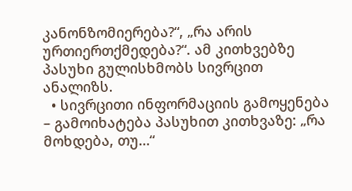კანონზომიერება?“, „რა არის ურთიერთქმედება?“. ამ კითხვებზე პასუხი გულისხმობს სივრცით ანალიზს.
  • სივრცითი ინფორმაციის გამოყენება – გამოიხატება პასუხით კითხვაზე: „რა მოხდება, თუ…“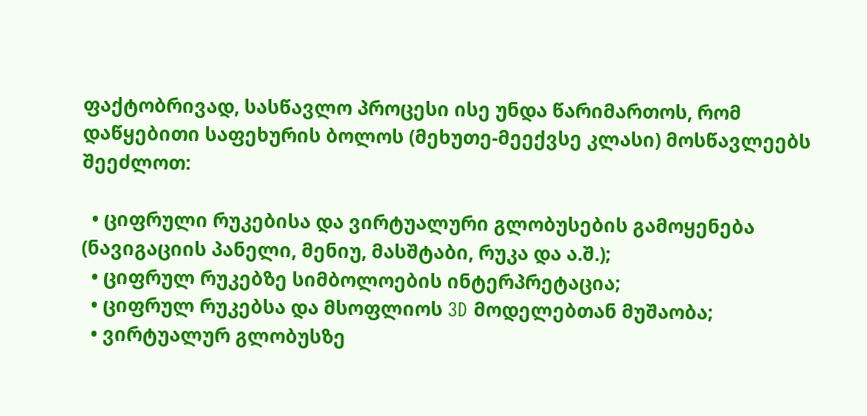ფაქტობრივად, სასწავლო პროცესი ისე უნდა წარიმართოს, რომ დაწყებითი საფეხურის ბოლოს (მეხუთე-მეექვსე კლასი) მოსწავლეებს შეეძლოთ:

  • ციფრული რუკებისა და ვირტუალური გლობუსების გამოყენება (ნავიგაციის პანელი, მენიუ, მასშტაბი, რუკა და ა.შ.);
  • ციფრულ რუკებზე სიმბოლოების ინტერპრეტაცია;
  • ციფრულ რუკებსა და მსოფლიოს 3D მოდელებთან მუშაობა;
  • ვირტუალურ გლობუსზე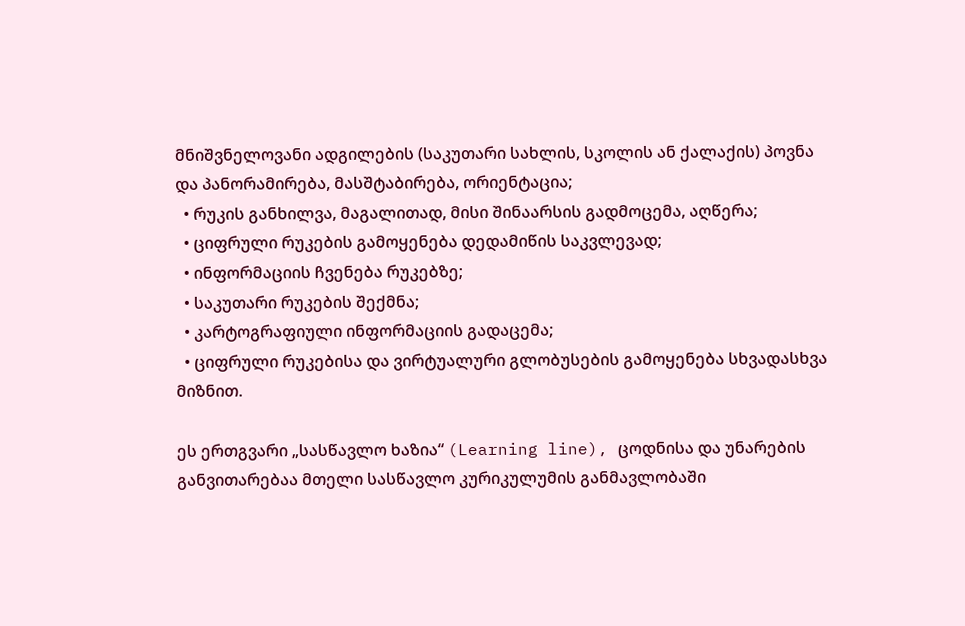მნიშვნელოვანი ადგილების (საკუთარი სახლის, სკოლის ან ქალაქის) პოვნა და პანორამირება, მასშტაბირება, ორიენტაცია;
  • რუკის განხილვა, მაგალითად, მისი შინაარსის გადმოცემა, აღწერა;
  • ციფრული რუკების გამოყენება დედამიწის საკვლევად;
  • ინფორმაციის ჩვენება რუკებზე;
  • საკუთარი რუკების შექმნა;
  • კარტოგრაფიული ინფორმაციის გადაცემა;
  • ციფრული რუკებისა და ვირტუალური გლობუსების გამოყენება სხვადასხვა მიზნით.

ეს ერთგვარი „სასწავლო ხაზია“ (Learning line), ცოდნისა და უნარების განვითარებაა მთელი სასწავლო კურიკულუმის განმავლობაში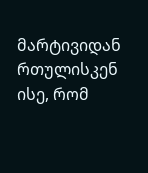მარტივიდან რთულისკენ ისე, რომ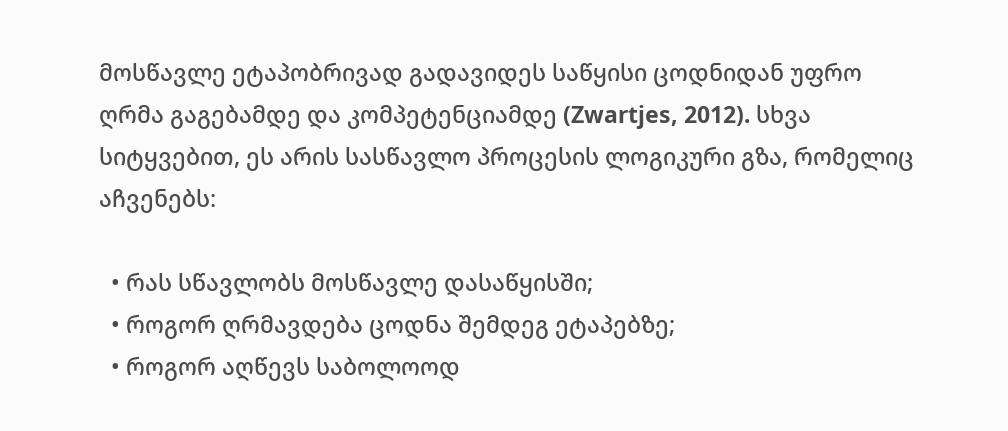მოსწავლე ეტაპობრივად გადავიდეს საწყისი ცოდნიდან უფრო ღრმა გაგებამდე და კომპეტენციამდე (Zwartjes, 2012). სხვა სიტყვებით, ეს არის სასწავლო პროცესის ლოგიკური გზა, რომელიც აჩვენებს:

  • რას სწავლობს მოსწავლე დასაწყისში;
  • როგორ ღრმავდება ცოდნა შემდეგ ეტაპებზე;
  • როგორ აღწევს საბოლოოდ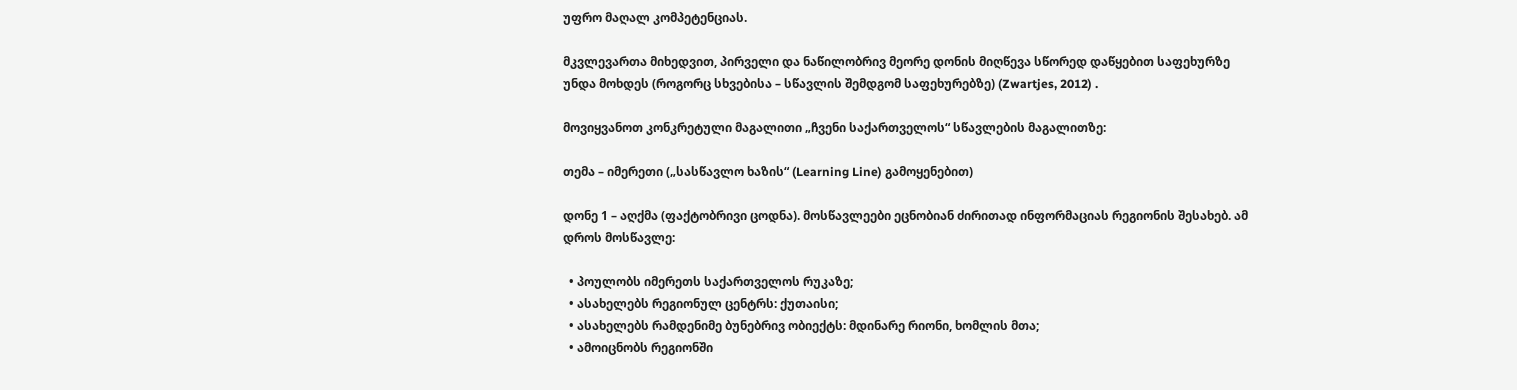უფრო მაღალ კომპეტენციას.

მკვლევართა მიხედვით, პირველი და ნაწილობრივ მეორე დონის მიღწევა სწორედ დაწყებით საფეხურზე უნდა მოხდეს (როგორც სხვებისა – სწავლის შემდგომ საფეხურებზე) (Zwartjes, 2012) .

მოვიყვანოთ კონკრეტული მაგალითი „ჩვენი საქართველოს“ სწავლების მაგალითზე:

თემა – იმერეთი („სასწავლო ხაზის“ (Learning Line) გამოყენებით)

დონე 1 – აღქმა (ფაქტობრივი ცოდნა). მოსწავლეები ეცნობიან ძირითად ინფორმაციას რეგიონის შესახებ. ამ დროს მოსწავლე:

  • პოულობს იმერეთს საქართველოს რუკაზე;
  • ასახელებს რეგიონულ ცენტრს: ქუთაისი;
  • ასახელებს რამდენიმე ბუნებრივ ობიექტს: მდინარე რიონი, ხომლის მთა;
  • ამოიცნობს რეგიონში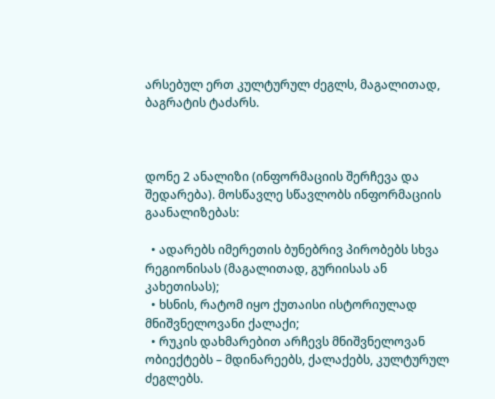არსებულ ერთ კულტურულ ძეგლს, მაგალითად, ბაგრატის ტაძარს.



დონე 2 ანალიზი (ინფორმაციის შერჩევა და შედარება). მოსწავლე სწავლობს ინფორმაციის გაანალიზებას:

  • ადარებს იმერეთის ბუნებრივ პირობებს სხვა რეგიონისას (მაგალითად, გურიისას ან კახეთისას);
  • ხსნის, რატომ იყო ქუთაისი ისტორიულად მნიშვნელოვანი ქალაქი;
  • რუკის დახმარებით არჩევს მნიშვნელოვან ობიექტებს – მდინარეებს, ქალაქებს, კულტურულ ძეგლებს.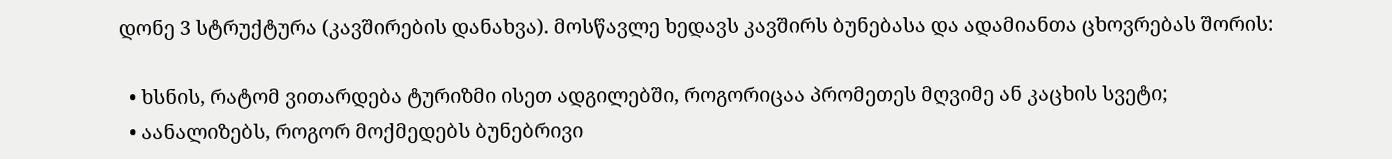დონე 3 სტრუქტურა (კავშირების დანახვა). მოსწავლე ხედავს კავშირს ბუნებასა და ადამიანთა ცხოვრებას შორის:

  • ხსნის, რატომ ვითარდება ტურიზმი ისეთ ადგილებში, როგორიცაა პრომეთეს მღვიმე ან კაცხის სვეტი;
  • აანალიზებს, როგორ მოქმედებს ბუნებრივი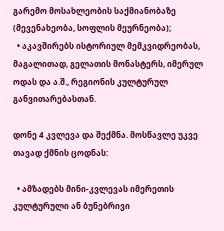გარემო მოსახლეობის საქმიანობაზე (მევენახეობა, სოფლის მეურნეობა);
  • აკავშირებს ისტორიულ მემკვიდრეობას, მაგალითად, გელათის მონასტერს, იმერულ ოდას და ა.შ., რეგიონის კულტურულ განვითარებასთან.

დონე 4 კვლევა და შექმნა. მოსწავლე უკვე თავად ქმნის ცოდნას:

  • ამზადებს მინი-კვლევას იმერეთის კულტურული ან ბუნებრივი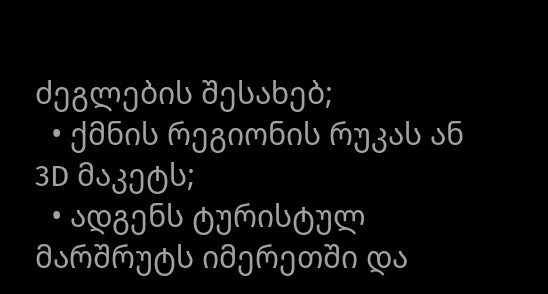ძეგლების შესახებ;
  • ქმნის რეგიონის რუკას ან 3D მაკეტს;
  • ადგენს ტურისტულ მარშრუტს იმერეთში და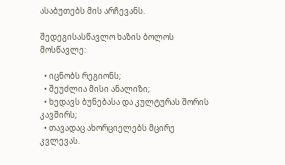ასაბუთებს მის არჩევანს.

შედეგისასწავლო ხაზის ბოლოს მოსწავლე:

  • იცნობს რეგიონს;
  • შეუძლია მისი ანალიზი;
  • ხედავს ბუნებასა და კულტურას შორის კავშირს;
  • თავადაც ახორციელებს მცირე კვლევას.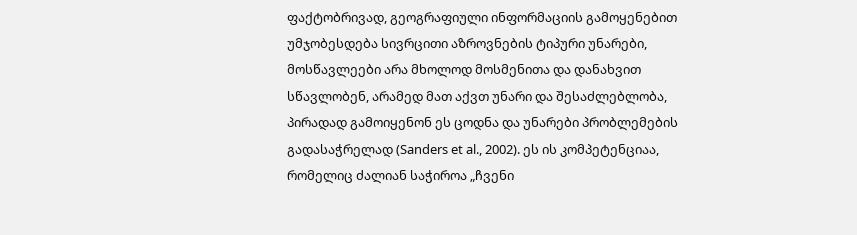ფაქტობრივად, გეოგრაფიული ინფორმაციის გამოყენებით უმჯობესდება სივრცითი აზროვნების ტიპური უნარები, მოსწავლეები არა მხოლოდ მოსმენითა და დანახვით სწავლობენ, არამედ მათ აქვთ უნარი და შესაძლებლობა, პირადად გამოიყენონ ეს ცოდნა და უნარები პრობლემების გადასაჭრელად (Sanders et al., 2002). ეს ის კომპეტენციაა, რომელიც ძალიან საჭიროა „ჩვენი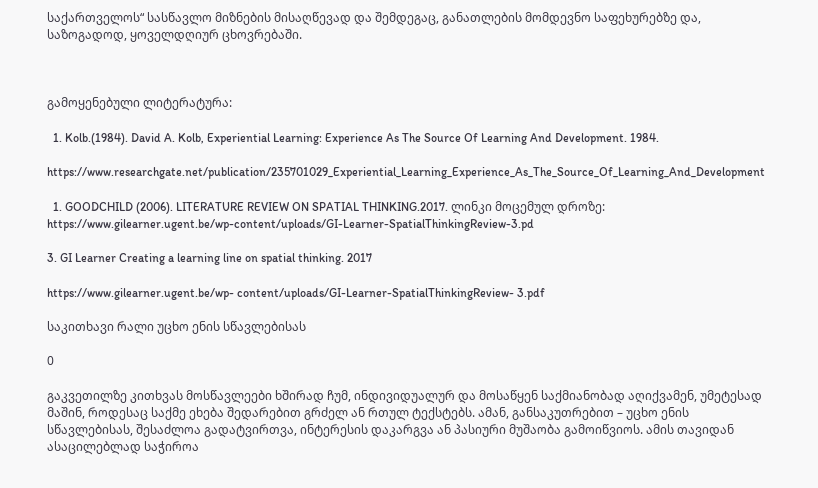საქართველოს“ სასწავლო მიზნების მისაღწევად და შემდეგაც, განათლების მომდევნო საფეხურებზე და, საზოგადოდ, ყოველდღიურ ცხოვრებაში.



გამოყენებული ლიტერატურა:

  1. Kolb.(1984). David A. Kolb, Experiential Learning: Experience As The Source Of Learning And Development. 1984.

https://www.researchgate.net/publication/235701029_Experiential_Learning_Experience_As_The_Source_Of_Learning_And_Development

  1. GOODCHILD (2006). LITERATURE REVIEW ON SPATIAL THINKING.2017. ლინკი მოცემულ დროზე: https://www.gilearner.ugent.be/wp-content/uploads/GI-Learner-SpatialThinkingReview-3.pd

3. GI Learner Creating a learning line on spatial thinking. 2017

https://www.gilearner.ugent.be/wp- content/uploads/GI-Learner-SpatialThinkingReview- 3.pdf

საკითხავი რალი უცხო ენის სწავლებისას

0

გაკვეთილზე კითხვას მოსწავლეები ხშირად ჩუმ, ინდივიდუალურ და მოსაწყენ საქმიანობად აღიქვამენ, უმეტესად მაშინ, როდესაც საქმე ეხება შედარებით გრძელ ან რთულ ტექსტებს. ამან, განსაკუთრებით – უცხო ენის სწავლებისას, შესაძლოა გადატვირთვა, ინტერესის დაკარგვა ან პასიური მუშაობა გამოიწვიოს. ამის თავიდან ასაცილებლად საჭიროა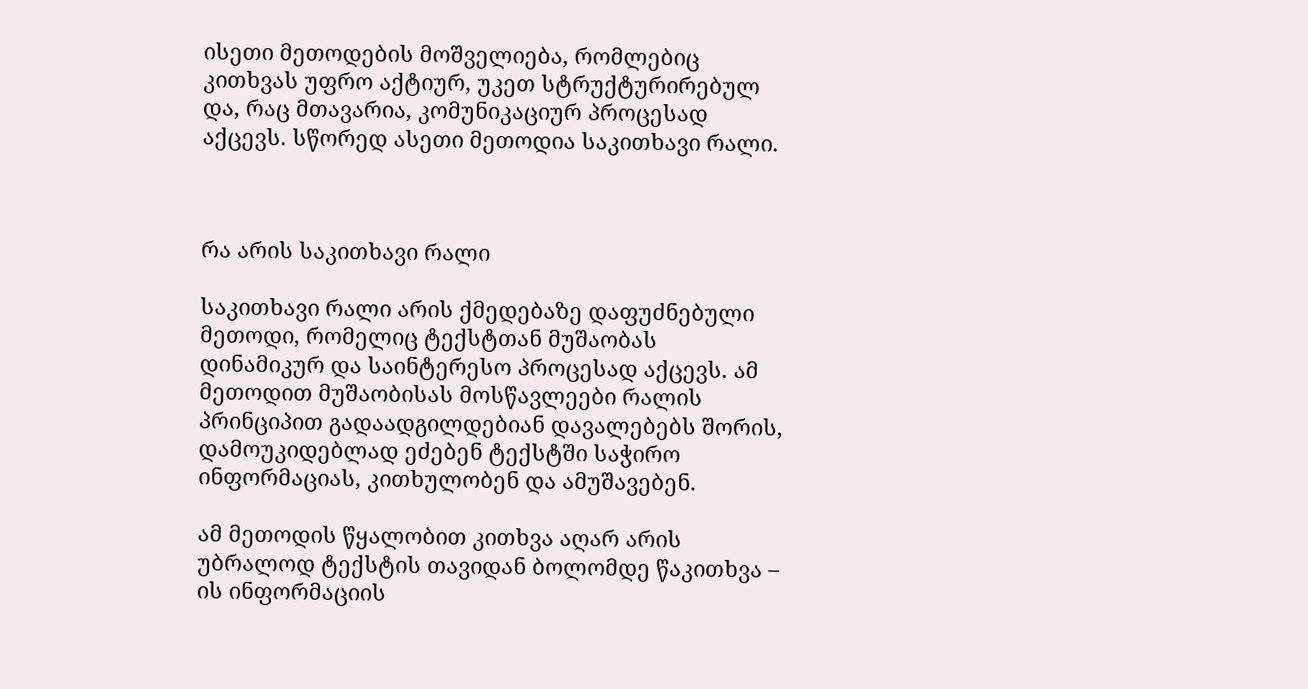ისეთი მეთოდების მოშველიება, რომლებიც კითხვას უფრო აქტიურ, უკეთ სტრუქტურირებულ და, რაც მთავარია, კომუნიკაციურ პროცესად აქცევს. სწორედ ასეთი მეთოდია საკითხავი რალი.



რა არის საკითხავი რალი

საკითხავი რალი არის ქმედებაზე დაფუძნებული მეთოდი, რომელიც ტექსტთან მუშაობას დინამიკურ და საინტერესო პროცესად აქცევს. ამ მეთოდით მუშაობისას მოსწავლეები რალის პრინციპით გადაადგილდებიან დავალებებს შორის, დამოუკიდებლად ეძებენ ტექსტში საჭირო ინფორმაციას, კითხულობენ და ამუშავებენ.

ამ მეთოდის წყალობით კითხვა აღარ არის უბრალოდ ტექსტის თავიდან ბოლომდე წაკითხვა – ის ინფორმაციის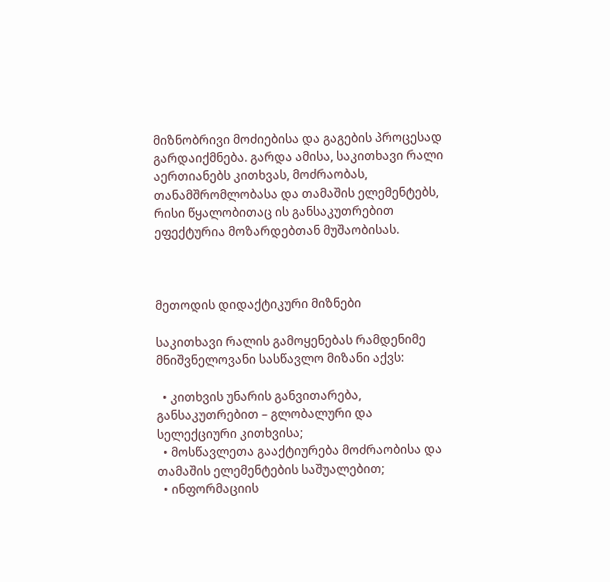მიზნობრივი მოძიებისა და გაგების პროცესად გარდაიქმნება. გარდა ამისა, საკითხავი რალი აერთიანებს კითხვას, მოძრაობას, თანამშრომლობასა და თამაშის ელემენტებს, რისი წყალობითაც ის განსაკუთრებით ეფექტურია მოზარდებთან მუშაობისას.



მეთოდის დიდაქტიკური მიზნები

საკითხავი რალის გამოყენებას რამდენიმე მნიშვნელოვანი სასწავლო მიზანი აქვს:

  • კითხვის უნარის განვითარება, განსაკუთრებით – გლობალური და სელექციური კითხვისა;
  • მოსწავლეთა გააქტიურება მოძრაობისა და თამაშის ელემენტების საშუალებით;
  • ინფორმაციის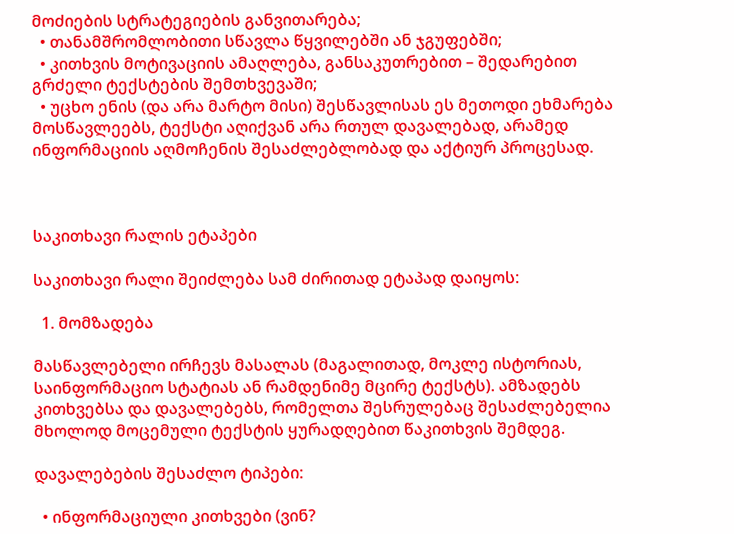მოძიების სტრატეგიების განვითარება;
  • თანამშრომლობითი სწავლა წყვილებში ან ჯგუფებში;
  • კითხვის მოტივაციის ამაღლება, განსაკუთრებით – შედარებით გრძელი ტექსტების შემთხვევაში;
  • უცხო ენის (და არა მარტო მისი) შესწავლისას ეს მეთოდი ეხმარება მოსწავლეებს, ტექსტი აღიქვან არა რთულ დავალებად, არამედ ინფორმაციის აღმოჩენის შესაძლებლობად და აქტიურ პროცესად.



საკითხავი რალის ეტაპები

საკითხავი რალი შეიძლება სამ ძირითად ეტაპად დაიყოს:

  1. მომზადება

მასწავლებელი ირჩევს მასალას (მაგალითად, მოკლე ისტორიას, საინფორმაციო სტატიას ან რამდენიმე მცირე ტექსტს). ამზადებს კითხვებსა და დავალებებს, რომელთა შესრულებაც შესაძლებელია მხოლოდ მოცემული ტექსტის ყურადღებით წაკითხვის შემდეგ.

დავალებების შესაძლო ტიპები:

  • ინფორმაციული კითხვები (ვინ?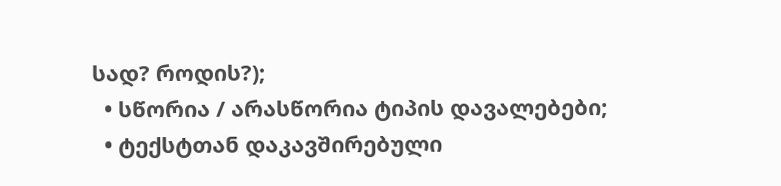სად? როდის?);
  • სწორია / არასწორია ტიპის დავალებები;
  • ტექსტთან დაკავშირებული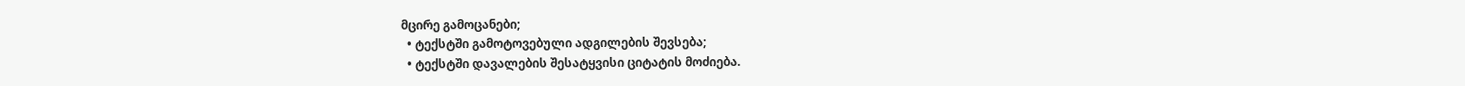მცირე გამოცანები;
  • ტექსტში გამოტოვებული ადგილების შევსება;
  • ტექსტში დავალების შესატყვისი ციტატის მოძიება.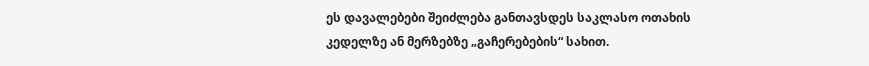ეს დავალებები შეიძლება განთავსდეს საკლასო ოთახის კედელზე ან მერზებზე „გაჩერებების“ სახით.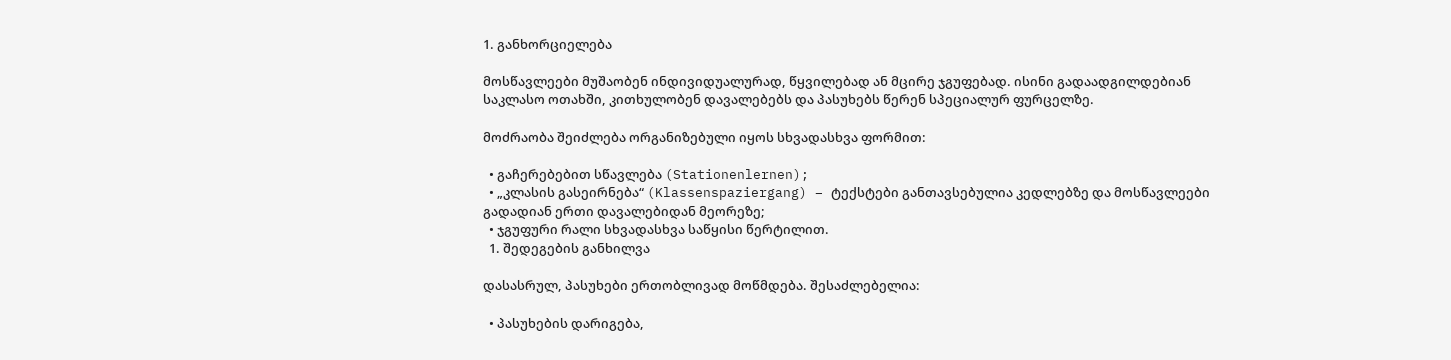1. განხორციელება

მოსწავლეები მუშაობენ ინდივიდუალურად, წყვილებად ან მცირე ჯგუფებად. ისინი გადაადგილდებიან საკლასო ოთახში, კითხულობენ დავალებებს და პასუხებს წერენ სპეციალურ ფურცელზე.

მოძრაობა შეიძლება ორგანიზებული იყოს სხვადასხვა ფორმით:

  • გაჩერებებით სწავლება (Stationenlernen);
  • „კლასის გასეირნება“ (Klassenspaziergang) – ტექსტები განთავსებულია კედლებზე და მოსწავლეები გადადიან ერთი დავალებიდან მეორეზე;
  • ჯგუფური რალი სხვადასხვა საწყისი წერტილით.
  1. შედეგების განხილვა

დასასრულ, პასუხები ერთობლივად მოწმდება. შესაძლებელია:

  • პასუხების დარიგება,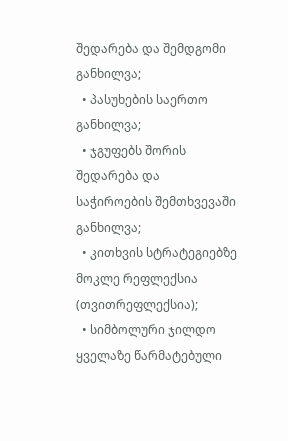შედარება და შემდგომი განხილვა;
  • პასუხების საერთო განხილვა;
  • ჯგუფებს შორის შედარება და საჭიროების შემთხვევაში განხილვა;
  • კითხვის სტრატეგიებზე მოკლე რეფლექსია (თვითრეფლექსია);
  • სიმბოლური ჯილდო ყველაზე წარმატებული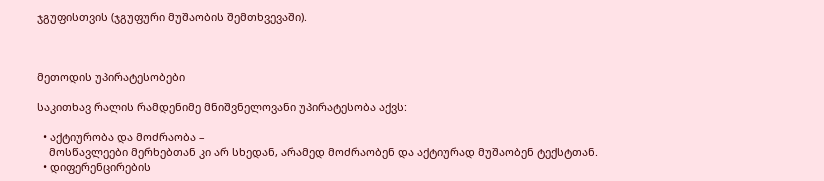ჯგუფისთვის (ჯგუფური მუშაობის შემთხვევაში).



მეთოდის უპირატესობები

საკითხავ რალის რამდენიმე მნიშვნელოვანი უპირატესობა აქვს:

  • აქტიურობა და მოძრაობა –
    მოსწავლეები მერხებთან კი არ სხედან, არამედ მოძრაობენ და აქტიურად მუშაობენ ტექსტთან.
  • დიფერენცირების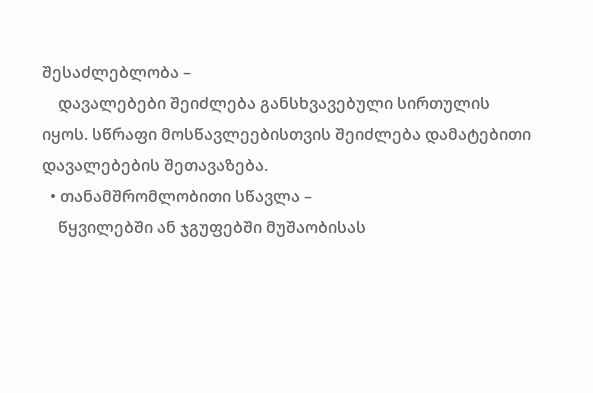შესაძლებლობა –
    დავალებები შეიძლება განსხვავებული სირთულის იყოს. სწრაფი მოსწავლეებისთვის შეიძლება დამატებითი დავალებების შეთავაზება.
  • თანამშრომლობითი სწავლა –
    წყვილებში ან ჯგუფებში მუშაობისას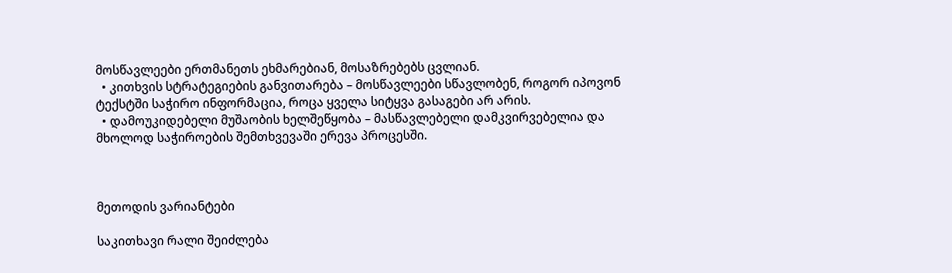მოსწავლეები ერთმანეთს ეხმარებიან, მოსაზრებებს ცვლიან.
  • კითხვის სტრატეგიების განვითარება – მოსწავლეები სწავლობენ, როგორ იპოვონ ტექსტში საჭირო ინფორმაცია, როცა ყველა სიტყვა გასაგები არ არის.
  • დამოუკიდებელი მუშაობის ხელშეწყობა – მასწავლებელი დამკვირვებელია და მხოლოდ საჭიროების შემთხვევაში ერევა პროცესში.



მეთოდის ვარიანტები

საკითხავი რალი შეიძლება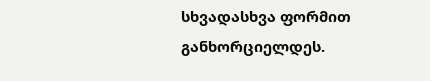სხვადასხვა ფორმით განხორციელდეს.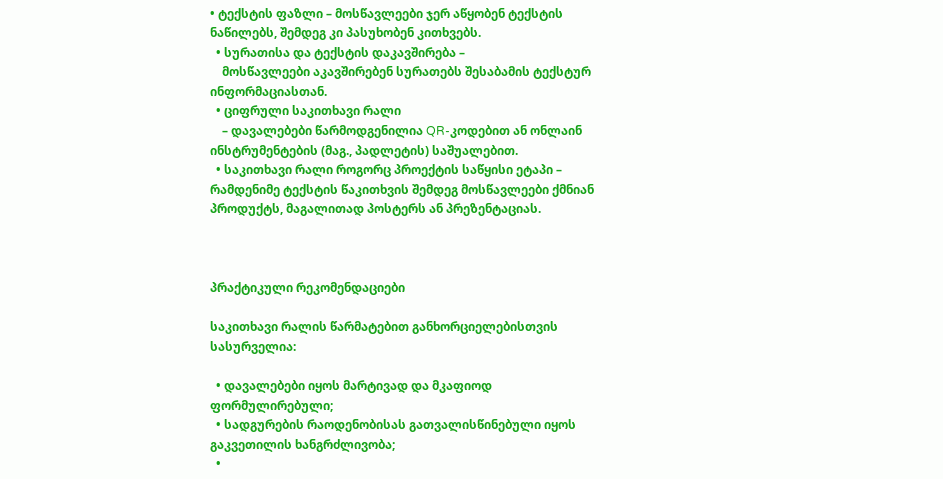• ტექსტის ფაზლი – მოსწავლეები ჯერ აწყობენ ტექსტის ნაწილებს, შემდეგ კი პასუხობენ კითხვებს.
  • სურათისა და ტექსტის დაკავშირება –
    მოსწავლეები აკავშირებენ სურათებს შესაბამის ტექსტურ ინფორმაციასთან.
  • ციფრული საკითხავი რალი
    – დავალებები წარმოდგენილია QR-კოდებით ან ონლაინ ინსტრუმენტების (მაგ., პადლეტის) საშუალებით.
  • საკითხავი რალი როგორც პროექტის საწყისი ეტაპი – რამდენიმე ტექსტის წაკითხვის შემდეგ მოსწავლეები ქმნიან პროდუქტს, მაგალითად პოსტერს ან პრეზენტაციას.



პრაქტიკული რეკომენდაციები

საკითხავი რალის წარმატებით განხორციელებისთვის სასურველია:

  • დავალებები იყოს მარტივად და მკაფიოდ ფორმულირებული;
  • სადგურების რაოდენობისას გათვალისწინებული იყოს გაკვეთილის ხანგრძლივობა;
  •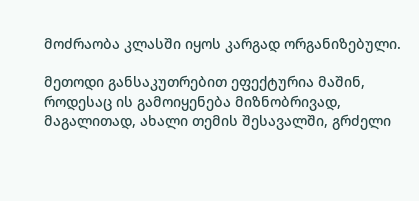მოძრაობა კლასში იყოს კარგად ორგანიზებული.

მეთოდი განსაკუთრებით ეფექტურია მაშინ, როდესაც ის გამოიყენება მიზნობრივად, მაგალითად, ახალი თემის შესავალში, გრძელი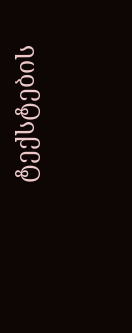ტექსტების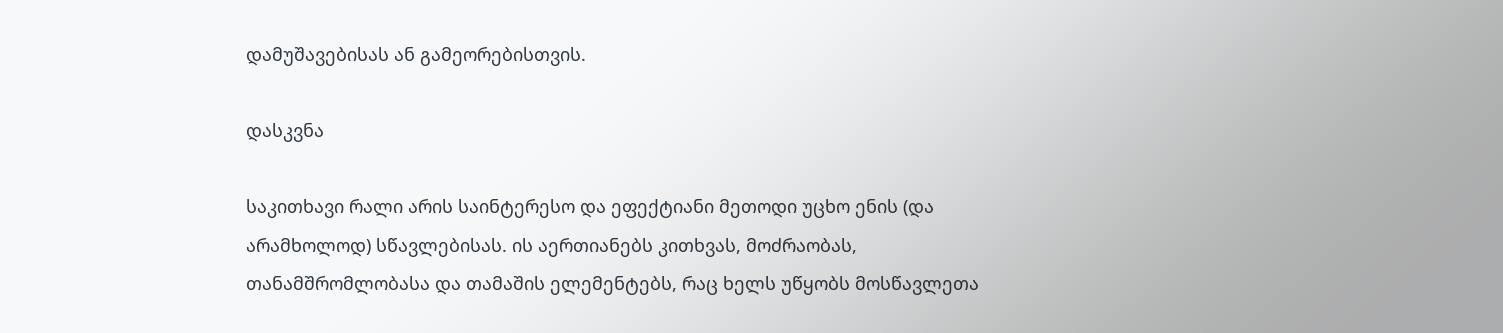დამუშავებისას ან გამეორებისთვის.

დასკვნა

საკითხავი რალი არის საინტერესო და ეფექტიანი მეთოდი უცხო ენის (და არამხოლოდ) სწავლებისას. ის აერთიანებს კითხვას, მოძრაობას, თანამშრომლობასა და თამაშის ელემენტებს, რაც ხელს უწყობს მოსწავლეთა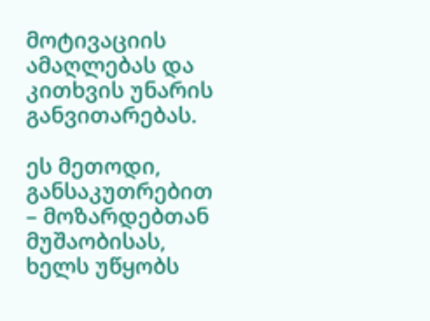მოტივაციის ამაღლებას და კითხვის უნარის განვითარებას.

ეს მეთოდი, განსაკუთრებით – მოზარდებთან მუშაობისას, ხელს უწყობს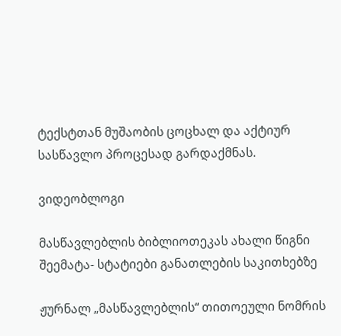ტექსტთან მუშაობის ცოცხალ და აქტიურ სასწავლო პროცესად გარდაქმნას.

ვიდეობლოგი

მასწავლებლის ბიბლიოთეკას ახალი წიგნი შეემატა- სტატიები განათლების საკითხებზე

ჟურნალ „მასწავლებლის“ თითოეული ნომრის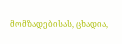მომზადებისას, ცხადია,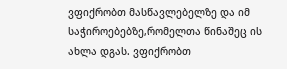ვფიქრობთ მასწავლებელზე და იმ საჭიროებებზე,რომელთა წინაშეც ის ახლა დგას. ვფიქრობთ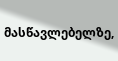მასწავლებელზე,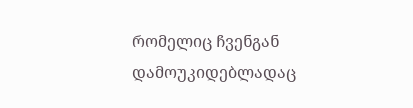რომელიც ჩვენგან დამოუკიდებლადაც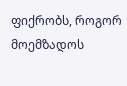ფიქრობს, როგორ მოემზადოს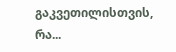გაკვეთილისთვის, რა...